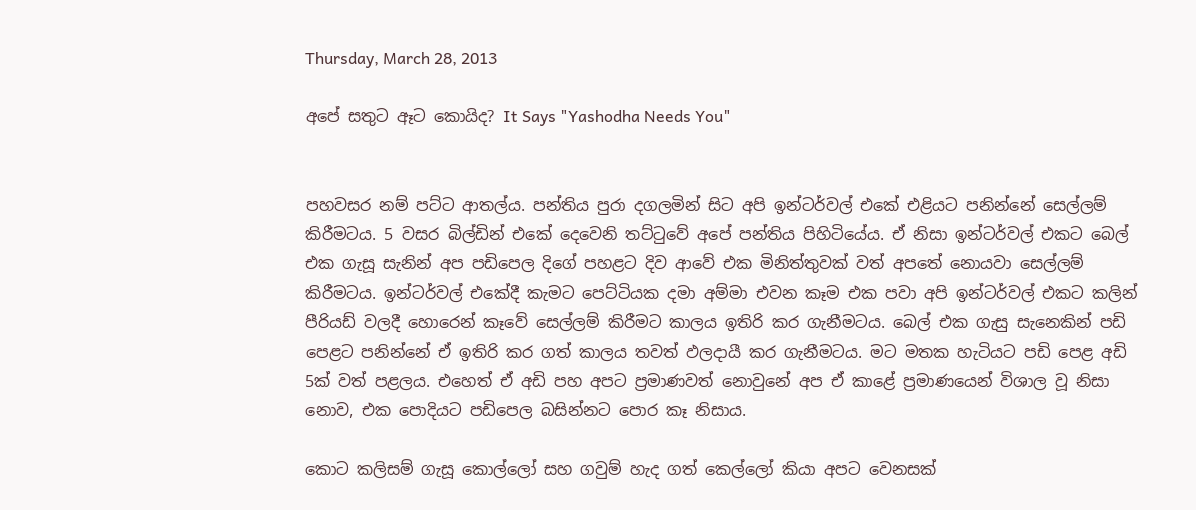Thursday, March 28, 2013

අපේ සතුට ඈට කොයිද? It Says "Yashodha Needs You"


පහවසර නම් පට්ට ආතල්ය. පන්තිය පුරා දගලමින් සිට අපි ඉන්ටර්වල් එකේ එළියට පනින්නේ සෙල්ලම් කිරීමටය. 5 වසර බිල්ඩින් එකේ දෙවෙනි තට්ටුවේ අපේ පන්තිය පිහිටියේය. ඒ නිසා ඉන්ටර්වල් එකට බෙල් එක ගැසූ සැනින් අප පඩිපෙල දිගේ පහළට දිව ආවේ එක මිනිත්තුවක් වත් අපතේ නොයවා සෙල්ලම් කිරීමටය. ඉන්ටර්වල් එකේදී කැමට පෙට්ටියක දමා අම්මා එවන කෑම එක පවා අපි ඉන්ටර්වල් එකට කලින් පීරියඩ් වලදී හොරෙන් කෑවේ සෙල්ලම් කිරීමට කාලය ඉතිරි කර ගැනීමටය. බෙල් එක ගැසු සැනෙකින් පඩි පෙළට පනින්නේ ඒ ඉතිරි කර ගත් කාලය තවත් ඵලදායී කර ගැනීමටය. මට මතක හැටියට පඩි පෙළ අඩි 5ක් වත් පළලය. එහෙත් ඒ අඩි පහ අපට ප්‍රමාණවත් නොවුනේ අප ඒ කාළේ ප්‍රමාණයෙන් විශාල වූ නිසා නොව, එක පොදියට පඩිපෙල බසින්නට පොර කෑ නිසාය.

කොට කලිසම් ගැසූ කොල්ලෝ සහ ගවුම් හැද ගත් කෙල්ලෝ කියා අපට වෙනසක්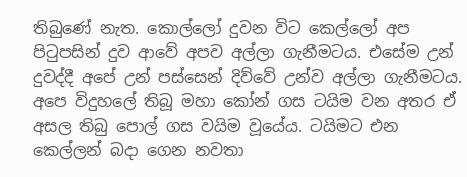තිබුණේ නැත. කොල්ලෝ දුවන විට කෙල්ලෝ අප පිටුපසින් දුව ආවේ අපව අල්ලා ගැනීමටය. එසේම උන් දුවද්දී අපේ උන් පස්සෙන් දිව්වේ උන්ව අල්ලා ගැනීමටය. අපෙ විදුහලේ තිබූ මහා කෝන් ගස ටයිම වන අතර ඒ අසල තිබු පොල් ගස වයිම වූයේය. ටයිමට එන කෙල්ලන් බදා ගෙන නවතා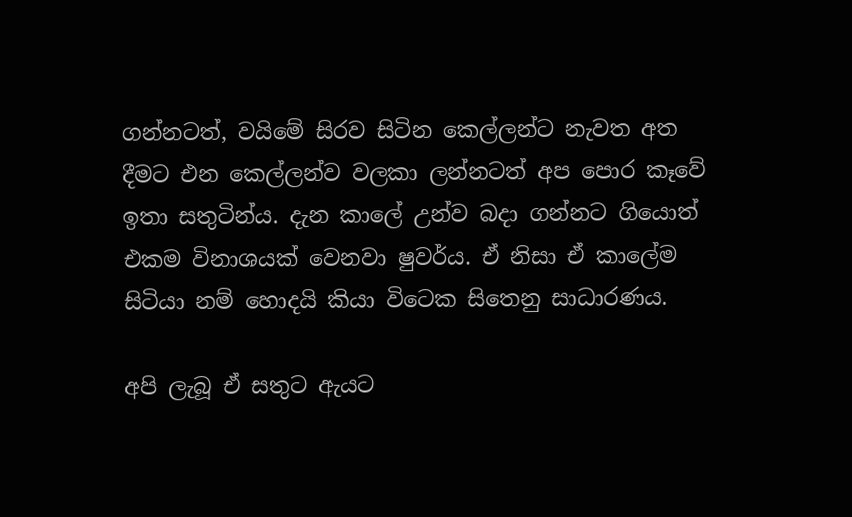ගන්නටත්, වයිමේ සිරව සිටින කෙල්ලන්ට නැවත අත දීමට එන කෙල්ලන්ව වලකා ලන්නටත් අප පොර කෑවේ ඉතා සතුටින්ය. දැන කාලේ උන්ව බදා ගන්නට ගියොත් එකම විනාශයක් වෙනවා ෂුවර්ය. ඒ නිසා ඒ කාලේම සිටියා නම් හොදයි කියා විටෙක සිතෙනු සාධාරණය.

අපි ලැබූ ඒ සතුට ඇයට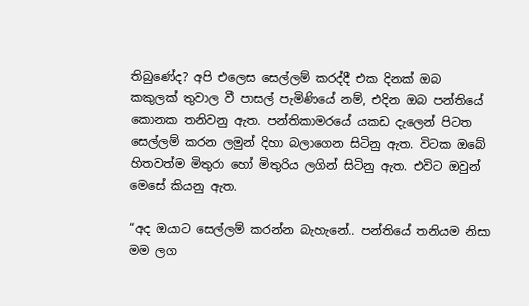තිබුණේද? අපි එලෙස සෙල්ලම් කරද්දී එක දිනක් ඔබ කකුලක් තුවාල වී පාසල් පැමිණියේ නම්, එදින ඔබ පන්තියේ කොනක තනිවනු ඇත. පන්තිකාමරයේ යකඩ දැලෙන් පිටත සෙල්ලම් කරන ලමුන් දිහා බලාගෙන සිටිනු ඇත. විටක ඔබේ හිතවත්ම මිතුරා හෝ මිතුරිය ලගින් සිටිනු ඇත. එවිට ඔවුන් මෙසේ කියනු ඇත.

“අද ඔයාට සෙල්ලම් කරන්න බැහැනේ.. පන්තියේ තනියම නිසා මම ලග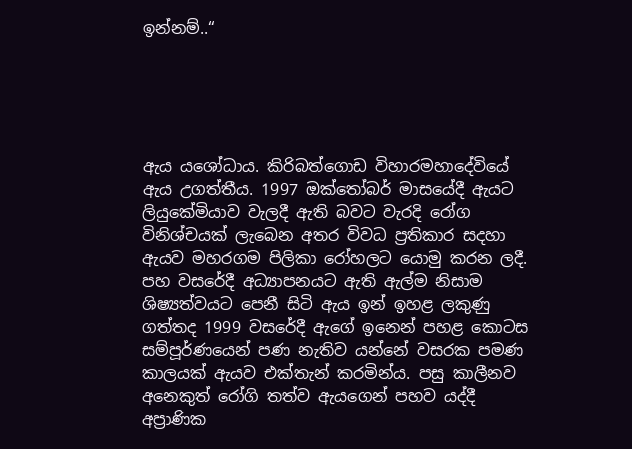ඉන්නම්..“





ඇය යශෝධාය. කිරිබත්ගොඩ විහාරමහාදේවියේ ඇය උගත්තීය. 1997 ඔක්තෝබර් මාසයේදී ඇයට ලියුකේමියාව වැලදී ඇති බවට වැරදි රෝග විනිශ්චයක් ලැබෙන අතර විවධ ප්‍රතිකාර සදහා ඇයව මහරගම පිලිකා රෝහලට යොමු කරන ලදී. පහ වසරේදී අධ්‍යාපනයට ඇති ඇල්ම නිසාම ශිෂ්‍යත්වයට පෙනී සිටි ඇය ඉන් ඉහළ ලකුණු ගත්තද 1999 වසරේදී ඇගේ ඉනෙන් පහළ කොටස සම්පූර්ණයෙන් පණ නැතිව යන්නේ වසරක පමණ කාලයක් ඇයව එක්තැන් කරමින්ය. පසු කාලීනව අනෙකුත් රෝගි තත්ව ඇයගෙන් පහව යද්දී අප්‍රාණික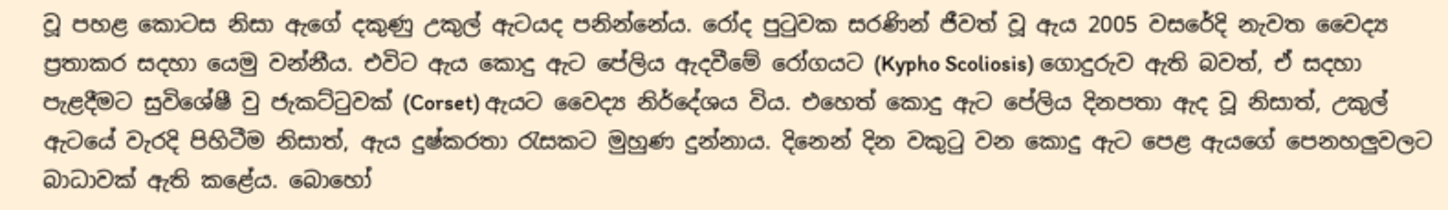වූ පහළ කොටස නිසා ඇගේ දකුණු උකුල් ඇටයද පනින්නේය. රෝද පුටුවක සරණින් ජීවත් වූ ඇය 2005 වසරේදි නැවත වෛද්‍ය ප්‍රතාකර සදහා යෙමු වන්නීය. එවිට ඇය කොදු ඇට පේලිය ඇදවීමේ රෝගයට (Kypho Scoliosis) ගොදුරුව ඇති බවත්, ඒ සදහා පැළදීමට සුවිශේෂී වු ජැකට්ටුවක් (Corset) ඇයට වෛද්‍ය නිර්දේශය විය. එහෙත් කොදු ඇට පේලිය දිනපතා ඇද වූ නිසාත්, උකුල් ඇටයේ වැරදි පිහිටීම නිසාත්, ඇය දුෂ්කරතා රැසකට මුහුණ දුන්නාය. දිනෙන් දින වකුටු වන කොදු ඇට පෙළ ඇයගේ පෙනහලුවලට බාධාවක් ඇති කළේය. බොහෝ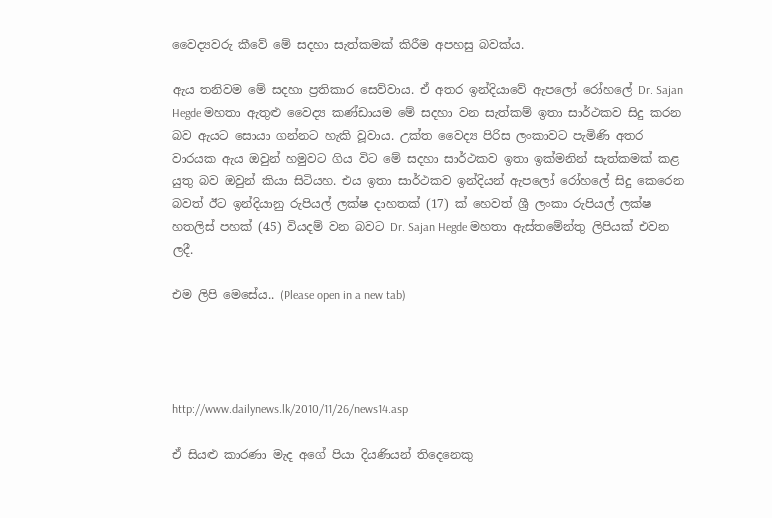වෛද්‍යවරු කීවේ මේ සදහා සැත්කමක් කිරීම අපහසු බවක්ය.

ඇය තනිවම මේ සදහා ප්‍රතිකාර සෙව්වාය. ඒ අතර ඉන්දියාවේ ඇපලෝ රෝහලේ Dr. Sajan Hegde මහතා ඇතුළු වෛද්‍ය කණ්ඩායම මේ සදහා වන සැත්කම් ඉතා සාර්ථකව සිදු කරන බව ඇයට සොයා ගන්නට හැකි වූවාය. උක්ත වෛද්‍ය පිරිස ලංකාවට පැමිණි අතර වාරයක ඇය ඔවුන් හමුවට ගිය විට මේ සදහා සාර්ථකව ඉතා ඉක්මනින් සැත්කමක් කළ යුතු බව ඔවුන් කියා සිටියහ. එය ඉතා සාර්ථකව ඉන්දියන් ඇපලෝ රෝහලේ සිදු කෙරෙන බවත් ඊට ඉන්දියානු රුපියල් ලක්ෂ දාහතක් (17) ක් හෙවත් ශ්‍රී ලංකා රුපියල් ලක්ෂ හතලිස් පහක් (45) වියදම් වන බවට Dr. Sajan Hegde මහතා ඇස්තමේන්තු ලිපියක් එවන ලදී.

එම ලිපි මෙසේය.. (Please open in a new tab)




http://www.dailynews.lk/2010/11/26/news14.asp

ඒ සියළු කාරණා මැද අගේ පියා දියණියන් තිදෙනෙකු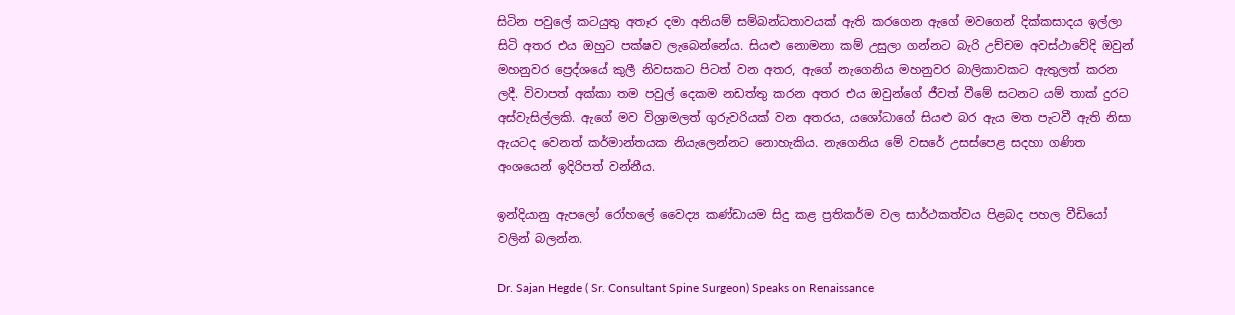සිටින පවුලේ කටයුතු අතෑර දමා අනියම් සම්බන්ධතාවයක් ඇති කරගෙන ඇගේ මවගෙන් දික්කසාදය ඉල්ලා සිටි අතර එය ඔහුට පක්ෂව ලැබෙන්නේය. සියළු නොමනා කම් උසුලා ගන්නට බැරි උච්චම අවස්ථාවේදි ඔවුන් මහනුවර ප්‍රෙද්ශයේ කුලී නිවසකට පිටත් වන අතර, ඇගේ නැගෙනිය මහනුවර බාලිකාවකට ඇතුලත් කරන ලදී. විවාපත් අක්කා තම පවුල් දෙකම නඩත්තු කරන අතර එය ඔවුන්ගේ ජීවත් වීමේ සටනට යම් තාක් දුරට අස්වැසිල්ලකි. ඇගේ මව විශ්‍රාමලත් ගුරුවරියක් වන අතරය, යශෝධාගේ සියළු බර ඇය මත පැටවී ඇති නිසා ඇයටද වෙනත් කර්මාන්තයක නියැලෙන්නට නොහැකිය. නැගෙනිය මේ වසරේ උසස්පෙළ සදහා ගණිත අංශයෙන් ඉදිරිපත් වන්නීය.

ඉන්දියානු ඇපලෝ රෝහලේ වෛද්‍ය කණ්ඩායම සිදු කළ ප්‍රතිකර්ම වල සාර්ථකත්වය පිළබද පහල වීඩියෝ වලින් බලන්න.

Dr. Sajan Hegde ( Sr. Consultant Spine Surgeon) Speaks on Renaissance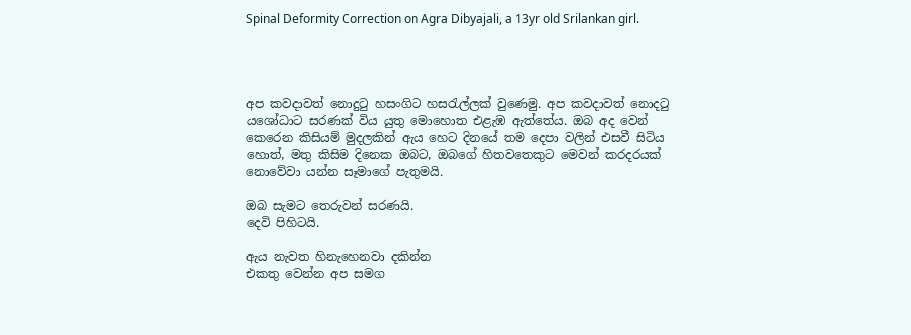Spinal Deformity Correction on Agra Dibyajali, a 13yr old Srilankan girl.




අප කවදාවත් නොදුටු හසංගිට හසරැල්ලක් වුණෙමු. අප කවදාවත් නොදටු යශෝධාට සරණක් විය යුතු මොහොත එළැඹ ඇත්තේය. ඔබ අද වෙන් කෙරෙන කිසියම් මුදලකින් ඇය හෙට දිනයේ තම දෙපා වලින් එසවී සිටිය හොත්, මතු කිසිම දිනෙක ඔබට, ඔබගේ හිතවතෙකුට මෙවන් කරදරයක් නොවේවා යන්න සෑමාගේ පැතුමයි.

ඔබ සැමට තෙරුවන් සරණයි.
දෙවි පිහිටයි.

ඇය නැවත හිනැහෙනවා දකින්න
එකතු වෙන්න අප සමග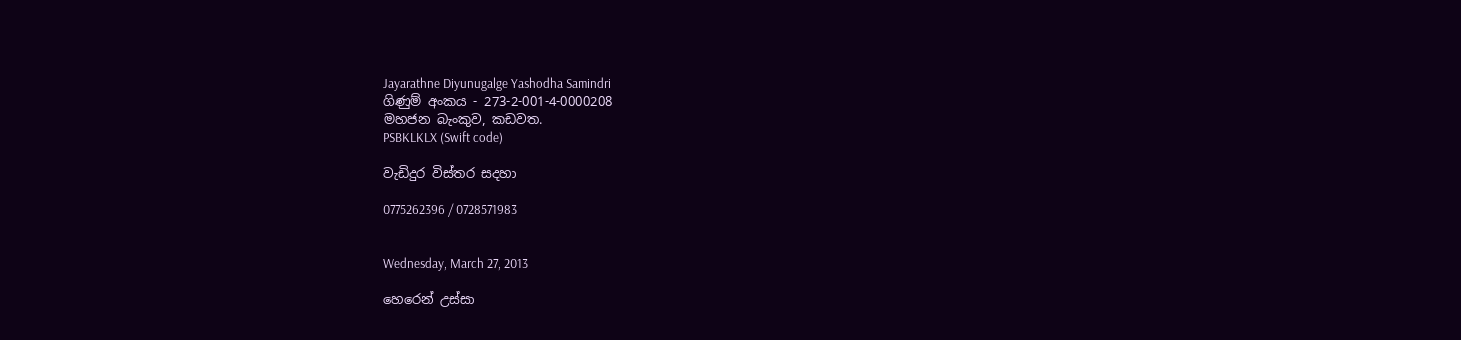Jayarathne Diyunugalge Yashodha Samindri
ගිණුම් අංකය - 273-2-001-4-0000208
මහජන බැංකුව, කඩවත.
PSBKLKLX (Swift code)

වැඩිදුර විස්තර සදහා

0775262396 / 0728571983


Wednesday, March 27, 2013

හෙරෙන් උස්සා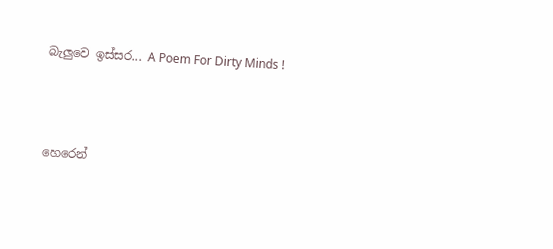බැලුවෙ ඉස්සර... A Poem For Dirty Minds !



හෙරෙන්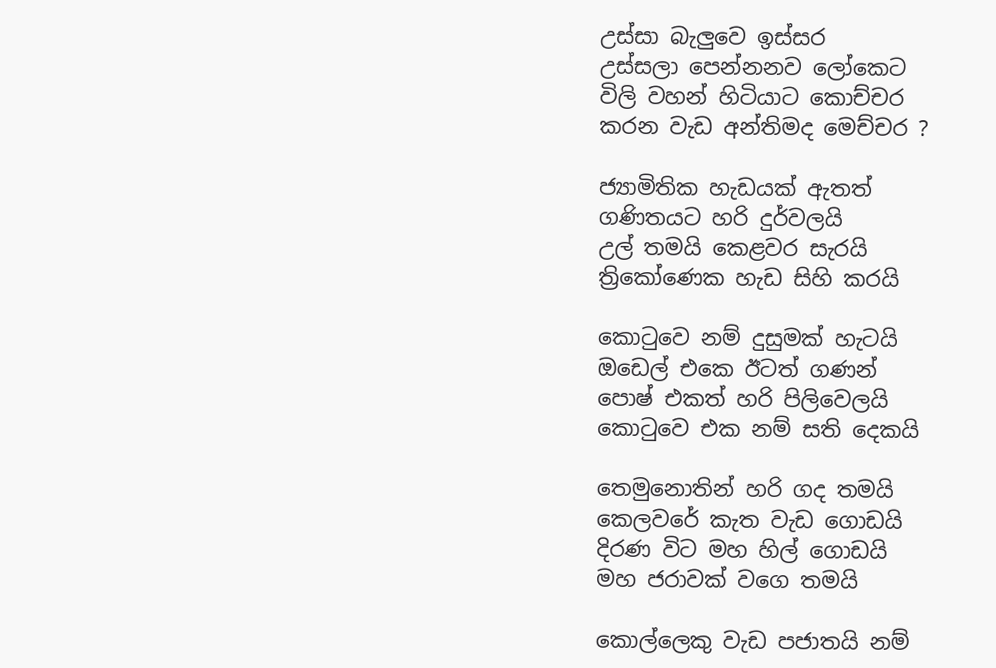උස්සා බැලුවෙ ඉස්සර
උස්සලා පෙන්නනව ලෝකෙට
විලි වහන් හිටියාට කොච්චර
කරන වැඩ අන්තිමද මෙච්චර ?

ජ්‍යාමිතික හැඩයක් ඇතත්
ගණිතයට හරි දුර්වලයි
උල් තමයි කෙළවර සැරයි
ත්‍රිකෝණෙක හැඩ සිහි කරයි

කොටුවෙ නම් දුසුමක් හැටයි
ඔඩෙල් එකෙ ඊටත් ගණන්
පොෂ් එකත් හරි පිලිවෙලයි
කොටුවෙ එක නම් සති දෙකයි

තෙමුනොතින් හරි ගද තමයි
කෙලවරේ කැත වැඩ ගොඩයි
දිරණ විට මහ හිල් ගොඩයි
මහ ජරාවක් වගෙ තමයි

කොල්ලෙකු වැඩ පජාතයි නම්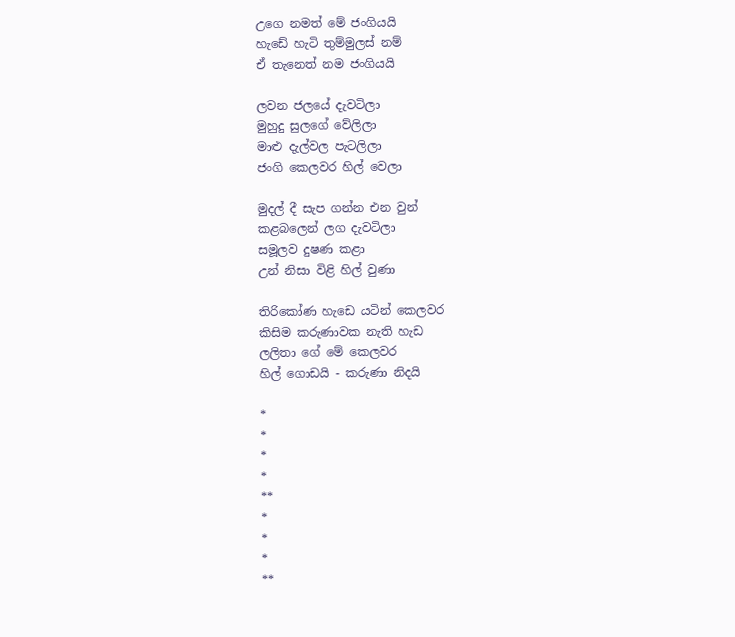උගෙ නමත් මේ ජංගියයි
හැඩේ හැටි තුම්මුලස් නම්
ඒ තැනෙත් නම ජංගියයි

ලවන ජලයේ දැවටිලා
මුහුදු සුලගේ වේලිලා
මාළු දැල්වල පැටලිලා
ජංගි කෙලවර හිල් වෙලා

මුදල් දී සැප ගන්න එන වුන්
කළබලෙන් ලග දැවටිලා
සමූලව දුෂණ කළා
උන් නිසා විළි හිල් වුණා

තිරිකෝණ හැඩෙ යටින් කෙලවර
කිසිම කරුණාවක නැති හැඩ
ලලිතා ගේ මේ කෙලවර
හිල් ගොඩයි - කරුණා නිදයි

*
*
*
*
**
*
*
*
**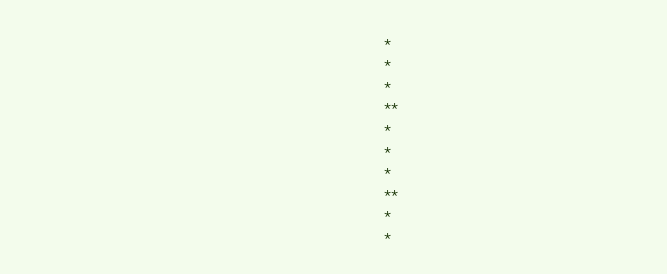*
*
*
**
*
*
*
**
*
*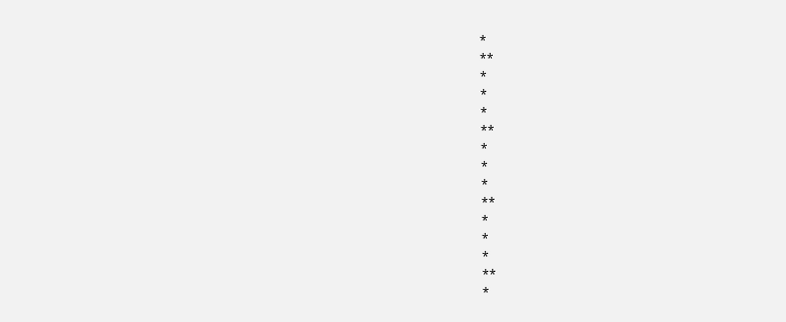*
**
*
*
*
**
*
*
*
**
*
*
*
**
*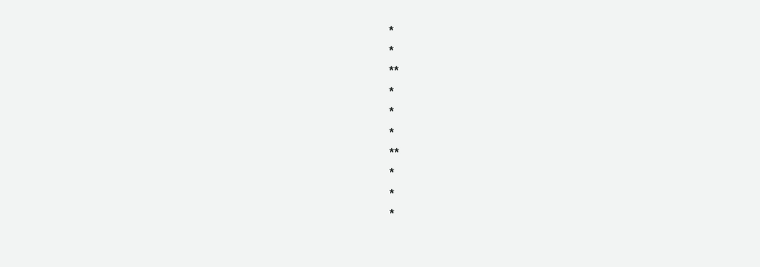*
*
**
*
*
*
**
*
*
*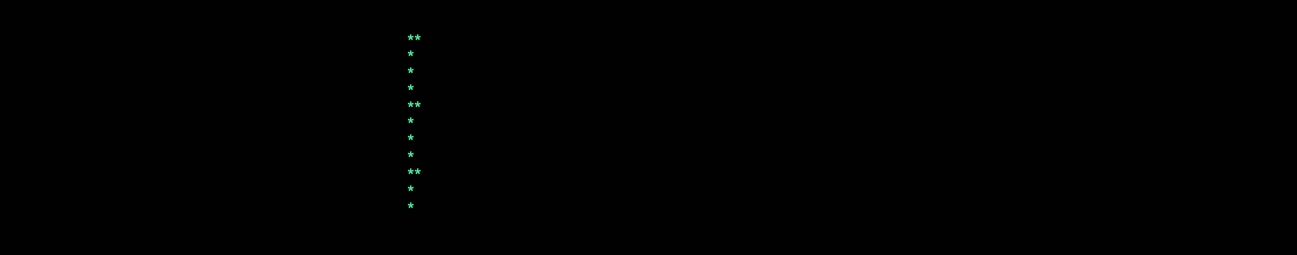**
*
*
*
**
*
*
*
**
*
*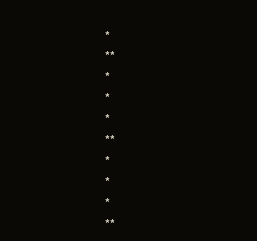*
**
*
*
*
**
*
*
*
**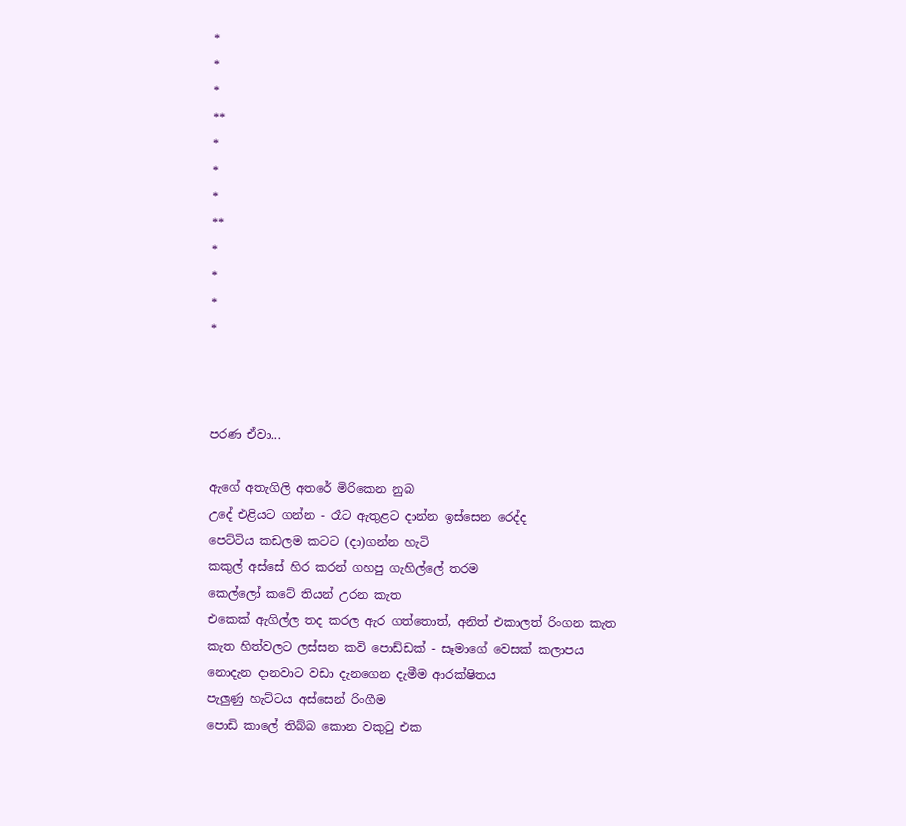*
*
*
**
*
*
*
**
*
*
*
*



පරණ ඒවා...

ඇගේ අතැගිලි අතරේ මිරිකෙන නුබ
උදේ එළියට ගන්න - රෑට ඇතුළට දාන්න ඉස්සෙන රෙද්ද
පෙට්ටිය කඩලම කටට (දා)ගන්න හැටි
කකුල් අස්සේ හිර කරන් ගහපු ගැහිල්ලේ තරම
කෙල්ලෝ කටේ තියන් උරන කැත
එකෙක් ඇගිල්ල තද කරල ඇර ගත්තොත්, අනිත් එකාලත් රිංගන කැත
කැත හිත්වලට ලස්සන කවි පොඩ්ඩක් - සෑමාගේ වෙසක් කලාපය
නොදැන දානවාට වඩා දැනගෙන දැමීම ආරක්ෂිතය
පැලුණු හැට්ටය අස්සෙන් රිංගීම
පොඩි කාලේ තිබ්බ කොන වකුටු එක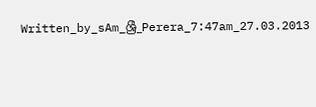Written_by_sAm_ශ්‍රී_Perera_7:47am_27.03.2013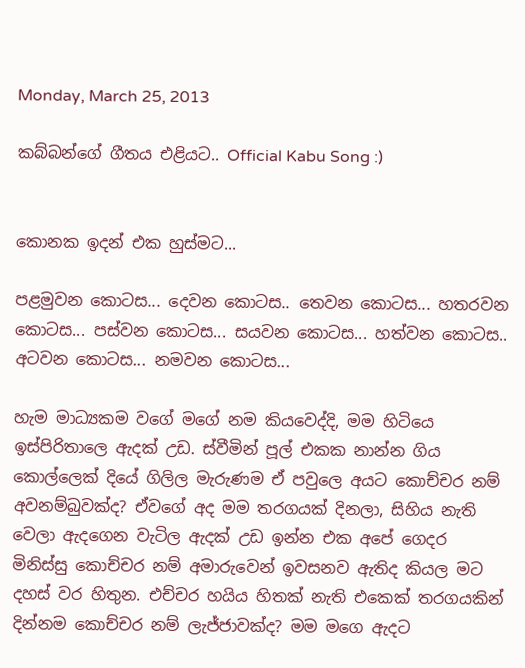Monday, March 25, 2013

කබ්බන්ගේ ගීතය එළියට.. Official Kabu Song :)


කොනක ඉදන් එක හුස්මට...

පළමුවන කොටස... දෙවන කොටස.. තෙවන කොටස... හතරවන කොටස... පස්වන කොටස... සයවන කොටස... හත්වන කොටස.. අටවන කොටස... නමවන කොටස...

හැම මාධ්‍යකම වගේ මගේ නම කියවෙද්දි, මම හිටියෙ ඉස්පිරිතාලෙ ඇදක් උඩ. ස්වීමින් පූල් එකක නාන්න ගිය කොල්ලෙක් දියේ ගිලිල මැරුණම ඒ පවුලෙ අයට කොච්චර නම් අවනම්බුවක්ද? ඒවගේ අද මම තරගයක් දිනලා, සිහිය නැති වෙලා ඇදගෙන වැටිල ඇදක් උඩ ඉන්න එක අපේ ගෙදර මිනිස්සු කොච්චර නම් අමාරුවෙන් ඉවසනව ඇතිද කියල මට දහස් වර හිතුන. එච්චර හයිය හිතක් නැති එකෙක් තරගයකින් දින්නම කොච්චර නම් ලැජ්ජාවක්ද? මම මගෙ ඇදට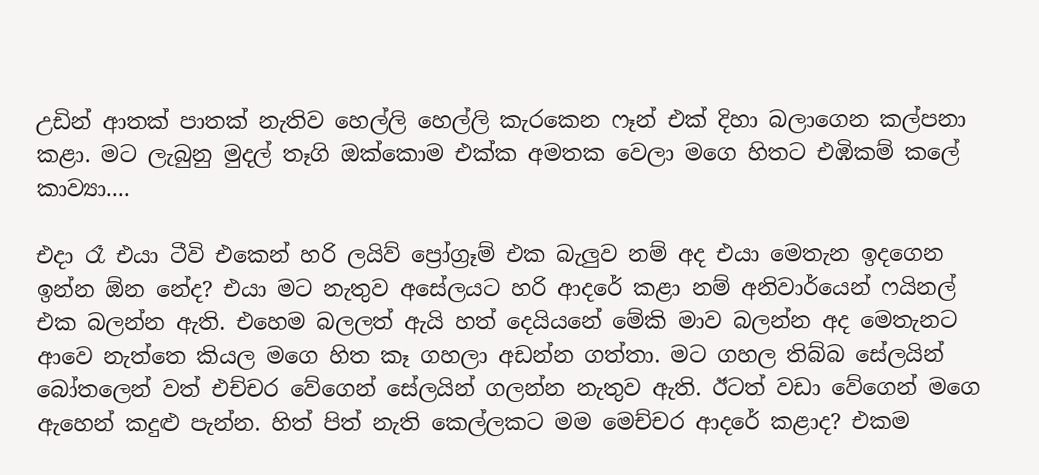උඩින් ආතක් පාතක් නැතිව හෙල්ලි හෙල්ලි කැරකෙන ෆෑන් එක් දිහා බලාගෙන කල්පනා කළා. මට ලැබුනු මුදල් තෑගි ඔක්කොම එක්ක අමතක වෙලා මගෙ හිතට එඹිකම් කලේ කාව්‍යා....

එදා රෑ එයා ටීවි එකෙන් හරි ලයිව් ප්‍රෝග්‍රෑම් එක බැලුව නම් අද එයා මෙතැන ඉදගෙන ඉන්න ඕන නේද? එයා මට නැතුව අසේලයට හරි ආදරේ කළා නම් අනිවාර්යෙන් ෆයිනල් එක බලන්න ඇති. එහෙම බලලත් ඇයි හත් දෙයියනේ මේකි මාව බලන්න අද මෙතැනට ආවෙ නැත්තෙ කියල මගෙ හිත කෑ ගහලා අඩන්න ගත්තා. මට ගහල තිබ්බ සේලයින් බෝතලෙන් වත් එච්චර වේගෙන් සේලයින් ගලන්න නැතුව ඇති. ඊටත් වඩා වේගෙන් මගෙ ඇහෙන් කදුළු පැන්න. හිත් පිත් නැති කෙල්ලකට මම මෙච්චර ආදරේ කළාද? එකම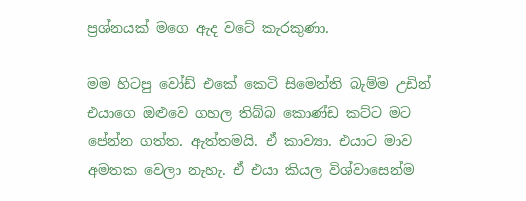ප්‍රශ්නයක් මගෙ ඇද වටේ කැරකුණා.

මම හිටපු වෝඩ් එකේ කෙටි සිමෙන්ති බැම්ම උඩින් එයාගෙ ඔළුවෙ ගහල තිබ්බ කොණ්ඩ කට්ට මට පේන්න ගත්ත. ඇත්තමයි. ඒ කාව්‍යා. එයාට මාව අමතක වෙලා නැහැ. ඒ එයා කියල විශ්වාසෙන්ම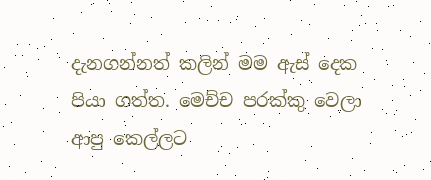දැනගන්නත් කලින් මම ඇස් දෙක පියා ගත්ත. මෙච්ච පරක්කු වෙලා ආපු කෙල්ලට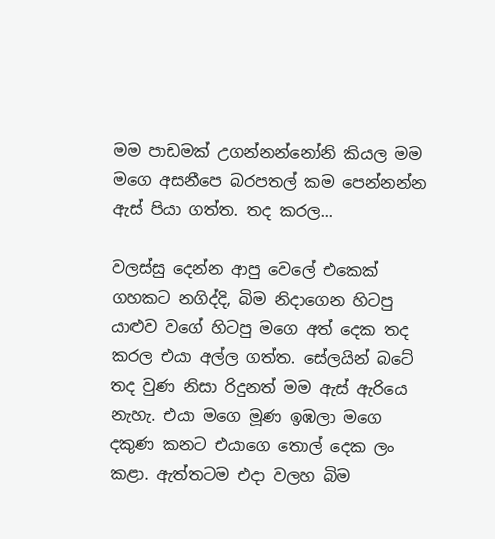මම පාඩමක් උගන්නන්නෝනි කියල මම මගෙ අසනීපෙ බරපතල් කම පෙන්නන්න ඇස් පියා ගත්ත. තද කරල...

වලස්සු දෙන්න ආපු වෙලේ එකෙක් ගහකට නගිද්දි, බිම නිදාගෙන හිටපු යාළුව වගේ හිටපු මගෙ අත් දෙක තද කරල එයා අල්ල ගත්ත. සේලයින් බටේ තද වුණ නිසා රිදුනත් මම ඇස් ඇරියෙ නැහැ. එයා මගෙ මූණ ඉඹලා මගෙ දකුණ කනට එයාගෙ තොල් දෙක ලං කළා. ඇත්තටම එදා වලහ බිම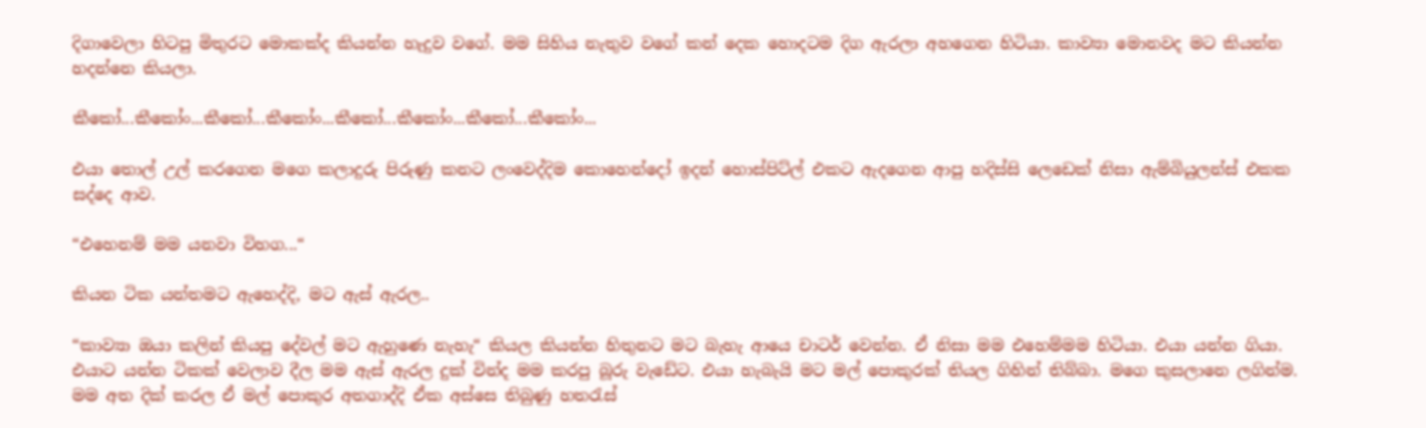දිගාවෙලා හිටපු මිතුරට මොකක්ද කියන්න හැදුව වගේ. මම සිහිය නැතුව වගේ කන් දෙක හොදටම දිග ඇරලා අහගෙන හිටියා. කාව්‍යා මොනවද මට කියන්න හදන්නෙ කියලා.

කීකෝ...කීකෝං...කීකෝ...කීකෝං...කීකෝ...කීකෝං...කීකෝ...කීකෝං...

එයා තොල් උල් කරගෙන මගෙ කලාදුරු පිරුණු කනට ලංවෙද්දිම කොහෙන්දෝ ඉදන් හොස්පිට්ල් එකට ඇදගෙන ආපු හදිස්සි ලෙඩෙක් නිසා ඇම්බියුලන්ස් එකක සද්දෙ ආව.

“එහෙනම් මම යනවා විහග...“

කියන ටික යන්තමට ඇහෙද්දි, මට ඇස් ඇරල..

“කාව්‍යා ඔයා කලින් කියපු දේවල් මට ඇහුණෙ නැහැ“ කියල කියන්න හිතුනට මට බැහැ ආයෙ චාටර් වෙන්න. ඒ නිසා මම එහෙම්මම හිටියා. එයා යන්න ගියා. එයාට යන්න ටිකක් වෙලාව දීල මම ඇස් ඇරල දුක් වින්ද මම කරපු බූරු වැඩේට. එයා හැබැයි මට මල් පොකුරක් තියල ගිහින් තිබ්බා. මගෙ කුසලානෙ ලගින්ම. මම අත දික් කරල ඒ මල් පොකුර අතගාද්දි ඒක අස්සෙ තිබුණු හතරැස්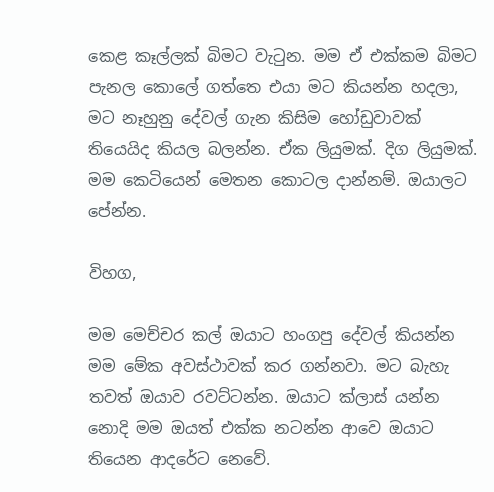කෙළ කෑල්ලක් බිමට වැටුන. මම ඒ එක්කම බිමට පැනල කොලේ ගත්තෙ එයා මට කියන්න හදලා, මට නෑහුනු දේවල් ගැන කිසිම හෝඩුවාවක් තියෙයිද කියල බලන්න. ඒක ලියුමක්. දිග ලියුමක්. මම කෙටියෙන් මෙතන කොටල දාන්නම්. ඔයාලට පේන්න.

විහග,

මම මෙච්චර කල් ඔයාට හංගපු දේවල් කියන්න මම මේක අවස්ථාවක් කර ගන්නවා. මට බැහැ තවත් ඔයාව රවට්ටන්න. ඔයාට ක්ලාස් යන්න නොදි මම ඔයත් එක්ක නටන්න ආවෙ ඔයාට තියෙන ආදරේට නෙවේ.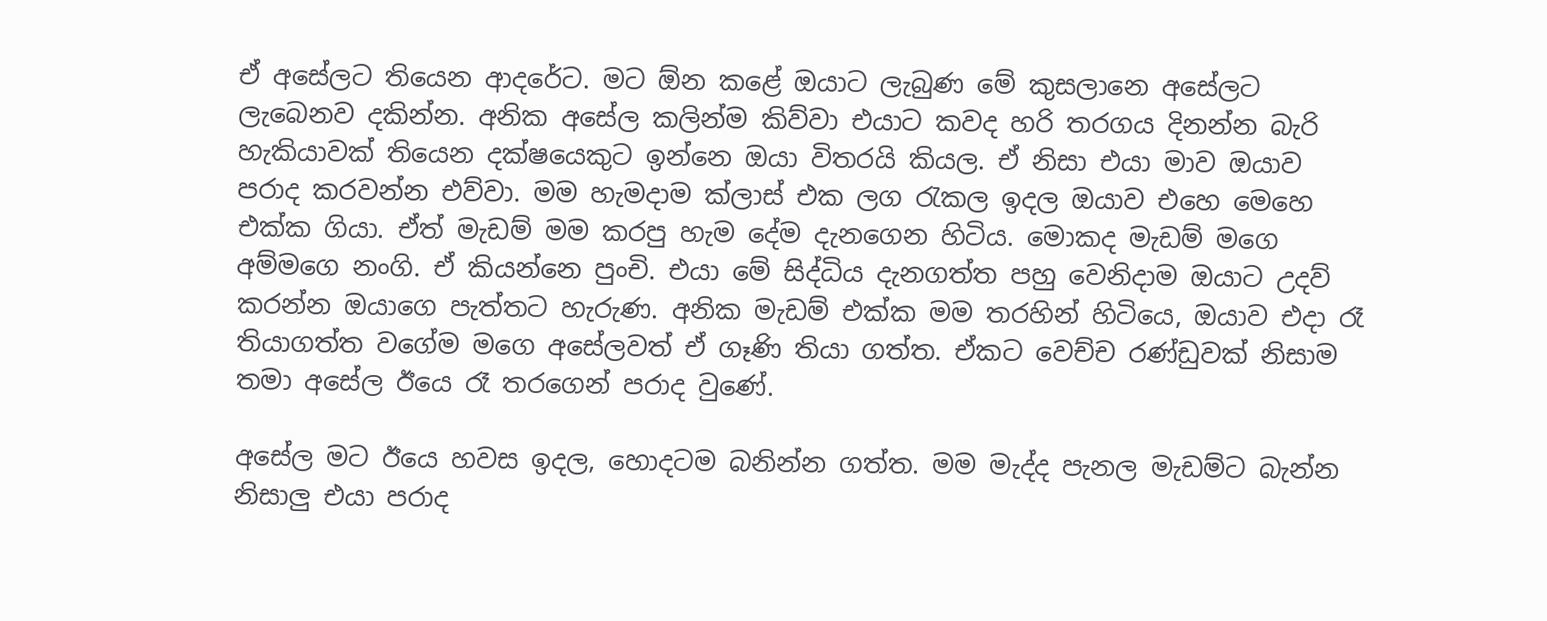ඒ අසේලට තියෙන ආදරේට. මට ඕන කළේ ඔයාට ලැබුණ මේ කුසලානෙ අසේලට ලැබෙනව දකින්න. අනික අසේල කලින්ම කිව්වා එයාට කවද හරි තරගය දිනන්න බැරි හැකියාවක් තියෙන දක්ෂයෙකුට ඉන්නෙ ඔයා විතරයි කියල. ඒ නිසා එයා මාව ඔයාව පරාද කරවන්න එව්වා. මම හැමදාම ක්ලාස් එක ලග රැකල ඉදල ඔයාව එහෙ මෙහෙ එක්ක ගියා. ඒත් මැඩම් මම කරපු හැම දේම දැනගෙන හිටිය. මොකද මැඩම් මගෙ අම්මගෙ නංගි. ඒ කියන්නෙ පුංචි. එයා මේ සිද්ධිය දැනගත්ත පහු වෙනිදාම ඔයාට උදව් කරන්න ඔයාගෙ පැත්තට හැරුණ. අනික මැඩම් එක්ක මම තරහින් හිටියෙ, ඔයාව එදා රෑ තියාගත්ත වගේම මගෙ අසේලවත් ඒ ගෑණි තියා ගත්ත. ඒකට වෙච්ච රණ්ඩුවක් නිසාම තමා අසේල ඊයෙ රෑ තරගෙන් පරාද වුණේ.

අසේල මට ඊයෙ හවස ඉදල, හොදටම බනින්න ගත්ත. මම මැද්ද පැනල මැඩම්ට බැන්න නිසාලු එයා පරාද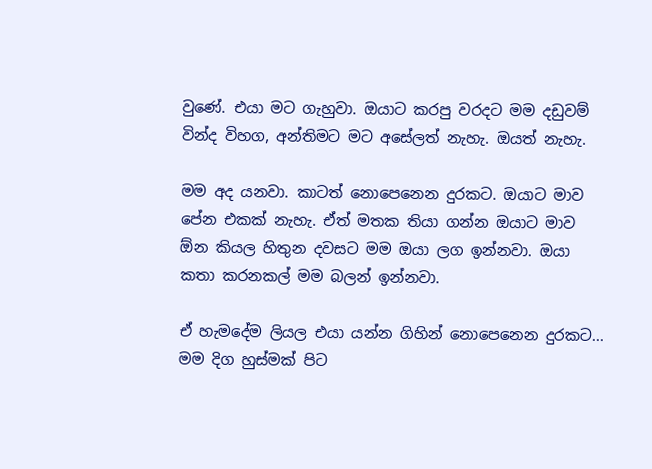වුණේ. එයා මට ගැහුවා. ඔයාට කරපු වරදට මම දඩුවම් වින්ද විහග, අන්තිමට මට අසේලත් නැහැ. ඔයත් නැහැ.

මම අද යනවා. කාටත් නොපෙනෙන දුරකට. ඔයාට මාව පේන එකක් නැහැ. ඒත් මතක තියා ගන්න ඔයාට මාව ඕන කියල හිතුන දවසට මම ඔයා ලග ඉන්නවා. ඔයා කතා කරනකල් මම බලන් ඉන්නවා.

ඒ හැමදේම ලියල එයා යන්න ගිහින් නොපෙනෙන දුරකට... මම දිග හුස්මක් පිට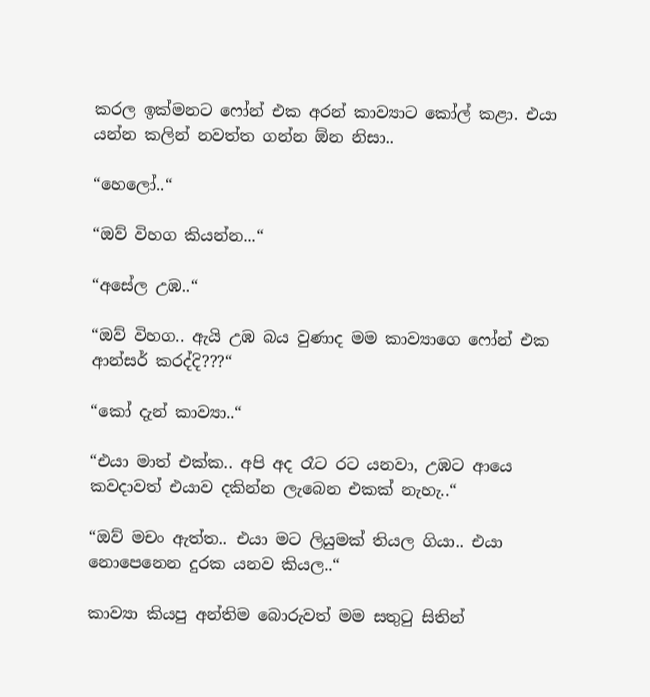කරල ඉක්මනට ෆෝන් එක අරන් කාව්‍යාට කෝල් කළා. එයා යන්න කලින් නවත්ත ගන්න ඕන නිසා..

“හෙලෝ..“

“ඔව් විහග කියන්න...“

“අසේල උඹ..“

“ඔව් විහග.. ඇයි උඹ බය වුණාද මම කාව්‍යාගෙ ෆෝන් එක ආන්සර් කරද්දි???“

“කෝ දැන් කාව්‍යා..“

“එයා මාත් එක්ක.. අපි අද රෑට රට යනවා, උඹට ආයෙ කවදාවත් එයාව දකින්න ලැබෙන එකක් නැහැ..“

“ඔව් මචං ඇත්ත.. එයා මට ලියුමක් තියල ගියා.. එයා නොපෙනෙන දුරක යනව කියල..“

කාව්‍යා කියපු අන්තිම බොරුවත් මම සතුටු සිතින්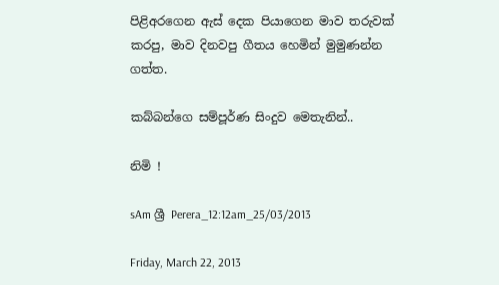පිළිඅරගෙන ඇස් දෙක පියාගෙන මාව තරුවක් කරපු, මාව දිනවපු ගීතය හෙමින් මුමුණන්න ගත්ත.

කබ්බන්ගෙ සම්පූර්ණ සිංදුව මෙතැනින්..

නිමි !

sAm ශ්‍රී Perera_12:12am_25/03/2013

Friday, March 22, 2013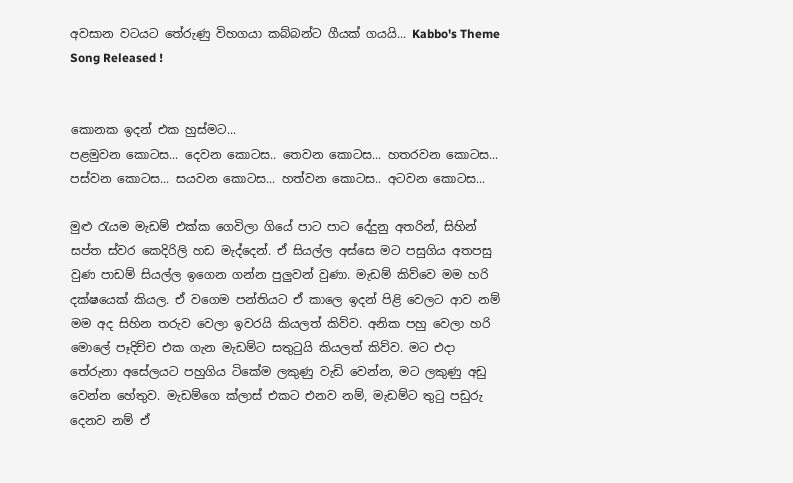අවසාන වටයට තේරුණු විහගයා කබ්බන්ට ගීයක් ගයයි... Kabbo's Theme Song Released !


කොනක ඉදන් එක හුස්මට...
පළමුවන කොටස... දෙවන කොටස.. තෙවන කොටස... හතරවන කොටස... පස්වන කොටස... සයවන කොටස... හත්වන කොටස.. අටවන කොටස...

මුළු රැයම මැඩම් එක්ක ගෙවිලා ගියේ පාට පාට දේදුනු අතරින්, සිහින් සප්ත ස්වර කෙදිරිලි හඩ මැද්දෙන්. ඒ සියල්ල අස්සෙ මට පසුගිය අතපසු වුණ පාඩම් සියල්ල ඉගෙන ගන්න පුලුවන් වුණා. මැඩම් කිව්වෙ මම හරි දක්ෂයෙක් කියල. ඒ වගෙම පන්තියට ඒ කාලෙ ඉදන් පිළි වෙලට ආව නම් මම අද සිහින තරුව වෙලා ඉවරයි කියලත් කිව්ව. අනික පහු වෙලා හරි මොලේ පෑදිච්ච එක ගැන මැඩම්ට සතුටුයි කියලත් කිව්ව. මට එදා තේරුනා අසේලයට පහුගිය ටිකේම ලකුණු වැඩි වෙන්න, මට ලකුණු අඩු වෙන්න හේතුව. මැඩම්ගෙ ක්ලාස් එකට එනව නම්, මැඩම්ට තුටු පඩුරු දෙනව නම් ඒ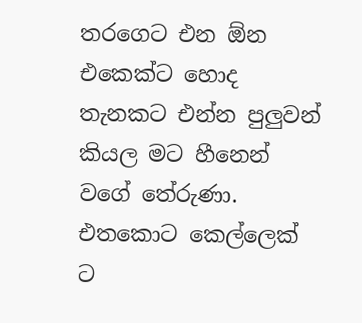තරගෙට එන ඕන එකෙක්ට හොද තැනකට එන්න පුලුවන් කියල මට හීනෙන් වගේ තේරුණා. එතකොට කෙල්ලෙක් ට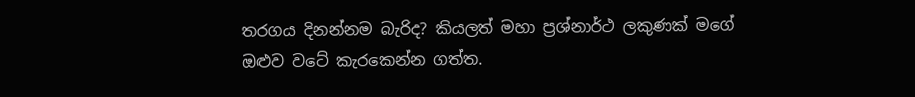තරගය දිනන්නම බැරිද? කියලත් මහා ප්‍රශ්නාර්ථ ලකුණක් මගේ ඔළුව වටේ කැරකෙන්න ගත්ත.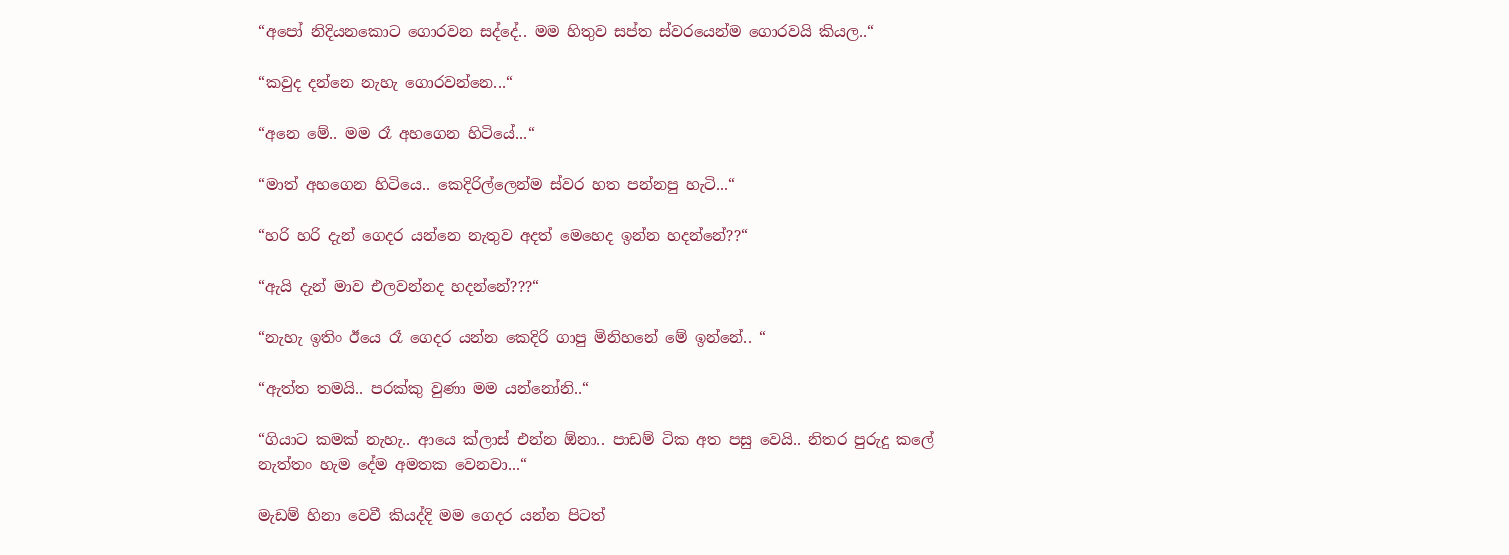“අපෝ නිදියනකොට ගොරවන සද්දේ.. මම හිතුව සප්ත ස්වරයෙන්ම ගොරවයි කියල..“

“කවුද දන්නෙ නැහැ ගොරවන්නෙ...“

“අනෙ මේ.. මම රෑ අහගෙන හිටියේ...“

“මාත් අහගෙන හිටියෙ.. කෙදිරිල්ලෙන්ම ස්වර හත පන්නපු හැටි...“

“හරි හරි දැන් ගෙදර යන්නෙ නැතුව අදත් මෙහෙද ඉන්න හදන්නේ??“

“ඇයි දැන් මාව එලවන්නද හදන්නේ???“

“නැහැ ඉතිං ඊයෙ රෑ ගෙදර යන්න කෙදිරි ගාපු මිනිහනේ මේ ඉන්නේ.. “

“ඇත්ත තමයි.. පරක්කු වුණා මම යන්නෝනි..“

“ගියාට කමක් නැහැ.. ආයෙ ක්ලාස් එන්න ඕනා.. පාඩම් ටික අත පසු වෙයි.. නිතර පුරුදු කලේ නැත්තං හැම දේම අමතක වෙනවා...“

මැඩම් හිනා වෙවී කියද්දි මම ගෙදර යන්න පිටත්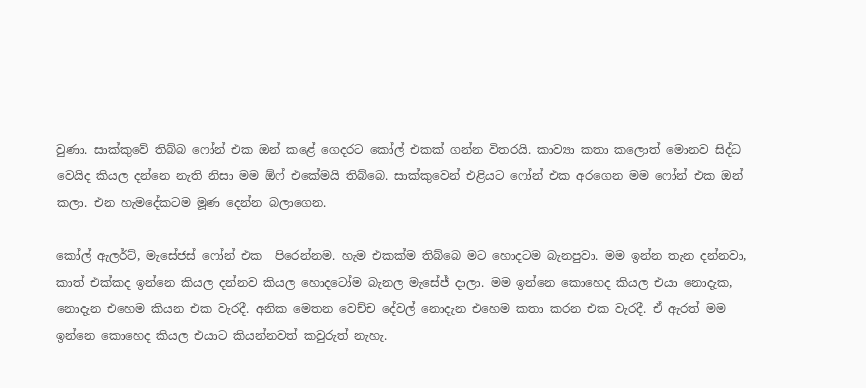වුණා. සාක්කුවේ තිබ්බ ෆෝන් එක ඔන් කළේ ගෙදරට කෝල් එකක් ගන්න විතරයි. කාව්‍යා කතා කලොත් මොනව සිද්ධ වෙයිද කියල දන්නෙ නැති නිසා මම ඕෆ් එකේමයි තිබ්බෙ. සාක්කුවෙන් එළියට ෆෝන් එක අරගෙන මම ෆෝන් එක ඔන් කලා. එන හැමදේකටම මූණ දෙන්න බලාගෙන.

කෝල් ඇලර්ට්, මැසේජස් ෆෝන් එක  පිරෙන්නම. හැම එකක්ම තිබ්බෙ මට හොදටම බැනපුවා. මම ඉන්න තැන දන්නවා, කාත් එක්කද ඉන්නෙ කියල දන්නව කියල හොදටෝම බැනල මැසේජ් දාලා. මම ඉන්නෙ කොහෙද කියල එයා නොදැක, නොදැන එහෙම කියන එක වැරදී. අනික මෙතන වෙච්ච දේවල් නොදැන එහෙම කතා කරන එක වැරදී. ඒ ඇරත් මම ඉන්නෙ කොහෙද කියල එයාට කියන්නවත් කවුරුත් නැහැ.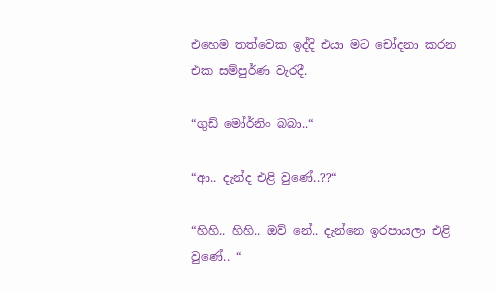එහෙම තත්වෙක ඉද්දි එයා මට චෝදනා කරන එක සම්පුර්ණ වැරදී.

“ගුඩ් මෝර්නිං බබා..“

“ආ.. දැන්ද එළි වුණේ..??“

“හිහි.. හිහි.. ඔව් නේ.. දැන්නෙ ඉරපායලා එළි වුණේ.. “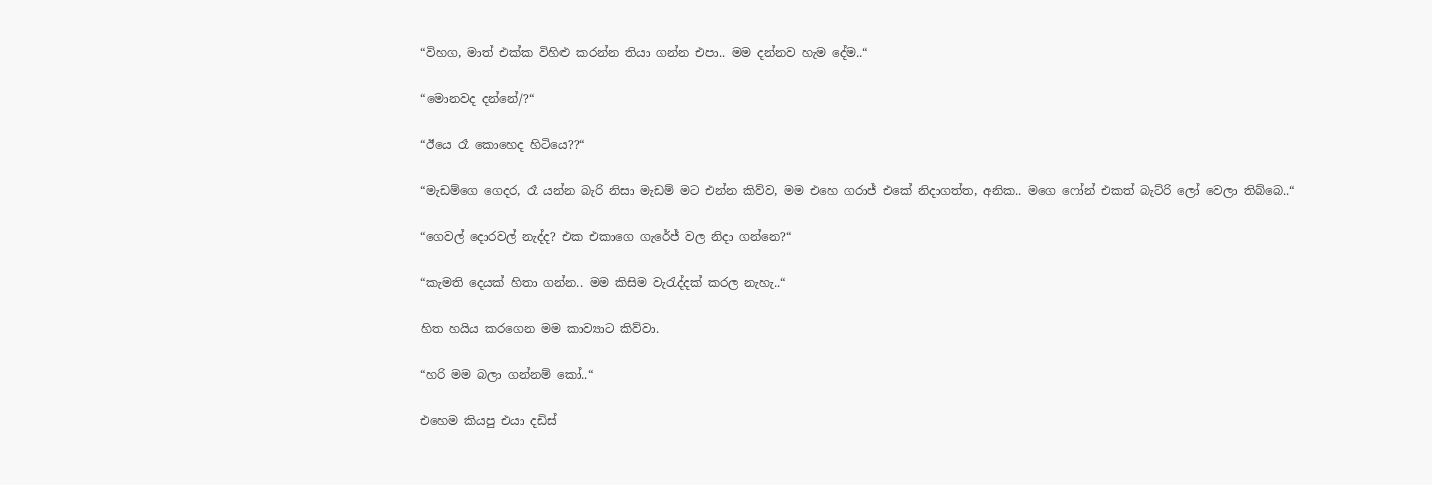“විහග, මාත් එක්ක විහිළු කරන්න තියා ගන්න එපා.. මම දන්නව හැම දේම..“

“මොනවද දන්නේ/?“

“ඊයෙ රෑ කොහෙද හිටියෙ??“

“මැඩම්ගෙ ගෙදර, රෑ යන්න බැරි නිසා මැඩම් මට එන්න කිව්ව, මම එහෙ ගරාජ් එකේ නිදාගත්ත, අනික.. මගෙ ෆෝන් එකත් බැට්රි ලෝ වෙලා තිබ්බෙ..“

“ගෙවල් දොරවල් නැද්ද? එක එකාගෙ ගැරේජ් වල නිදා ගන්නෙ?“

“කැමති දෙයක් හිතා ගන්න.. මම කිසිම වැරැද්දක් කරල නැහැ..“

හිත හයිය කරගෙන මම කාව්‍යාට කිව්වා.

“හරි මම බලා ගන්නම් කෝ..“

එහෙම කියපු එයා දඩිස්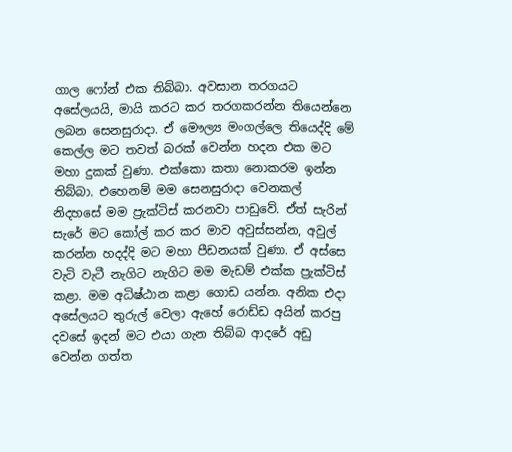ගාල ෆෝන් එක තිබ්බා. අවසාන තරගයට අසේලයයි, මායි කරට කර තරගකරන්න තියෙන්නෙ ලබන සෙනසුරාදා. ඒ මෞල්‍ය මංගල්ලෙ තියෙද්දි මේ කෙල්ල මට තවත් බරක් වෙන්න හදන එක මට මහා දුකක් වුණා. එක්කො කතා නොකරම ඉන්න තිබ්බා. එහෙනම් මම සෙනසුරාදා වෙනකල් නිදහසේ මම ප්‍රැක්ටිස් කරනවා පාඩුවේ. ඒත් සැරින් සැරේ මට කෝල් කර කර මාව අවුස්සන්න, අවුල් කරන්න හදද්දි මට මහා පීඩනයක් වුණා. ඒ අස්සෙ වැටි වැටී නැගිට නැගිට මම මැඩම් එක්ක ප්‍රැක්ටිස් කළා. මම අධිෂ්ඨාන කළා ගොඩ යන්න. අනික එදා අසේලයට තුරුල් වෙලා ඇහේ රොඩ්ඩ අයින් කරපු දවසේ ඉදන් මට එයා ගැන තිබ්බ ආදරේ අඩු වෙන්න ගත්ත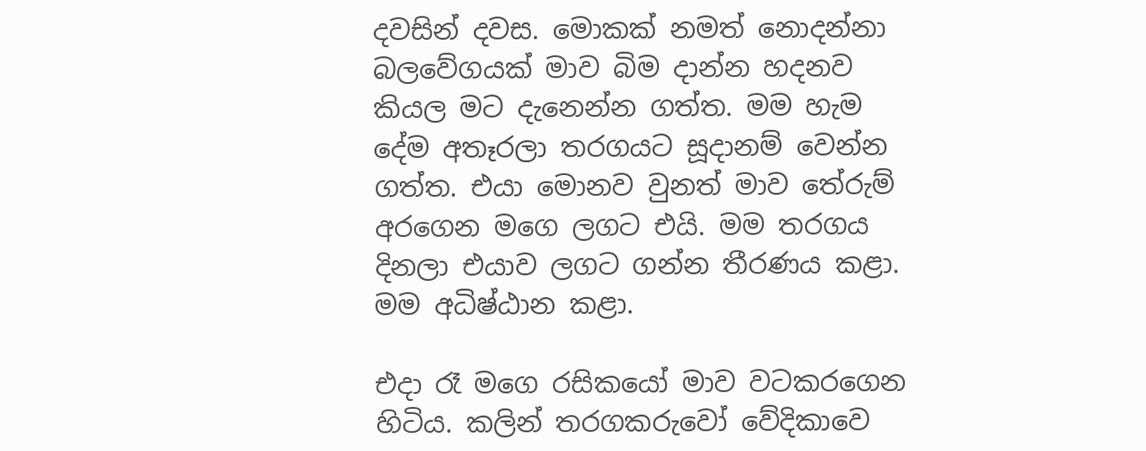දවසින් දවස. මොකක් නමත් නොදන්නා බලවේගයක් මාව බිම දාන්න හදනව කියල මට දැනෙන්න ගත්ත. මම හැම දේම අතෑරලා තරගයට සූදානම් වෙන්න ගත්ත. එයා මොනව වුනත් මාව තේරුම් අරගෙන මගෙ ලගට එයි. මම තරගය දිනලා එයාව ලගට ගන්න තීරණය කළා. මම අධිෂ්ඨාන කළා.

එදා රෑ මගෙ රසිකයෝ මාව වටකරගෙන හිටිය. කලින් තරගකරුවෝ වේදිකාවෙ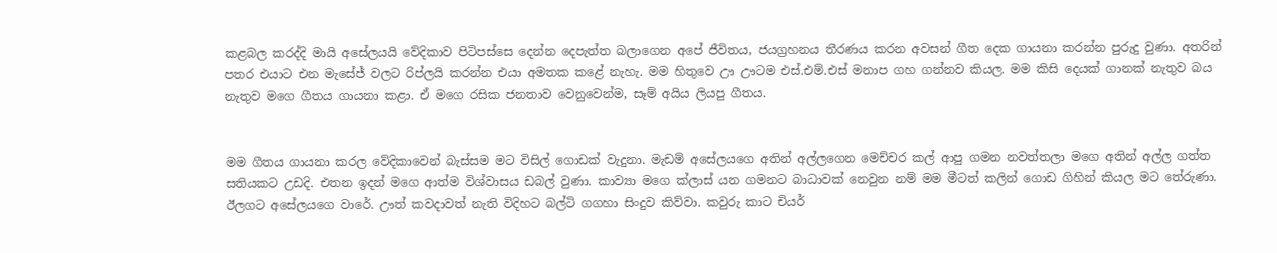කළබල කරද්දි මායි අසේලයයි වේදිකාව පිටිපස්සෙ දෙන්න දෙපැත්ත බලාගෙන අපේ ජීවිතය, ජයග්‍රහනය තීරණය කරන අවසන් ගීත දෙක ගායනා කරන්න පුරුදු වුණා. අතරින් පතර එයාට එන මැසේජ් වලට රිප්ලයි කරන්න එයා අමතක කළේ නැහැ. මම හිතුවෙ ඌ ඌටම එස්.එම්.එස් මනාප ගහ ගන්නව කියල. මම කිසි දෙයක් ගානක් නැතුව බය නැතුව මගෙ ගීතය ගායනා කළා. ඒ මගෙ රසික ජනතාව වෙනුවෙන්ම, සෑම් අයිය ලියපු ගීතය.


මම ගීතය ගායනා කරල වේදිකාවෙන් බැස්සම මට විසිල් ගොඩක් වැදුනා. මැඩම් අසේලයගෙ අතින් අල්ලගෙන මෙච්චර කල් ආපු ගමන නවත්තලා මගෙ අතින් අල්ල ගත්ත සතියකට උඩදි. එතන ඉදන් මගෙ ආත්ම විශ්වාසය ඩබල් වුණා. කාව්‍යා මගෙ ක්ලාස් යන ගමනට බාධාවක් නෙවුන නම් මම මීටත් කලින් ගොඩ ගිහින් කියල මට තේරුණා. ඊලගට අසේලයගෙ වාරේ. ඌත් කවදාවත් නැති විදිහට බල්ටි ගගහා සිංදුව කිව්වා. කවුරු කාට චියර්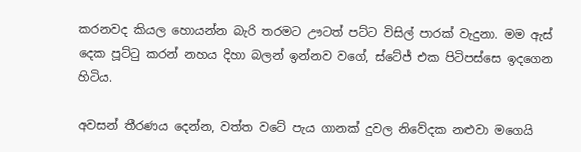කරනවද කියල හොයන්න බැරි තරමට ඌටත් පට්ට විසිල් පාරක් වැදුනා. මම ඇස් දෙක පූට්ටු කරන් නහය දිහා බලන් ඉන්නව වගේ, ස්ටේජ් එක පිටිපස්සෙ ඉදගෙන හිටිය.

අවසන් තීරණය දෙන්න, වත්ත වටේ පැය ගානක් දුවල නිවේදක නළුවා මගෙයි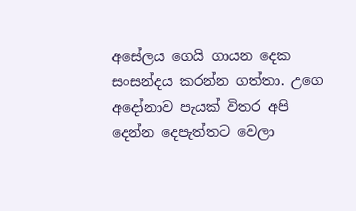අසේලය ගෙයි ගායන දෙක සංසන්දය කරන්න ගත්තා. උගෙ අදෝනාව පැයක් විතර අපි දෙන්න දෙපැත්තට වෙලා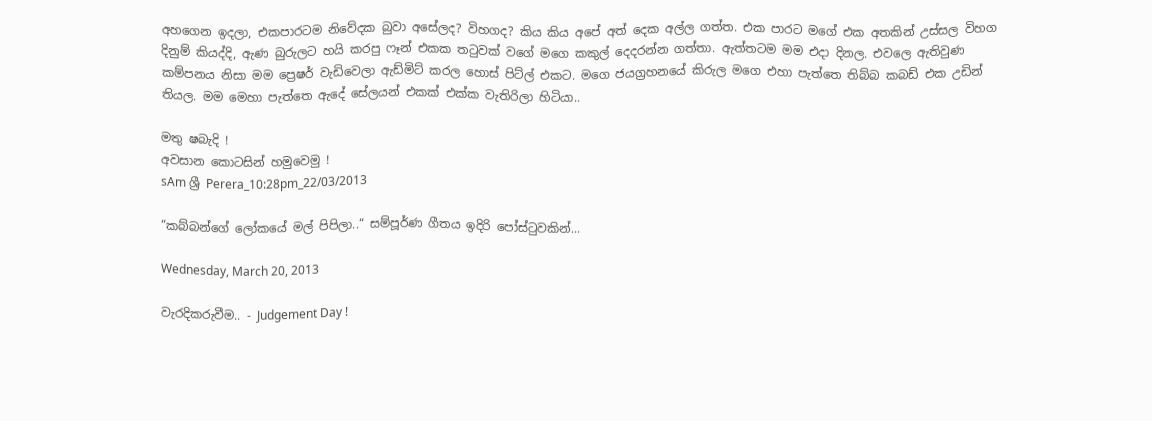අහගෙන ඉදලා, එකපාරටම නිවේදක බුවා අසේලද? විහගද? කිය කිය අපේ අත් දෙක අල්ල ගත්ත. එක පාරට මගේ එක අතකින් උස්සල විහග දිනුම් කියද්දි, ඇණ බුරුලට හයි කරපු ෆෑන් එකක තටුවක් වගේ මගෙ කකුල් දෙදරන්න ගත්තා. ඇත්තටම මම එදා දිනල. එවලෙ ඇතිවුණ කම්පනය නිසා මම ප්‍රෙෂර් වැඩිවෙලා ඇඩ්මිට් කරල හොස් පිට්ල් එකට. මගෙ ජයග්‍රහනයේ කිරුල මගෙ එහා පැත්තෙ තිබ්බ කබඩ් එක උඩින් තියල. මම මෙහා පැත්තෙ ඇදේ සේලයන් එකක් එක්ක වැතිරිලා හිටියා..

මතු ෂබැදි !
අවසාන කොටසින් හමුවෙමු !
sAm ශ්‍රී Perera_10:28pm_22/03/2013

“කබ්බන්ගේ ලෝකයේ මල් පිපිලා..“ සම්පූර්ණ ගීතය ඉදිරි පෝස්ටුවකින්...

Wednesday, March 20, 2013

වැරදිකරුවීම.. - Judgement Day !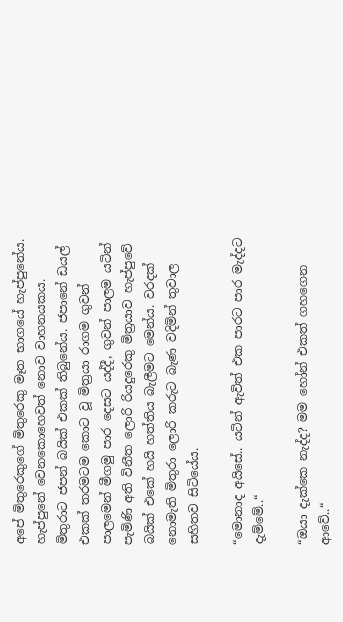අපේ මිතුරෙකුගේ මිතුරෙකු මෑත භාගයේ හැප්පුනේය. හැප්පුනේ වෙනකොහෙවත් නොව වාහනයකය. මිතුරාට ජපන් බයික් එකක් තිබුනේය. ජපානේ ඩයල් එකක් තරමටම කොට වූ මිත්‍රයා රාගම ගුවන් පාලමෙන් මීගමු පාර දෙසට යද්දී, ගුවන් පාලම යටින් පැමිණි අති විනීත ලොරි රියදුරෙකු මිත්‍රයාව හැප්පුවේ බයික් එකේ හයි හත්තිය බැලීමට මෙන්ය. වරදක් නොමැති මිතුරා ලොරි කරුට බැණ වදිමින් තුවාල සහිතව සිටියේය.

“මොනාද අයිසේ.. යටින් ඇවිත් එක පාරට පාර මැද්දට දැම්මේ..“

“ඔයා දැක්කෙ නැද්ද? මම හෝන් එකත් ගහගෙන ආවේ..“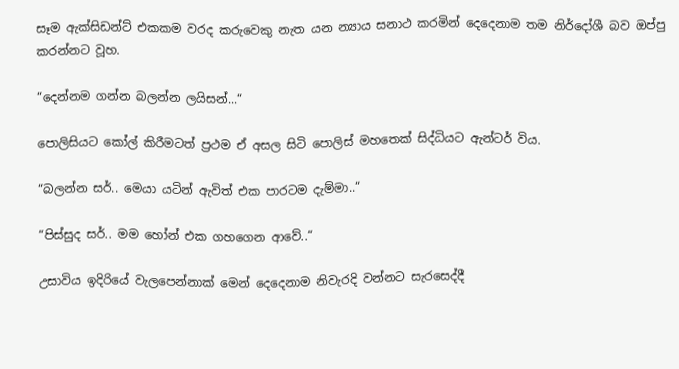සෑම ඇක්සිඩන්ට් එකකම වරද කරුවෙකු නැත යන න්‍යාය සනාථ කරමින් දෙදෙනාම තම නිර්දෝශී බව ඔප්පු කරන්නට වූහ.

“දෙන්නම ගන්න බලන්න ලයිසන්...“

පොලිසියට කෝල් කිරීමටත් ප්‍රථම ඒ අසල සිටි පොලිස් මහතෙක් සිද්ධියට ඇන්ටර් විය.

“බලන්න සර්.. මෙයා යටින් ඇවිත් එක පාරටම දැම්මා..“

“පිස්සුද සර්.. මම හෝන් එක ගහගෙන ආවේ..“

උසාවිය ඉදිරියේ වැලපෙන්නාක් මෙන් දෙදෙනාම නිවැරදි වන්නට සැරසෙද්දී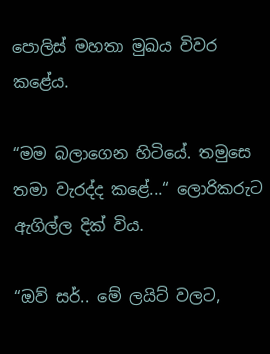පොලිස් මහතා මුඛය විවර කළේය.

“මම බලාගෙන හිටියේ. තමුසෙ තමා වැරද්ද කළේ...“ ලොරිකරුට ඇගිල්ල දික් විය.

“ඔව් සර්.. මේ ලයිට් වලට,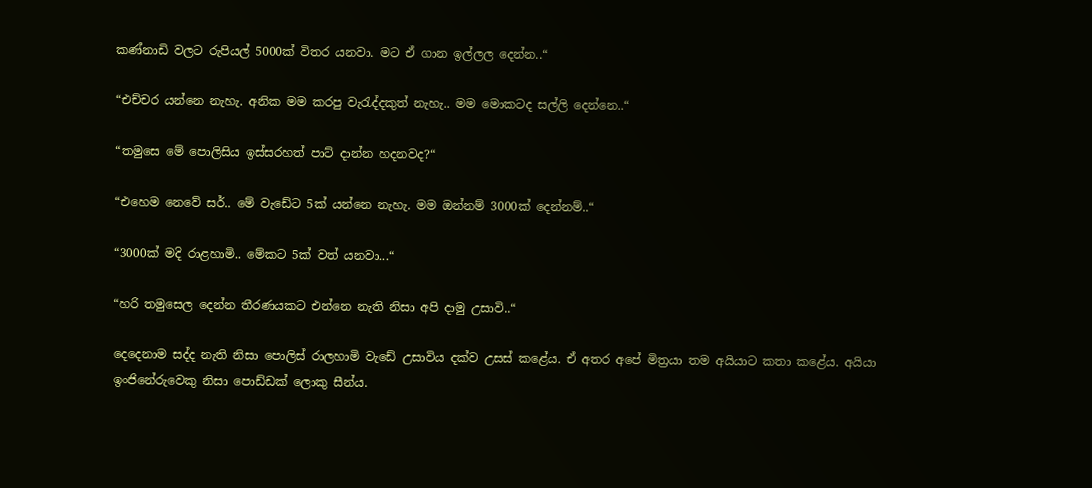කණ්නාඩි වලට රුපියල් 5000ක් විතර යනවා. මට ඒ ගාන ඉල්ලල දෙන්න..“

“එච්චර යන්නෙ නැහැ. අනික මම කරපු වැරැද්දකුත් නැහැ.. මම මොකටද සල්ලි දෙන්නෙ..“

“තමුසෙ මේ පොලිසිය ඉස්සරහත් පාට් දාන්න හදනවද?“

“එහෙම නෙවේ සර්.. මේ වැඩේට 5ක් යන්නෙ නැහැ. මම ඔන්නම් 3000ක් දෙන්නම්..“

“3000ක් මදි රාළහාමි.. මේකට 5ක් වත් යනවා...“

“හරි තමුසෙල දෙන්න තීරණයකට එන්නෙ නැති නිසා අපි දාමු උසාවි..“

දෙදෙනාම සද්ද නැති නිසා පොලිස් රාලහාමි වැඩේ උසාවිය දක්ව උසස් කළේය. ඒ අතර අපේ මිත්‍රයා තම අයියාට කතා කළේය. අයියා ඉංජිනේරුවෙකු නිසා පොඩ්ඩක් ලොකු සීන්ය.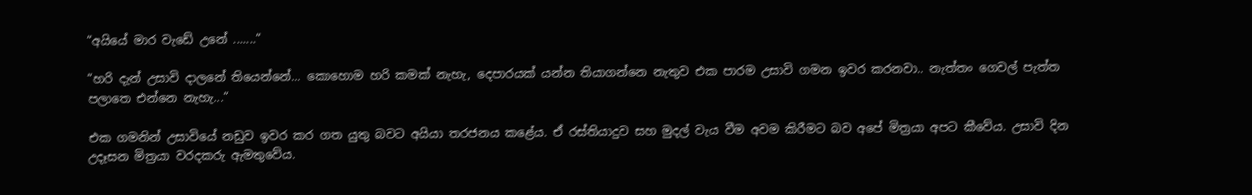“අයියේ මාර වැඩේ උනේ .......“

“හරි දැන් උසාවි දාලනේ තියෙන්නේ... කොහොම හරි කමක් නැහැ, දෙපාරයක් යන්න තියාගන්නෙ නැතුව එක පාරම උසාවි ගමන ඉවර කරනවා.. නැත්තං ගෙවල් පැත්ත පලාතෙ එන්නෙ නැහැ...“

එක ගමනින් උසාවියේ නඩුව ඉවර කර ගත යුතු බවට අයියා තරජනය කළේය. ඒ රස්තියාදුව සහ මුදල් වැය වීම අවම කිරීමට බව අපේ මිත්‍රයා අපට කීවේය. උසාවි දින උදෑසන මිත්‍රයා වරදකරු ඇමතුවේය.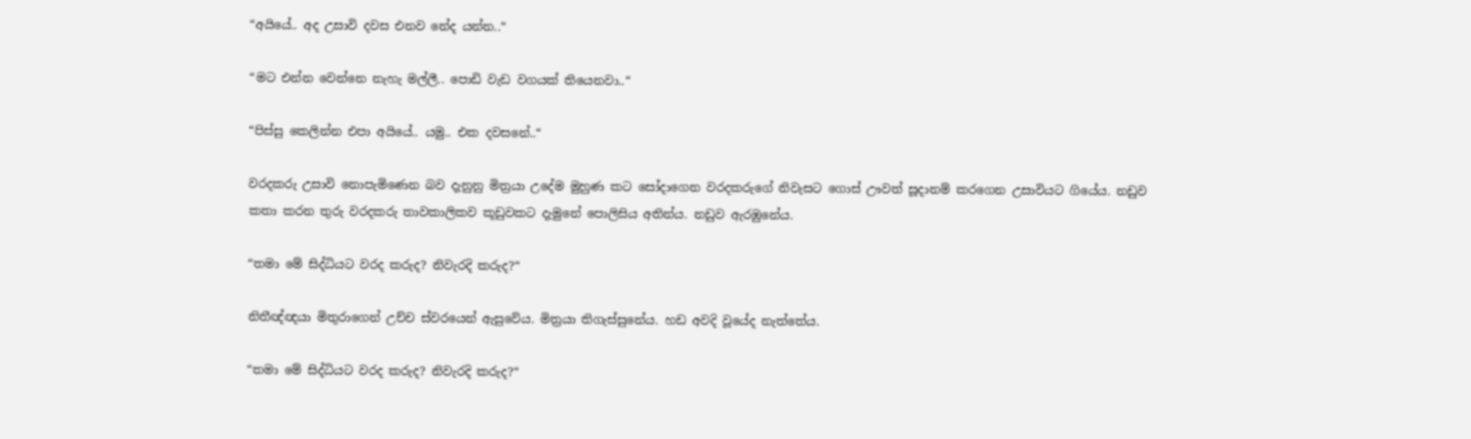“අයියේ.. අද උසාවි දවස එනව නේද යන්න..“

“මට එන්න වෙන්නෙ නැහැ මල්ලී.. පොඩි වැඩ වගයක් තියෙනවා..“

“පිස්සු කෙලින්න එපා අයියේ.. යමු.. එක දවසනේ..“

වරදකරු උසාවි නොපැමිණෙන බව දැනුනු මිත්‍රයා උදේම මුහුණ කට සෝදාගෙන වරදකරුගේ නිවැසට ගොස් ඌවත් සූදානම් කරගෙන උසාවියට ගියේය. නඩුව කතා කරන තුරු වරදකරු තාවකාලිකව කූඩුවකට දැමුනේ පොලිසිය අතින්ය. නඩුව ඇරඹුනේය.

“තමා මේ සිද්ධියට වරද කරුද? නිවැරදි කරුද?“

නිතීඥ්ඥයා මිතුරාගෙන් උච්ච ස්වරයෙන් ඇසුවේය. මිත්‍රයා තිගැස්සුනේය. හඩ අවදි වූයේද නැත්තේය.

“තමා මේ සිද්ධියට වරද කරුද? නිවැරදි කරුද?“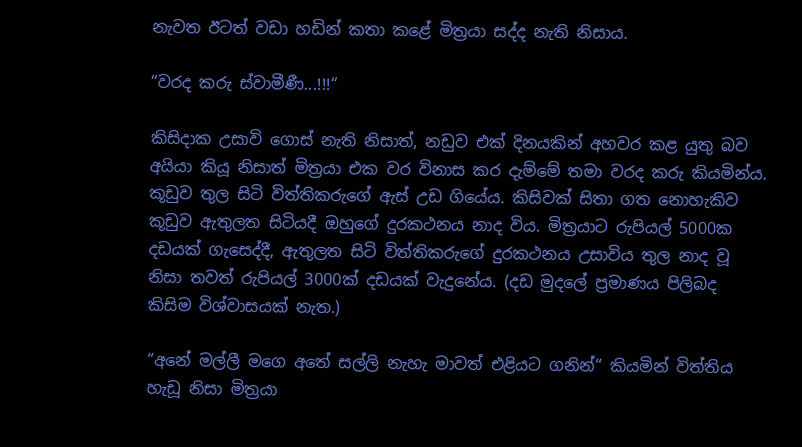නැවත ඊටත් වඩා හඩින් කතා කළේ මිත්‍රයා සද්ද නැති නිසාය.

“වරද කරු ස්වාමීණී...!!!“

කිසිදාක උසාවි ගොස් නැති නිසාත්, නඩුව එක් දිනයකින් අහවර කළ යුතු බව අයියා කියූ නිසාත් මිත්‍රයා එක වර විනාස කර දැම්මේ තමා වරද කරු කියමින්ය. කූඩුව තුල සිටි විත්තිකරුගේ ඇස් උඩ ගියේය. කිසිවක් සිතා ගත නොහැකිව කූඩුව ඇතුලත සිටියදී ඔහුගේ දුරකථනය නාද විය. මිත්‍රයාට රුපියල් 5000ක දඩයක් ගැසෙද්දී, ඇතුලත සිටි විත්තිකරුගේ දුරකථනය උසාවිය තුල නාද වූ නිසා තවත් රුපියල් 3000ක් දඩයක් වැදුනේය. (දඩ මුදලේ ප්‍රමාණය පිලිබද කිසිම විශ්වාසයක් නැත.)

“අනේ මල්ලී මගෙ අතේ සල්ලි නැහැ මාවත් එළියට ගනින්“ කියමින් විත්තිය හැඩූ නිසා මිත්‍රයා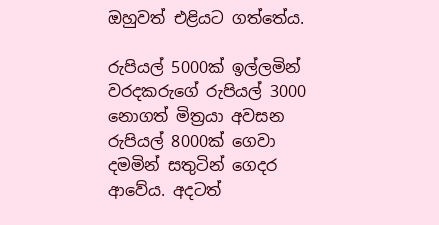ඔහුවත් එළියට ගත්තේය.

රුපියල් 5000ක් ඉල්ලමින් වරදකරුගේ රුපියල් 3000 නොගත් මිත්‍රයා අවසන රුපියල් 8000ක් ගෙවා දමමින් සතුටින් ගෙදර ආවේය. අදටත්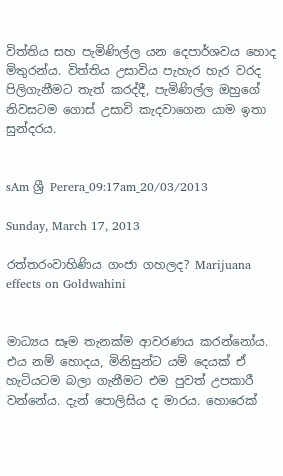විත්තිය සහ පැමිණිල්ල යන දෙපාර්ශවය හොද මිතුරන්ය. විත්තිය උසාවිය පැහැර හැර වරද පිලිගැනීමට තැත් කරද්දී, පැමිණිල්ල ඔහුගේ නිවසටම ගොස් උසාවි කැදවාගෙන යාම ඉතා සුන්දරය.


sAm ශ්‍රී Perera_09:17am_20/03/2013

Sunday, March 17, 2013

රත්තරංවාහිණිය ගංජා ගහලද? Marijuana effects on Goldwahini


මාධ්‍යය සෑම තැනක්ම ආවරණය කරන්නෝය. එය නම් හොදය, මිනිසුන්ට යම් දෙයක් ඒ හැටියටම බලා ගැනීමට එම පුවත් උපකාරී වන්නේය. දැන් පොලිසිය ද මාරය. හොරෙක්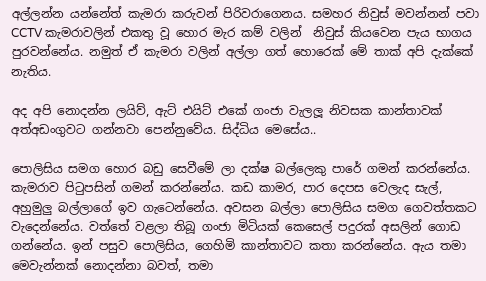අල්ලන්න යන්නේත් කැමරා කරුවන් පිරිවරාගෙනය. සමහර නිවුස් මවන්නන් පවා CCTV කැමරාවලින් එකතු වූ හොර මැර කම් වලින්  නිවුස් කියවෙන පැය භාගය පුරවන්නේය. නමුත් ඒ කැමරා වලින් අල්ලා ගත් හොරෙක් මේ තාක් අපි දැක්කේ නැතිය.

අද අපි නොදන්න ලයිව්, ඇට් එයිට් එකේ ගංජා වැලලූ නිවසක කාන්තාවක් අත්අඩංගුවට ගන්නවා පෙන්නුවේය. සිද්ධිය මෙසේය..

පොලිසිය සමග හොර බඩු සෙවීමේ ලා දක්ෂ බල්ලෙකු පාරේ ගමන් කරන්නේය. කැමරාව පිටුපසින් ගමන් කරන්නේය. කඩ කාමර, පාර දෙපස වෙලැද සැල්, අහුමුලු බල්ලාගේ ඉව ගැටෙන්නේය. අවසන බල්ලා පොලිසිය සමග ගෙවත්තකට වැදෙන්නේය. වත්තේ වළලා තිබූ ගංජා මිටියක් කෙසෙල් පදුරක් අසලින් ගොඩ ගන්නේය. ඉන් පසුව පොලිසිය, ගෙහිමි කාන්තාවට කතා කරන්නේය. ඇය තමා මෙවැන්නක් නොදන්නා බවත්, තමා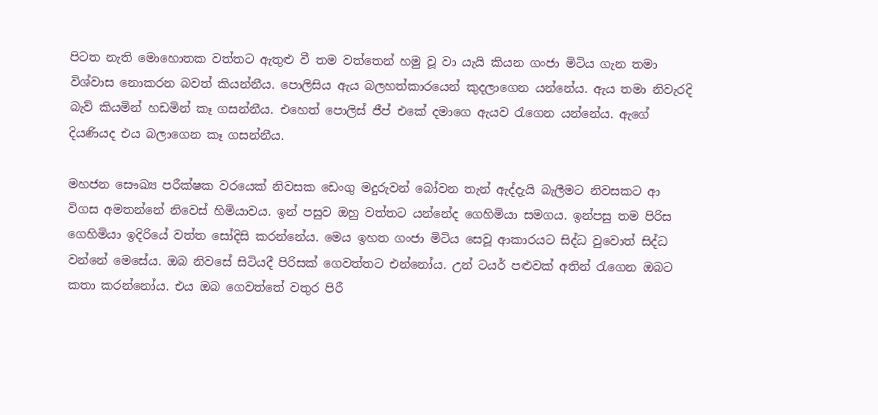පිටත නැති මොහොතක වත්තට ඇතුළු වී තම වත්තෙන් හමු වූ වා යැයි කියන ගංජා මිටිය ගැන තමා විශ්වාස නොකරන බවත් කියන්නීය. පොලිසිය ඇය බලහත්කාරයෙන් කුදලාගෙන යන්නේය. ඇය තමා නිවැරදි බැව් කියමින් හඩමින් කෑ ගසන්නීය. එහෙත් පොලිස් ජීප් එකේ දමාගෙ ඇයව රැගෙන යන්නේය. ඇගේ දියණියද එය බලාගෙන කෑ ගසන්නීය.

මහජන සෞඛ්‍ය පරීක්ෂක වරයෙක් නිවසක ඩෙංගු මදුරුවන් බෝවන තැන් ඇද්දැයි බැලීමට නිවසකට ආ විගස අමතන්නේ නිවෙස් හිමියාවය. ඉන් පසුව ඔහු වත්තට යන්නේද ගෙහිමියා සමගය. ඉන්පසු තම පිරිස ගෙහිමියා ඉදිරියේ වත්ත සෝදිසි කරන්නේය. මෙය ඉහත ගංජා මිටිය සෙවූ ආකාරයට සිද්ධ වුවොත් සිද්ධ වන්නේ මෙසේය. ඔබ නිවසේ සිටියදී පිරිසක් ගෙවත්තට එන්නෝය. උන් ටයර් පළුවක් අතින් රැගෙන ඔබට කතා කරන්නෝය. එය ඔබ ගෙවත්තේ වතුර පිරී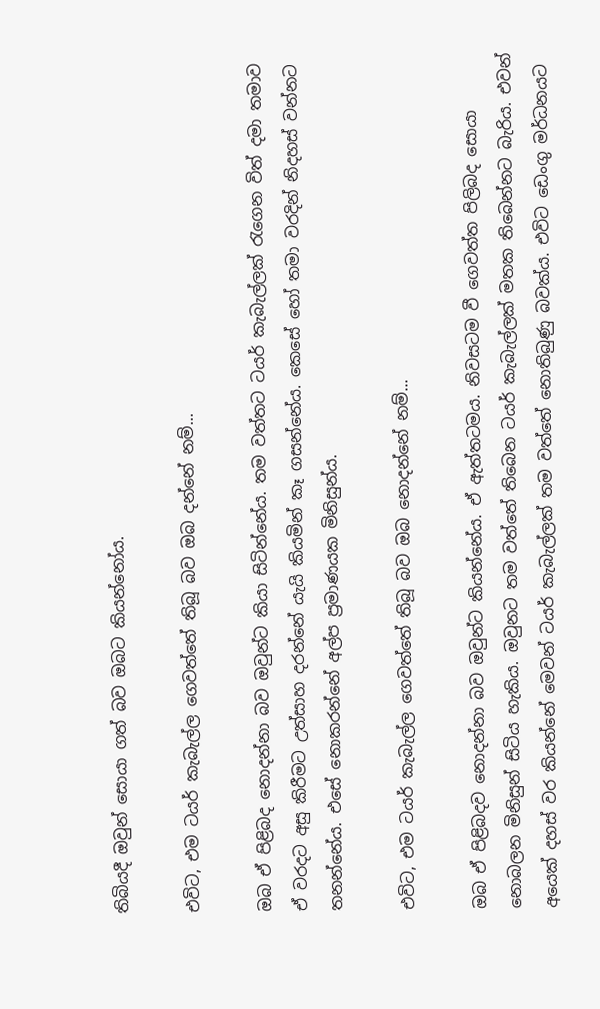තිබියදී ඔවුන් සොයා ගත් බව ඔබට කියන්නෝය.

එවිට, එම ටයර් කැබැල්ල ගෙවත්තේ තිබූ බව ඔබ දන්නේ නම්...

ඔබ ඒ පිළිබද නොදන්නා බව ඔවුන්ට කියා සිටින්නේය. තම වත්තට ටයර් කැබැල්ලක් රැගෙන විත් දමා තමාව ඒ වරදට අසු කිරීමට උත්සාහ දරන්නේ යැයි කියමින් කෑ ගසන්නේය. කෙසේ හෝ තමා වරදින් නිදහස් වන්නට තනන්නේය. එසේ නොකරන්නේ අල්ප ප්‍රමාණයක මිනිසුන්ය.

එවිට, එම ටයර් කැබැල්ල ගෙවත්තේ තිබූ බව ඔබ නොදන්නේ නම්...

ඔබ ඒ පිළිබදව නොදන්නා බව ඔවුන්ට කියන්නේය. ඒ ඇත්තටමය. නිවසටම වී ගෙවත්ත පිලිබද සොයා නොබලන මිනිසුන් සිටිය හැකිය. ඔවුනට තම වත්තේ තිබෙන ටයර් කැබැල්ලක් මතක තිබෙන්නට බැරිය. එවන් අයෙක් දහස් වර කියන්නේ මෙවන් ටයර් කැබැල්ලක් තම වත්තේ නොතිබුණු බවක්ය. එවිට ඩෙංගු මර්ධනයට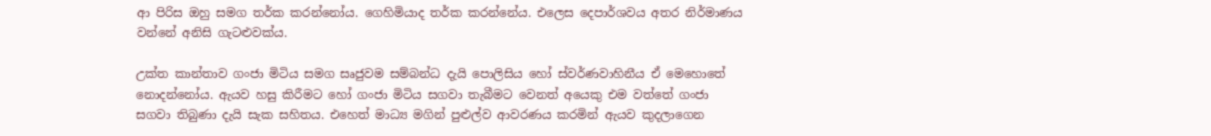ආ පිරිස ඔහු සමග තර්ක කරන්නෝය. ගෙහිමියාද තර්ක කරන්නේය. එලෙස දෙපාර්ශවය අතර නිර්මාණය වන්නේ අනිසි ගැටළුවක්ය.

උක්ත කාන්තාව ගංජා මිටිය සමග සෘජුවම සම්බන්ධ දැයි පොලිසිය හෝ ස්වර්ණවාහිනීය ඒ මෙහොතේ නොදන්නෝය. ඇයව හසු කිරීමට හෝ ගංජා මිටිය සගවා තැබීමට වෙනත් අයෙකු එම වත්තේ ගංජා සගවා තිබුණා දැයි සැක සහිතය. එහෙත් මාධ්‍ය මගින් පුළුල්ව ආවරණය කරමින් ඇයව කුදලාගෙන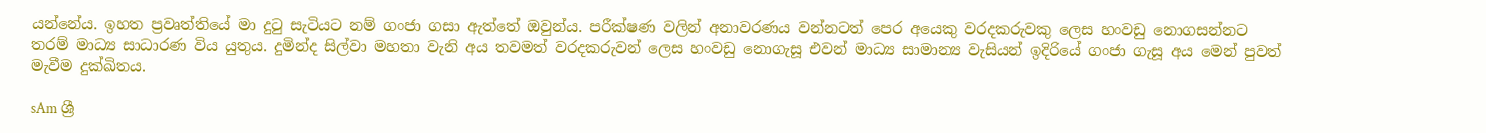යන්නේය. ඉහත ප්‍රවෘත්තියේ මා දුටු සැටියට නම් ගංජා ගසා ඇත්තේ ඔවුන්ය. පරීක්ෂණ වලින් අනාවරණය වන්නටත් පෙර අයෙකු වරදකරුවකු ලෙස හංවඩු නොගසන්නට තරම් මාධ්‍ය සාධාරණ විය යුතුය. දුමින්ද සිල්වා මහතා වැනි අය තවමත් වරදකරුවන් ලෙස හංවඩු නොගැසූ එවන් මාධ්‍ය සාමාන්‍ය වැසියන් ඉදිරියේ ගංජා ගැසූ අය මෙන් පුවත් මැවීම දුක්ඛිතය.

sAm ශ්‍රී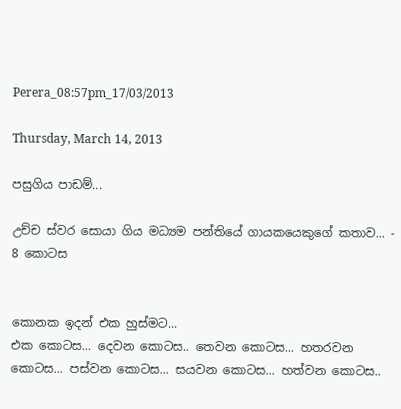Perera_08:57pm_17/03/2013

Thursday, March 14, 2013

පසුගිය පාඩම්...

උච්ච ස්වර සොයා ගිය මධ්‍යම පන්තියේ ගායකයෙකුගේ කතාව... - 8 කොටස


කොනක ඉදන් එක හුස්මට...
එක කොටස... දෙවන කොටස.. තෙවන කොටස... හතරවන කොටස... පස්වන කොටස... සයවන කොටස... හත්වන කොටස..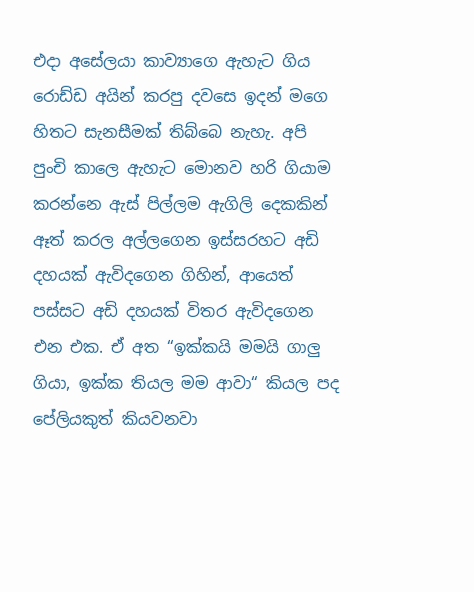එදා අසේලයා කාව්‍යාගෙ ඇහැට ගිය රොඩ්ඩ අයින් කරපු දවසෙ ඉදන් මගෙ හිතට සැනසීමක් තිබ්බෙ නැහැ. අපි පුංචි කාලෙ ඇහැට මොනව හරි ගියාම කරන්නෙ ඇස් පිල්ලම ඇගිලි දෙකකින් ඈත් කරල අල්ලගෙන ඉස්සරහට අඩි දහයක් ඇවිදගෙන ගිහින්, ආයෙත් පස්සට අඩි දහයක් විතර ඇවිදගෙන එන එක. ඒ අත “ඉක්කයි මමයි ගාලු ගියා, ඉක්ක තියල මම ආවා“ කියල පද පේලියකුත් කියවනවා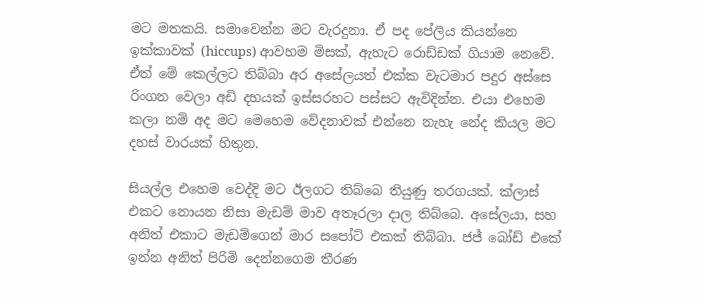මට මතකයි. සමාවෙන්න මට වැරදුනා. ඒ පද පේලිය කියන්නෙ ඉක්කාවක් (hiccups) ආවහම මිසක්, ඇහැට රොඩ්ඩක් ගියාම නෙවේ. ඒත් මේ කෙල්ලට තිබ්බා අර අසේලයත් එක්ක වැටමාර පදුර අස්සෙ රිංගන වෙලා අඩි දහයක් ඉස්සරහට පස්සට ඇවිදින්න. එයා එහෙම කලා නම් අද මට මෙහෙම වේදනාවක් එන්නෙ නැහැ නේද කියල මට දහස් වාරයක් හිතුන.

සියල්ල එහෙම වෙද්දි මට ඊලගට තිබ්බෙ තියුණු තරගයක්. ක්ලාස් එකට නොයන නිසා මැඩම් මාව අතෑරලා දාල තිබ්බෙ. අසේලයා, සහ අනිත් එකාට මැඩම්ගෙන් මාර සපෝට් එකක් තිබ්බා. ජජ් බෝඩ් එකේ ඉන්න අනිත් පිරිමි දෙන්නගෙම තීරණ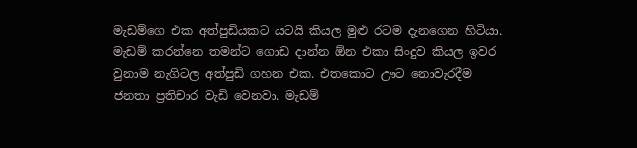මැඩම්ගෙ එක අත්පුඩියකට යටයි කියල මුළු රටම දැනගෙන හිටියා. මැඩම් කරන්නෙ තමන්ට ගොඩ දාන්න ඕන එකා සිංදුව කියල ඉවර වුනාම නැගිටල අත්පුඩි ගහන එක. එතකොට ඌට නොවැරදීම ජනතා ප්‍රතිචාර වැඩි වෙනවා. මැඩම්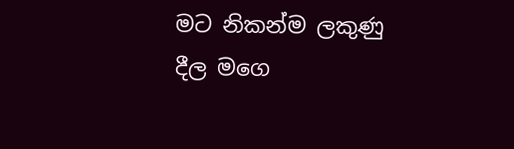මට නිකන්ම ලකුණු දීල මගෙ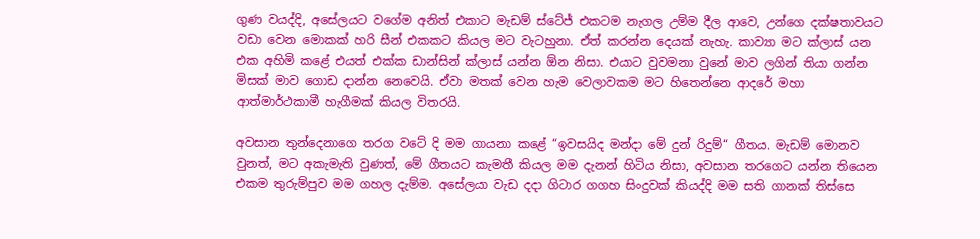ගුණ වයද්දි, අසේලයට වගේම අනිත් එකාට මැඩම් ස්ටේජ් එකටම නැගල උම්ම දීල ආවෙ, උන්ගෙ දක්ෂතාවයට වඩා වෙන මොකක් හරි සීන් එකකට කියල මට වැටහුනා. ඒත් කරන්න දෙයක් නැහැ. කාව්‍යා මට ක්ලාස් යන එක අහිමි කළේ එයත් එක්ක ඩාන්සින් ක්ලාස් යන්න ඕන නිසා. එයාට වුවමනා වුනේ මාව ලගින් තියා ගන්න මිසක් මාව ගොඩ දාන්න නෙවෙයි. ඒවා මතක් වෙන හැම වෙලාවකම මට හිතෙන්නෙ ආදරේ මහා ආත්මාර්ථකාමී හැගීමක් කියල විතරයි.

අවසාන තුන්දෙනාගෙ තරග වටේ දි මම ගායනා කළේ “ඉවසයිද මන්දා මේ දුන් රිදුම්“ ගීතය. මැඩම් මොනව වුනත්, මට අකැමැති වුණත්, මේ ගීතයට කැමතී කියල මම දැනන් හිටිය නිසා, අවසාන තරගෙට යන්න තියෙන එකම තුරුම්පුව මම ගහල දැම්ම. අසේලයා වැඩ දදා ගිටාර ගගහ සිංදුවක් කියද්දි මම සති ගානක් තිස්සෙ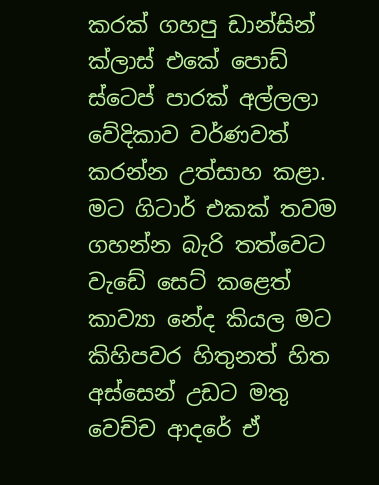කරක් ගහපු ඩාන්සින් ක්ලාස් එකේ පොඩ් ස්ටෙප් පාරක් අල්ලලා වේදිකාව වර්ණවත් කරන්න උත්සාහ කළා. මට ගිටාර් එකක් තවම ගහන්න බැරි තත්වෙට වැඩේ සෙට් කළෙත් කාව්‍යා නේද කියල මට කිහිපවර හිතුනත් හිත අස්සෙන් උඩට මතු වෙච්ච ආදරේ ඒ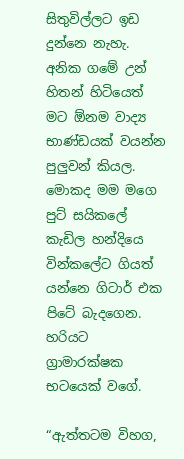සිතුවිල්ලට ඉඩ දුන්නෙ නැහැ. අනික ගමේ උන් හිතන් හිටියෙත් මට ඕනම වාද්‍ය භාණ්ඩයක් වයන්න පුලුවන් කියල. මොකද මම මගෙ පුට් සයිකලේ කැඩිල හන්දියෙ වින්කලේට ගියත් යන්නෙ ගිටාර් එක පිටේ බැදගෙන. හරියට ග්‍රාමාරක්ෂක භටයෙක් වගේ.

“ඇත්තටම විහග,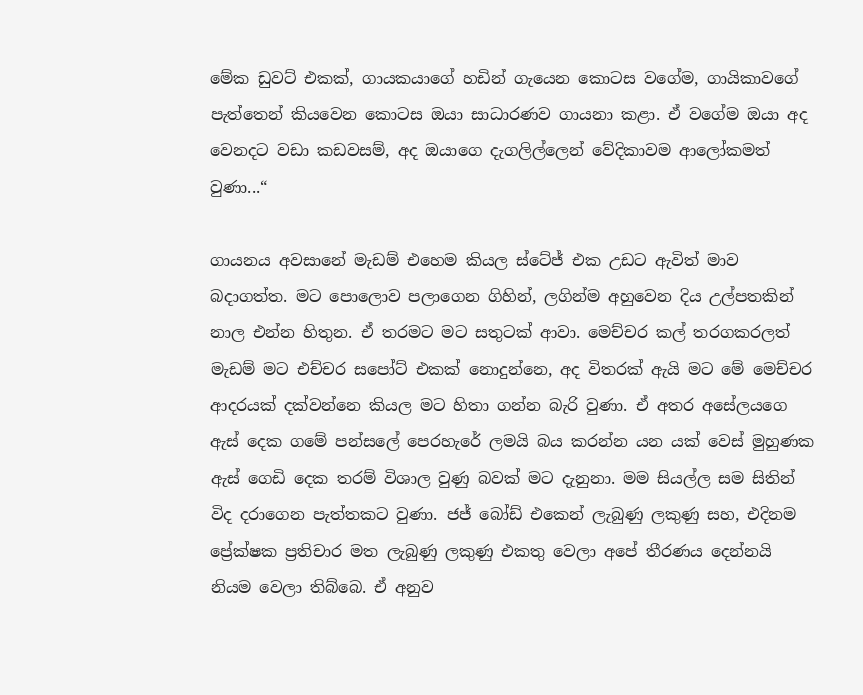මේක ඩුවට් එකක්, ගායකයාගේ හඩින් ගැයෙන කොටස වගේම, ගායිකාවගේ පැත්තෙන් කියවෙන කොටස ඔයා සාධාරණව ගායනා කළා. ඒ වගේම ඔයා අද වෙනදට වඩා කඩවසම්, අද ඔයාගෙ දැගලිල්ලෙන් වේදිකාවම ආලෝකමත් වුණා...“

ගායනය අවසානේ මැඩම් එහෙම කියල ස්ටේජ් එක උඩට ඇවිත් මාව බදාගත්ත. මට පොලොව පලාගෙන ගිහින්, ලගින්ම අහුවෙන දිය උල්පතකින් නාල එන්න හිතුන. ඒ තරමට මට සතුටක් ආවා. මෙච්චර කල් තරගකරලත් මැඩම් මට එච්චර සපෝට් එකක් නොදුන්නෙ, අද විතරක් ඇයි මට මේ මෙච්චර ආදරයක් දක්වන්නෙ කියල මට හිතා ගන්න බැරි වුණා. ඒ අතර අසේලයගෙ ඇස් දෙක ගමේ පන්සලේ පෙරහැරේ ලමයි බය කරන්න යන යක් වෙස් මුහුණක ඇස් ගෙඩි දෙක තරම් විශාල වුණු බවක් මට දැනුනා. මම සියල්ල සම සිතින් විද දරාගෙන පැත්තකට වුණා. ජජ් බෝඩ් එකෙන් ලැබුණු ලකුණු සහ, එදිනම ප්‍රේක්ෂක ප්‍රතිචාර මත ලැබුණු ලකුණු එකතු වෙලා අපේ තීරණය දෙන්නයි නියම වෙලා තිබ්බෙ. ඒ අනුව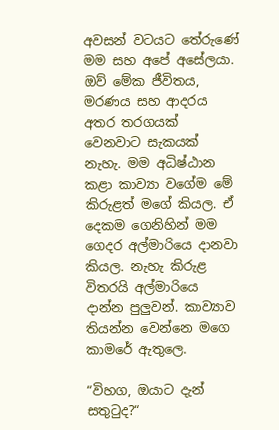අවසන් වටයට තේරුණේ මම සහ අපේ අසේලයා. ඔව් මේක ජීවිතය, මරණය සහ ආදරය අතර තරගයක් වෙනවාට සැකයක් නැහැ. මම අධිෂ්ඨාන කළා කාව්‍යා වගේම මේ කිරුළත් මගේ කියල. ඒ දෙකම ගෙනිහින් මම ගෙදර අල්මාරියෙ දානවා කියල. නැහැ කිරුළ විතරයි අල්මාරියෙ දාන්න පුලුවන්. කාව්‍යාව තියන්න වෙන්නෙ මගෙ කාමරේ ඇතුලෙ.

“විහග, ඔයාට දැන් සතුටුද?“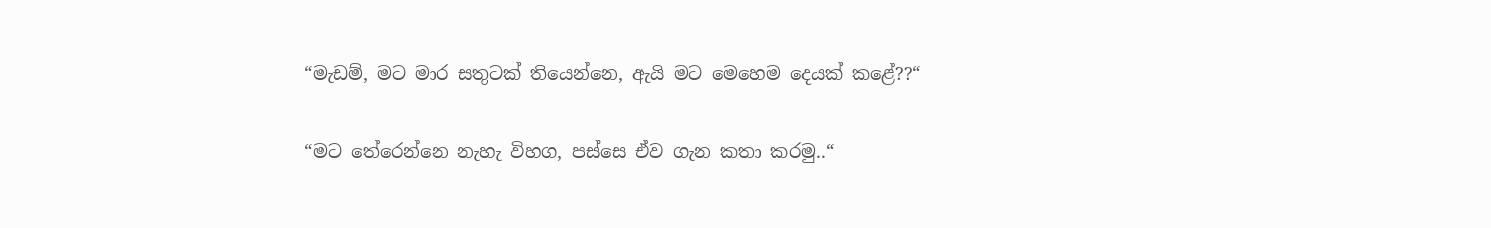“මැඩම්, මට මාර සතුටක් තියෙන්නෙ, ඇයි මට මෙහෙම දෙයක් කළේ??“

“මට තේරෙන්නෙ නැහැ විහග, පස්සෙ ඒව ගැන කතා කරමු..“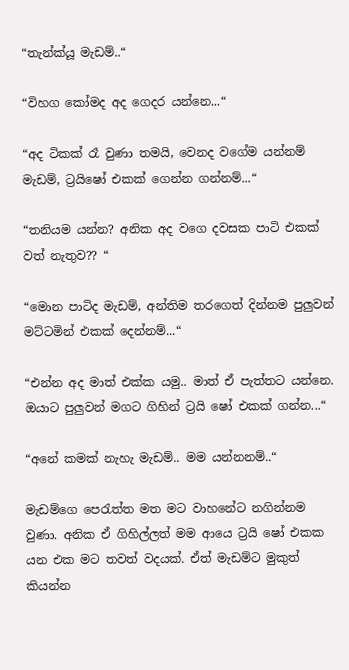“තැන්ක්යූ මැඩම්..“

“විහග කෝමද අද ගෙදර යන්නෙ...“

“අද ටිකක් රෑ වුණා තමයි, වෙනද වගේම යන්නම් මැඩම්, ට්‍රයිෂෝ එකක් ගෙන්න ගන්නම්...“

“තනියම යන්න? අනික අද වගෙ දවසක පාටි එකක් වත් නැතුව?? “

“මොන පාටිද මැඩම්, අන්තිම තරගෙත් දින්නම පුලුවන් මට්ටමින් එකක් දෙන්නම්...“

“එන්න අද මාත් එක්ක යමු.. මාත් ඒ පැත්තට යන්නෙ. ඔයාට පුලුවන් මගට ගිහින් ට්‍රයි ෂෝ එකක් ගන්න...“

“අනේ කමක් නැහැ මැඩම්.. මම යන්නනම්..“

මැඩම්ගෙ පෙරැත්ත මත මට වාහනේට නගින්නම වුණා. අනික ඒ ගිහිල්ලත් මම ආයෙ ට්‍රයි ෂෝ එකක යන එක මට තවත් වදයක්. ඒත් මැඩම්ට මුකුත් කියන්න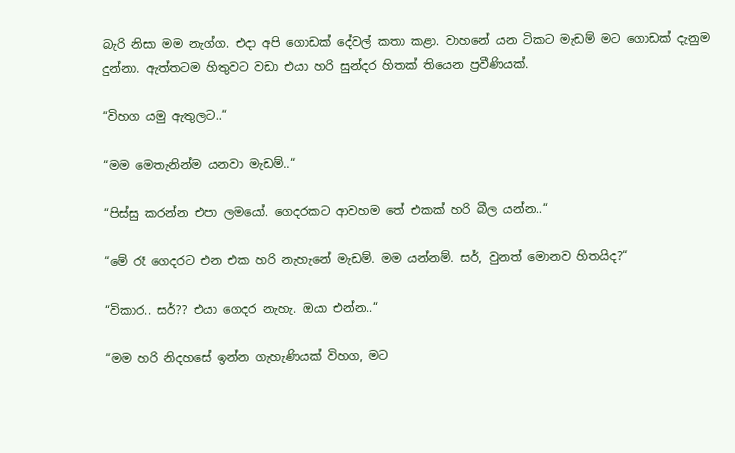බැරි නිසා මම නැග්ග. එදා අපි ගොඩක් දේවල් කතා කළා. වාහනේ යන ටිකට මැඩම් මට ගොඩක් දැනුම දුන්නා. ඇත්තටම හිතුවට වඩා එයා හරි සුන්දර හිතක් තියෙන ප්‍රවීණියක්.

“විහග යමු ඇතුලට..“

“මම මෙතැනින්ම යනවා මැඩම්..“

“පිස්සු කරන්න එපා ලමයෝ. ගෙදරකට ආවහම තේ එකක් හරි බීල යන්න..“

“මේ රෑ ගෙදරට එන එක හරි නැහැනේ මැඩම්. මම යන්නම්. සර්, වුනත් මොනව හිතයිද?“

“විකාර.. සර්?? එයා ගෙදර නැහැ. ඔයා එන්න..“

“මම හරි නිදහසේ ඉන්න ගැහැණියක් විහග, මට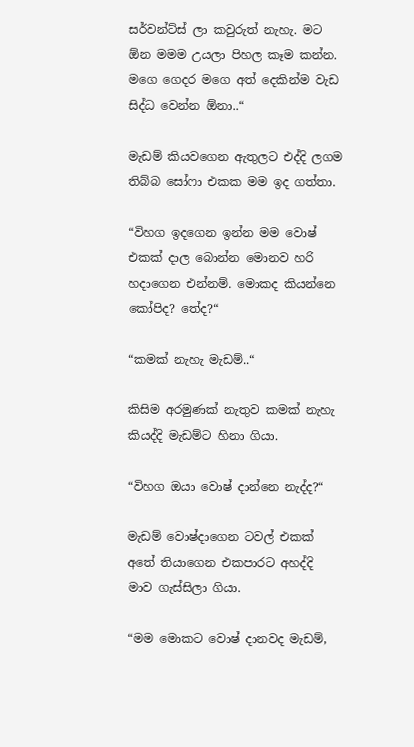සර්වන්ට්ස් ලා කවුරුත් නැහැ. මට ඕන මමම උයලා පිහල කෑම කන්න. මගෙ ගෙදර මගෙ අත් දෙකින්ම වැඩ සිද්ධ වෙන්න ඕනා..“

මැඩම් කියවගෙන ඇතුලට එද්දි ලගම තිබ්බ සෝෆා එකක මම ඉද ගත්තා.

“විහග ඉදගෙන ඉන්න මම වොෂ් එකක් දාල බොන්න මොනව හරි හදාගෙන එන්නම්. මොකද කියන්නෙ කෝපිද? තේද?“

“කමක් නැහැ මැඩම්..“

කිසිම අරමුණක් නැතුව කමක් නැහැ කියද්දි මැඩම්ට හිනා ගියා.

“විහග ඔයා වොෂ් දාන්නෙ නැද්ද?“

මැඩම් වොෂ්දාගෙන ටවල් එකක් අතේ තියාගෙන එකපාරට අහද්දි මාව ගැස්සිලා ගියා.

“මම මොකට වොෂ් දානවද මැඩම්,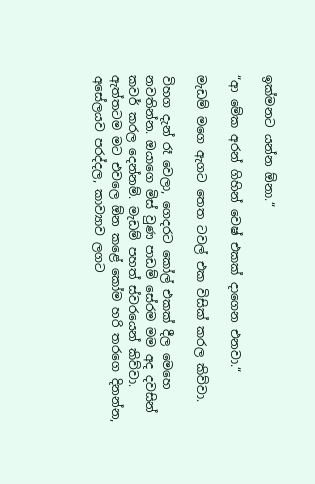ඉක්මනට යන්න ඕනා.“

“ආ මේක අරන් ගිහින් වෙෂ් එකක් දාගෙන එනවා.“

මැඩම් මගෙ ඇගට තෙත ටවල් එක විසික් කරල කිව්වා.

විහග දැන් රෑ වෙලා, ගෙදරට කෝල් එකක් දීල මෙහෙ නවතින්න. ඔයාගෙ මිස් වුණ පාඩම් සේරම මම අද දවසින් කවර් කරල දෙන්නම්. මැඩම් පහත් ස්වරයෙන් කිව්වා. ඇත්තටම මට එවලෙ ඕන කළේ කෝම හරි තරගෙ දිනන්න, අසේලයව පරද්දල, කාව්‍යාව ලගට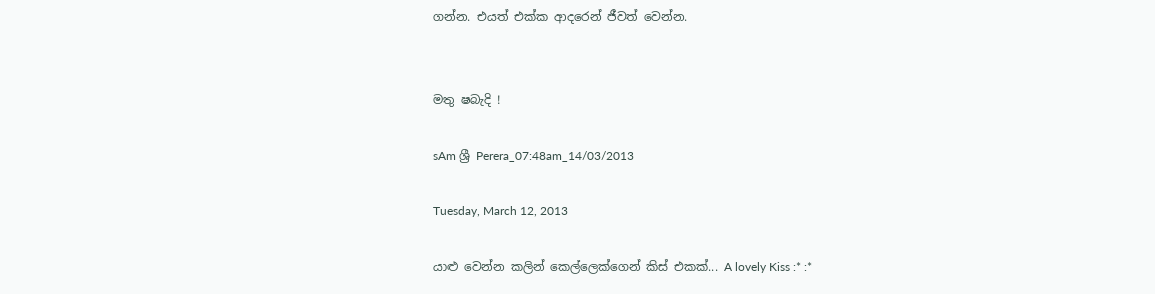ගන්න. එයත් එක්ක ආදරෙන් ජීවත් වෙන්න.


මතු ෂබැදි !

sAm ශ්‍රී Perera_07:48am_14/03/2013

Tuesday, March 12, 2013

යාළු වෙන්න කලින් කෙල්ලෙක්ගෙන් කිස් එකක්... A lovely Kiss :* :*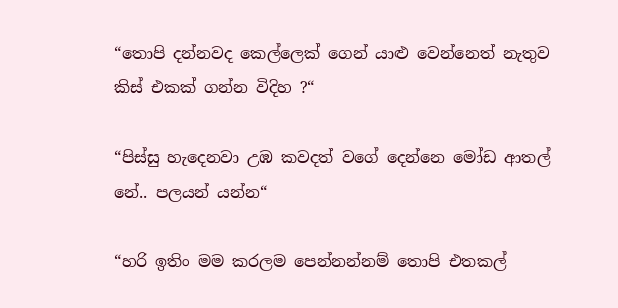“තොපි දන්නවද කෙල්ලෙක් ගෙන් යාළු වෙන්නෙත් නැතුව කිස් එකක් ගන්න විදිහ ?“

“පිස්සු හැදෙනවා උඹ කවදත් වගේ දෙන්නෙ මෝඩ ආතල් නේ.. පලයන් යන්න“

“හරි ඉතිං මම කරලම පෙන්නන්නම් තොපි එතකල්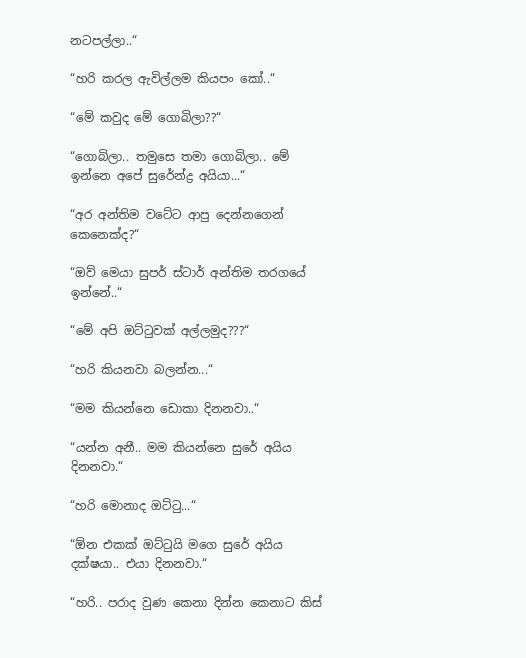නටපල්ලා..“

“හරි කරල ඇවිල්ලම කියපං කෝ..“

“මේ කවුද මේ ගොබිලා??“

“ගොබිලා.. තමුසෙ තමා ගොබිලා.. මේ ඉන්නෙ අපේ සුරේන්ද්‍ර අයියා...“

“අර අන්තිම වටේට ආපු දෙන්නගෙන් කෙනෙක්ද?“

“ඔව් මෙයා සුපර් ස්ටාර් අන්තිම තරගයේ ඉන්නේ..“

“මේ අපි ඔට්ටුවක් අල්ලමුද???“

“හරි කියනවා බලන්න...“

“මම කියන්නෙ ඩොකා දිනනවා..“

“යන්න අනී.. මම කියන්නෙ සුරේ අයිය දිනනවා.“

“හරි මොනාද ඔට්ටු...“

“ඕන එකක් ඔට්ටුයි මගෙ සුරේ අයිය දක්ෂයා.. එයා දිනනවා.“

“හරි.. පරාද වුණ කෙනා දින්න කෙනාට කිස්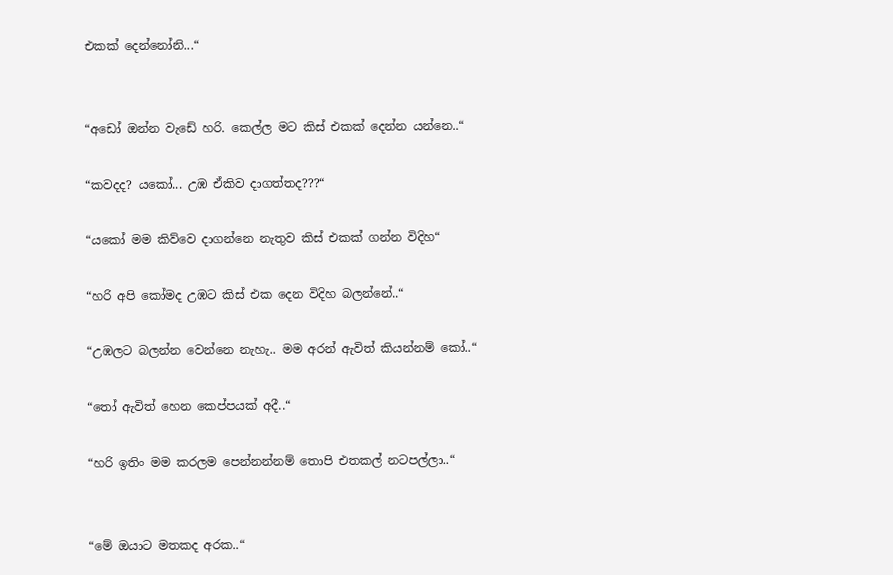එකක් දෙන්නෝනි...“


“අඩෝ ඔන්න වැඩේ හරි. කෙල්ල මට කිස් එකක් දෙන්න යන්නෙ..“

“කවදද? යකෝ... උඹ ඒකිව දාගත්තද???“

“යකෝ මම කිව්වෙ දාගන්නෙ නැතුව කිස් එකක් ගන්න විදිහ“

“හරි අපි කෝමද උඹට කිස් එක දෙන විදිහ බලන්නේ..“

“උඹලට බලන්න වෙන්නෙ නැහැ.. මම අරන් ඇවිත් කියන්නම් කෝ..“

“තෝ ඇවිත් හෙන කෙප්පයක් අදී..“

“හරි ඉතිං මම කරලම පෙන්නන්නම් තොපි එතකල් නටපල්ලා..“


“මේ ඔයාට මතකද අරක..“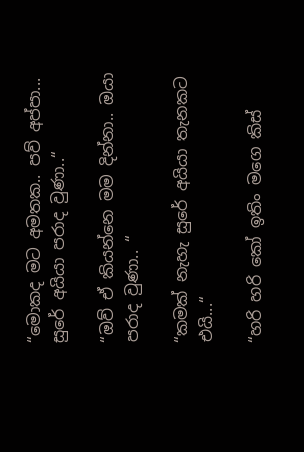“මොකද මට අමතක.. පව් අප්පා... සුරේ අයියා පරාද වුණා..“

“ඔව් ඒ කියන්නෙ මම දින්නා.. ඔයා පරාද වුණා.. “

“කමක් නැහැ සුරේ අයියා තැනකට එයි...“

“හරි හරි කෝ ඉතිං මගෙ කිස්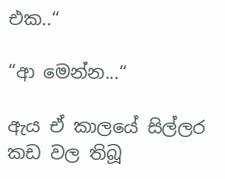එක..“

“ආ මෙන්න...“

ඇය ඒ කාලයේ සිල්ලර කඩ වල තිබූ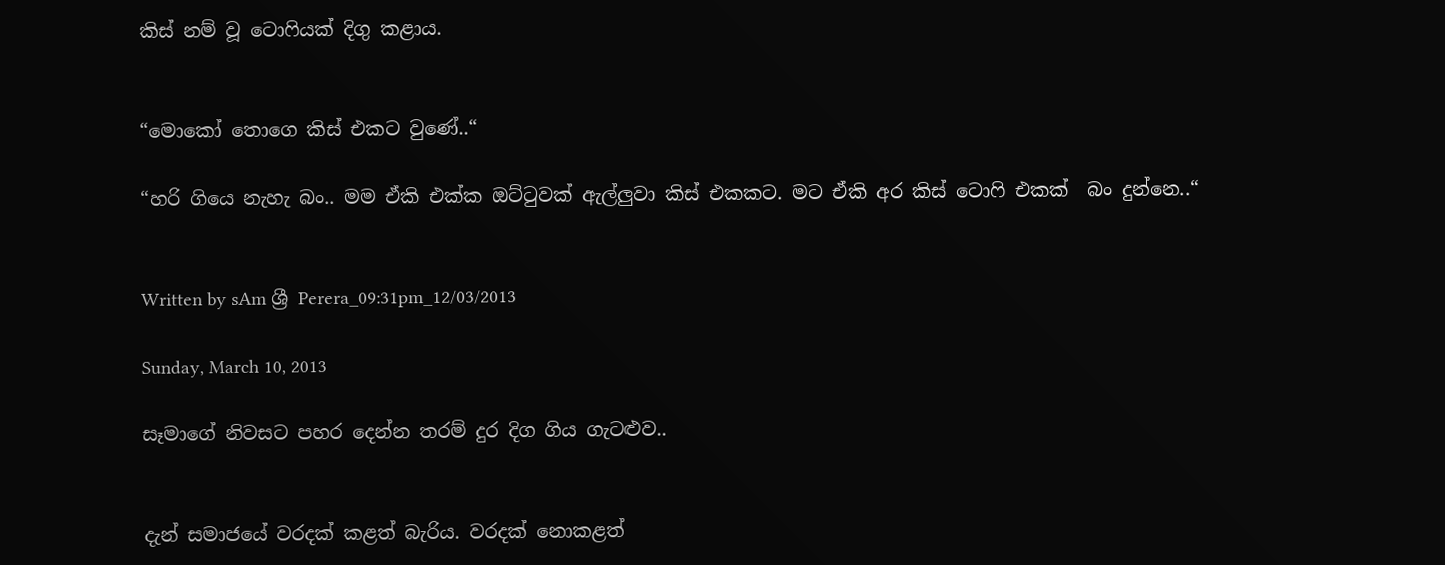කිස් නම් වූ ටොෆියක් දිගු කළාය.


“මොකෝ තොගෙ කිස් එකට වුණේ..“

“හරි ගියෙ නැහැ බං.. මම ඒකි එක්ක ඔට්ටුවක් ඇල්ලුවා කිස් එකකට. මට ඒකි අර කිස් ටොෆි එකක්  බං දුන්නෙ..“


Written by sAm ශ්‍රී Perera_09:31pm_12/03/2013

Sunday, March 10, 2013

සෑමාගේ නිවසට පහර දෙන්න තරම් දුර දිග ගිය ගැටළුව..


දැන් සමාජයේ වරදක් කළත් බැරිය. වරදක් නොකළත්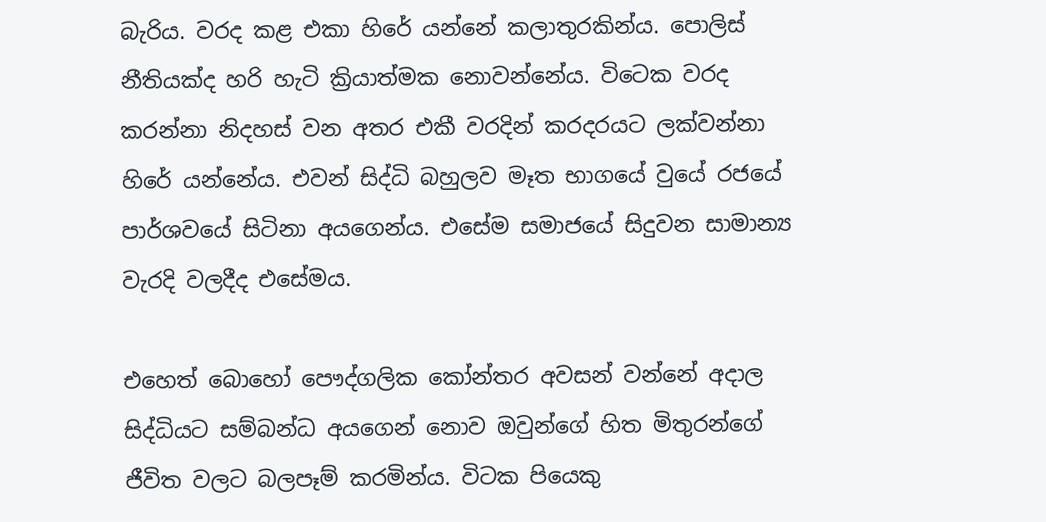බැරිය. වරද කළ එකා හිරේ යන්නේ කලාතුරකින්ය. පොලිස් නීතියක්ද හරි හැටි ක්‍රියාත්මක නොවන්නේය. විටෙක වරද කරන්නා නිදහස් වන අතර එකී වරදින් කරදරයට ලක්වන්නා හිරේ යන්නේය. එවන් සිද්ධි බහුලව මෑත භාගයේ වුයේ රජයේ පාර්ශවයේ සිටිනා අයගෙන්ය. එසේම සමාජයේ සිදුවන සාමාන්‍ය වැරදි වලදීද එසේමය.

එහෙත් බොහෝ පෞද්ගලික කෝන්තර අවසන් වන්නේ අදාල සිද්ධියට සම්බන්ධ අයගෙන් නොව ඔවුන්ගේ හිත මිතුරන්ගේ ජීවිත වලට බලපෑම් කරමින්ය. විටක පියෙකු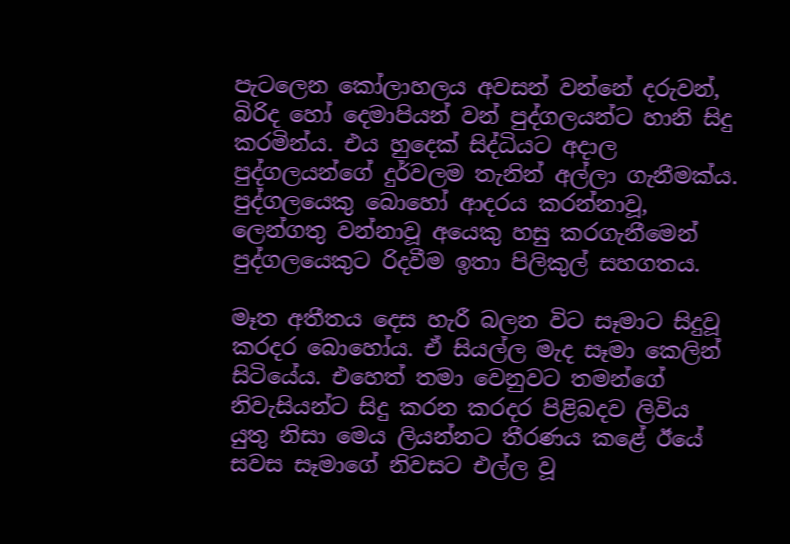පැටලෙන කෝලාහලය අවසන් වන්නේ දරුවන්, බිරිද හෝ දෙමාපියන් වන් පුද්ගලයන්ට හානි සිදු කරමින්ය. එය හුදෙක් සිද්ධියට අදාල පුද්ගලයන්ගේ දුර්වලම තැනින් අල්ලා ගැනීමක්ය. පුද්ගලයෙකු බොහෝ ආදරය කරන්නාවූ, ලෙන්ගතු වන්නාවූ අයෙකු හසු කරගැනීමෙන් පුද්ගලයෙකුට රිදවීම ඉතා පිලිකුල් සහගතය.

මෑත අතීතය දෙස හැරී බලන විට සෑමාට සිදුවූ කරදර බොහෝය. ඒ සියල්ල මැද සෑමා කෙලින් සිටියේය. එහෙත් තමා වෙනුවට තමන්ගේ නිවැසියන්ට සිදු කරන කරදර පිළිබදව ලිවිය යුතු නිසා මෙය ලියන්නට තීරණය කළේ ඊයේ සවස සෑමාගේ නිවසට එල්ල වූ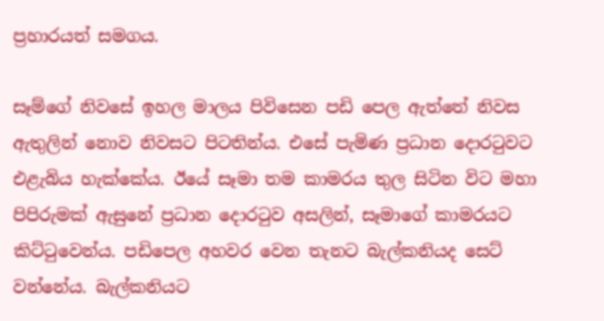ප්‍රහාරයත් සමගය.

සෑම්ගේ නිවසේ ඉහල මාලය පිවිසෙන පඩි පෙල ඇත්තේ නිවස ඇතුලින් නොව නිවසට පිටතින්ය. එසේ පැමිණ ප්‍රධාන දොරටුවට එළැබිය හැක්කේය. ඊයේ සෑමා තම කාමරය තුල සිටින විට මහා පිපිරුමක් ඇසුනේ ප්‍රධාන දොරටුව අසලින්, සෑමාගේ කාමරයට කිට්ටුවෙන්ය. පඩිපෙල අහවර වෙන තැනට බැල්කනියද සෙට් වන්නේය. බැල්කනියට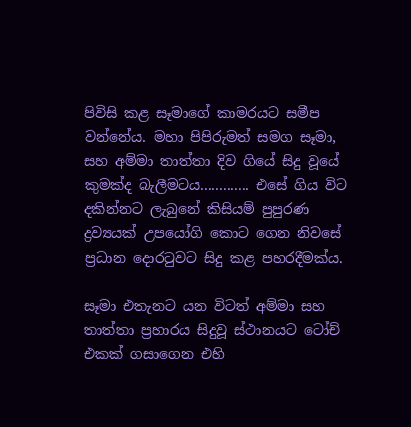පිවිසි කළ සෑමාගේ කාමරයට සමීප වන්නේය. මහා පිපිරුමත් සමග සෑමා, සහ අම්මා තාත්තා දිව ගියේ සිදු වූයේ කුමක්ද බැලීමටය‍............. එසේ ගිය විට දකින්නට ලැබුනේ කිසියම් පුපුරණ ද්‍රව්‍යයක් උපයෝගි කොට ගෙන නිවසේ ප්‍රධාන දොරටුවට සිදු කළ පහරදීමක්ය.

සෑමා එතැනට යන විටත් අම්මා සහ තාත්තා ප්‍රහාරය සිදුවූ ස්ථානයට ටෝච් එකක් ගසාගෙන එහි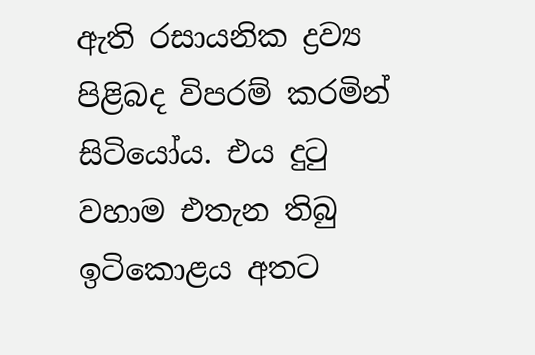ඇති රසායනික ද්‍රව්‍ය පිළිබද විපරම් කරමින් සිටියෝය. එය දුටු වහාම එතැන තිබු ඉටිකොළය අතට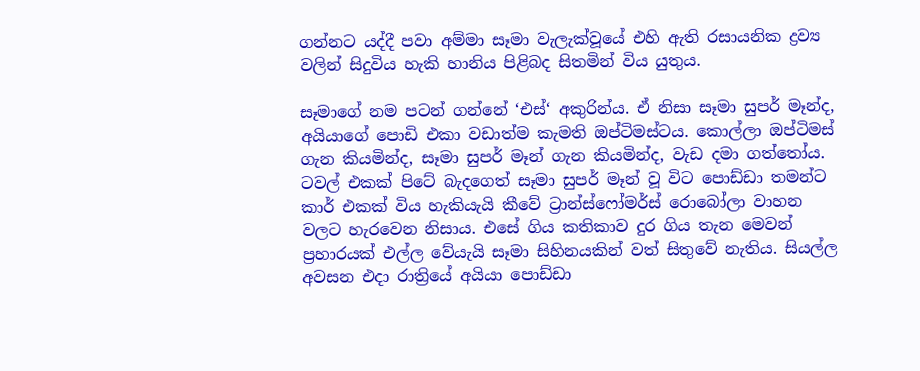ගන්නට යද්දී පවා අම්මා සෑමා වැලැක්වූයේ එහි ඇති රසායනික ද්‍රව්‍ය වලින් සිදුවිය හැකි හානිය පිළිබද සිතමින් විය යුතුය.

සෑමාගේ නම පටන් ගන්නේ ‘එස්‘ අකුරින්ය. ඒ නිසා සෑමා සුපර් මෑන්ද, අයියාගේ පොඩි එකා වඩාත්ම කැමති ඔප්ටිමස්ටය. කොල්ලා ඔප්ටිමස් ගැන කියමින්ද, සෑමා සුපර් මෑන් ගැන කියමින්ද, වැඩ දමා ගත්තෝය. ටවල් එකක් පිටේ බැදගෙත් සෑමා සුපර් මෑන් වූ විට පොඩ්ඩා තමන්ට කාර් එකක් විය හැකියැයි කීවේ ට්‍රාන්ස්ෆෝමර්ස් රොබෝලා වාහන වලට හැරවෙන නිසාය. එසේ ගිය කතිකාව දුර ගිය තැන මෙවන් ප්‍රහාරයක් එල්ල වේයැයි සෑමා සිහිනයකින් වත් සිතුවේ නැතිය. සියල්ල අවසන එදා රාත්‍රියේ අයියා පොඩ්ඩා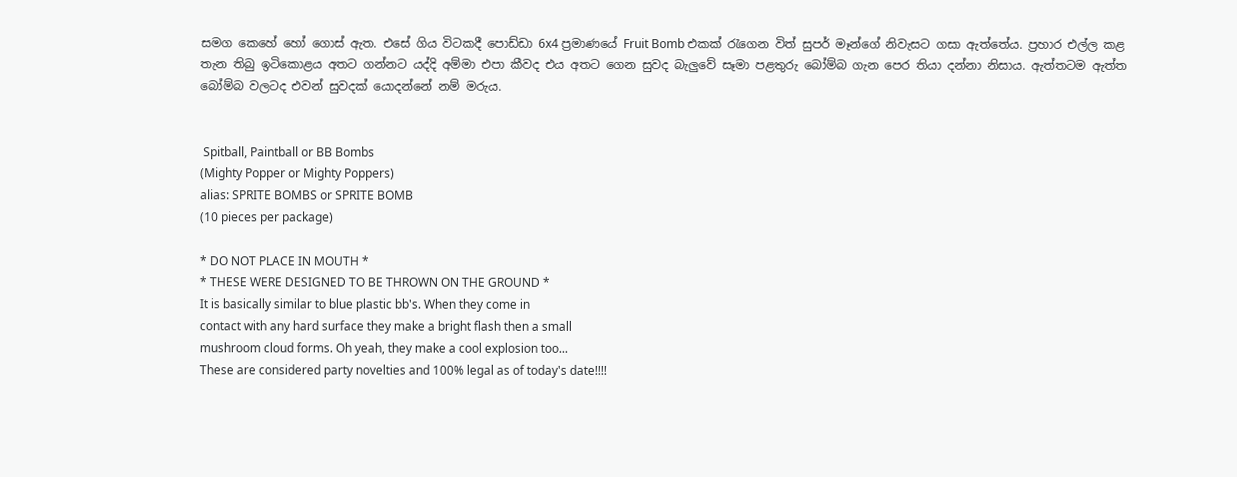සමග කෙහේ හෝ ගොස් ඇත. එසේ ගිය විටකදී පොඩ්ඩා 6x4 ප්‍රමාණයේ Fruit Bomb එකක් රැගෙන විත් සුපර් මෑන්ගේ නිවැසට ගසා ඇත්තේය. ප්‍රහාර එල්ල කළ තැන තිබු ඉටිකොළය අතට ගන්නට යද්දි අම්මා එපා කීවද එය අතට ගෙන සුවද බැලුවේ සෑමා පළතුරු බෝම්බ ගැන පෙර තියා දන්නා නිසාය. ඇත්තටම ඇත්ත බෝම්බ වලටද එවන් සුවදක් යොදන්නේ නම් මරුය.


 Spitball, Paintball or BB Bombs
(Mighty Popper or Mighty Poppers)
alias: SPRITE BOMBS or SPRITE BOMB
(10 pieces per package)

* DO NOT PLACE IN MOUTH *
* THESE WERE DESIGNED TO BE THROWN ON THE GROUND *
It is basically similar to blue plastic bb's. When they come in
contact with any hard surface they make a bright flash then a small
mushroom cloud forms. Oh yeah, they make a cool explosion too...
These are considered party novelties and 100% legal as of today's date!!!!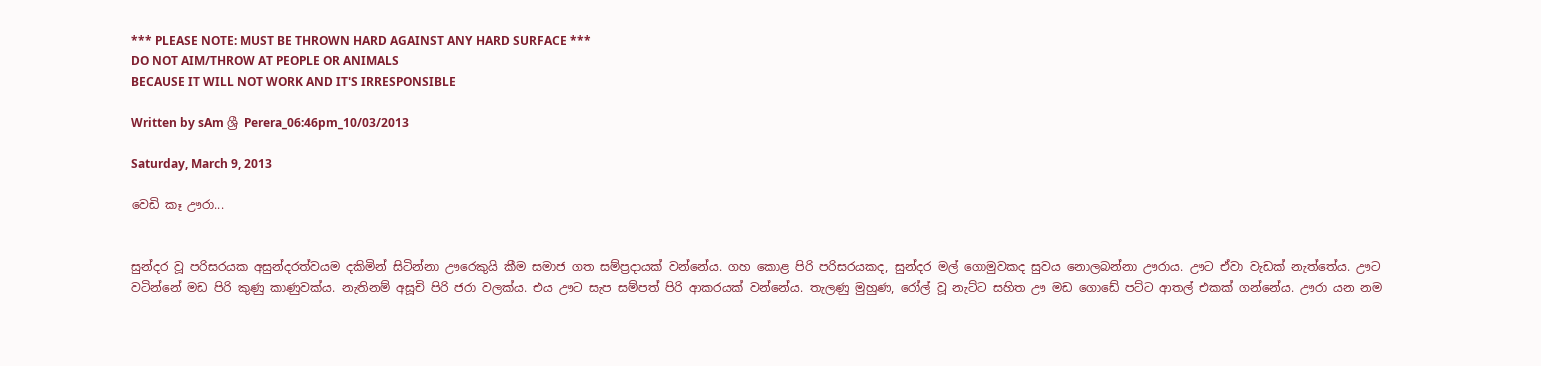*** PLEASE NOTE: MUST BE THROWN HARD AGAINST ANY HARD SURFACE ***
DO NOT AIM/THROW AT PEOPLE OR ANIMALS
BECAUSE IT WILL NOT WORK AND IT'S IRRESPONSIBLE

Written by sAm ශ්‍රී Perera_06:46pm_10/03/2013

Saturday, March 9, 2013

වෙඩි කෑ ඌරා...


සුන්දර වූ පරිසරයක අසුන්දරත්වයම දකිමින් සිටින්නා ඌරෙකුයි කීම සමාජ ගත සම්ප්‍රදායක් වන්නේය. ගහ කොළ පිරි පරිසරයකද, සුන්දර මල් ගොමුවකද සුවය නොලබන්නා ඌරාය. ඌට ඒවා වැඩක් නැත්තේය. ඌට වටින්නේ මඩ පිරි කුණු කාණුවක්ය. නැතිනම් අසූචි පිරි ජරා වලක්ය. එය ඌට සැප සම්පත් පිරි ආකරයක් වන්නේය. තැලණු මුහුණ, රෝල් වූ නැට්ට සහිත ඌ මඩ ගොඩේ පට්ට ආතල් එකක් ගන්නේය. ඌරා යන නම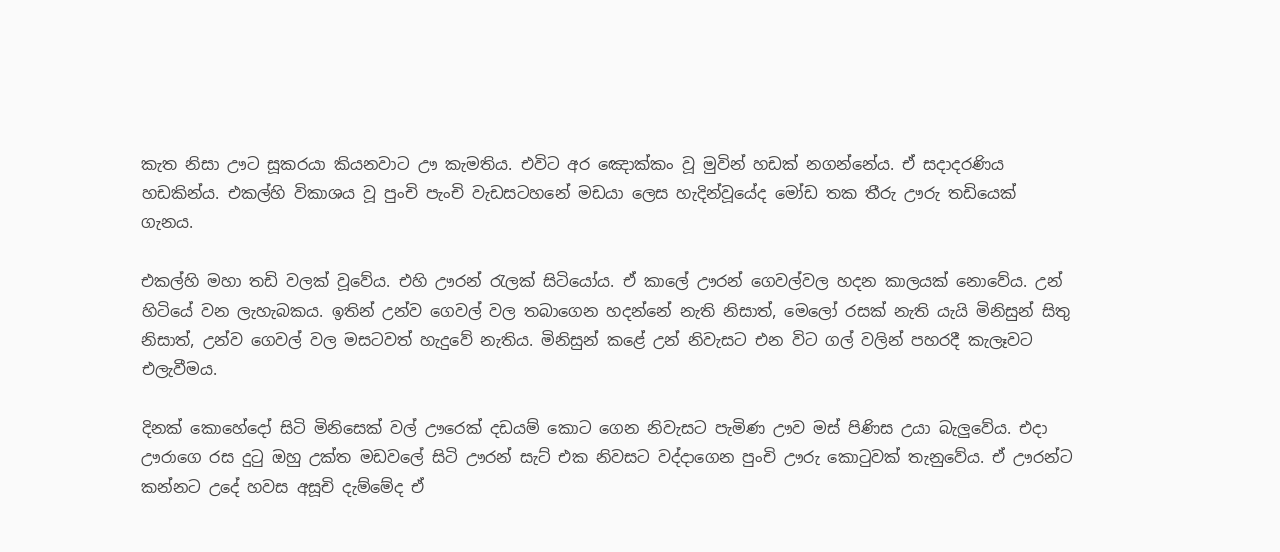කැත නිසා ඌට සූකරයා කියනවාට ඌ කැමතිය. එවිට අර ඤොක්කං වූ මුවින් හඩක් නගන්නේය. ඒ සදාදරණිය හඩකින්ය. එකල්හි විකාශය වූ පුංචි පැංචි වැඩසටහනේ මඩයා ලෙස හැදින්වූයේද මෝඩ තක තීරු ඌරු තඩියෙක් ගැනය.

එකල්හි මහා තඩි වලක් වූවේය. එහි ඌරන් රැලක් සිටියෝය. ඒ කාලේ ඌරන් ගෙවල්වල හදන කාලයක් නොවේය. උන් හිටියේ වන ලැහැබකය. ඉතින් උන්ව ගෙවල් වල තබාගෙන හදන්නේ නැති නිසාත්, මෙලෝ රසක් නැති යැයි මිනිසුන් සිතු නිසාත්, උන්ව ගෙවල් වල මසටවත් හැදුවේ නැතිය. මිනිසුන් කළේ උන් නිවැසට එන විට ගල් වලින් පහරදී කැලෑවට එලැවීමය.

දිනක් කොහේදෝ සිටි මිනිසෙක් වල් ඌරෙක් දඩයම් කොට ගෙන නිවැසට පැමිණ ඌව මස් පිණිස උයා බැලුවේය. එදා ඌරාගෙ රස දුටු ඔහු උක්ත මඩවලේ සිටි ඌරන් සැට් එක නිවසට වද්දාගෙන පුංචි ඌරු කොටුවක් තැනුවේය. ඒ ඌරන්ට කන්නට උදේ හවස අසූචි දැම්මේද ඒ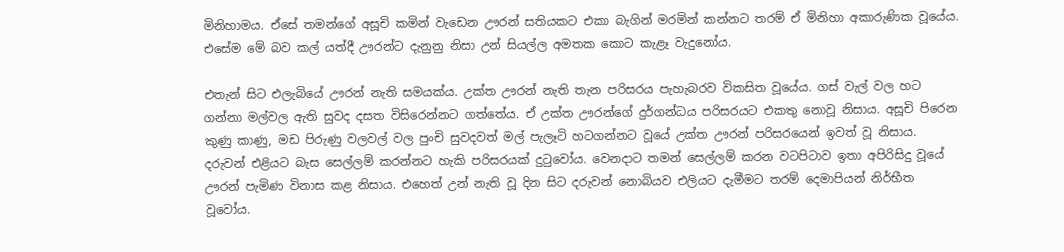මිනිහාමය. ඒසේ තමන්ගේ අසූචි කමින් වැඩෙන ඌරන් සතියකට එකා බැගින් මරමින් කන්නට තරම් ඒ මිනිහා අකාරුණික වූයේය. එසේම මේ බව කල් යත්දී ඌරන්ට දැනුනු නිසා උන් සියල්ල අමතක කොට කැළෑ වැදුනෝය.

එතැන් සිට එලැබියේ ඌරන් නැති සමයක්ය. උක්ත ඌරන් නැති තැන පරිසරය පැහැබරව විකසිත වූයේය. ගස් වැල් වල හට ගන්නා මල්වල ඇති සුවද දසත විසිරෙන්නට ගත්තේය. ඒ උක්ත ඌරන්ගේ දුර්ගන්ධය පරිසරයට එකතු නොවූ නිසාය. අසූචි පිරෙන කුණු කාණු, මඩ පිරුණු වලවල් වල පුංචි සුවදවත් මල් පැලෑටි හටගන්නට වූයේ උක්ත ඌරන් පරිසරයෙන් ඉවත් වූ නිසාය. දරුවන් එළියට බැස සෙල්ලම් කරන්නට හැකි පරිසරයක් දුටුවෝය. වෙනදාට තමන් සෙල්ලම් කරන වටපිටාව ඉතා අපිරිසිදු වූයේ ඌරන් පැමිණ විනාස කළ නිසාය. එහෙත් උන් නැති වූ දින සිට දරුවන් නොබියව එලියට දැමීමට තරම් දෙමාපියන් නිර්භීත වූවෝය.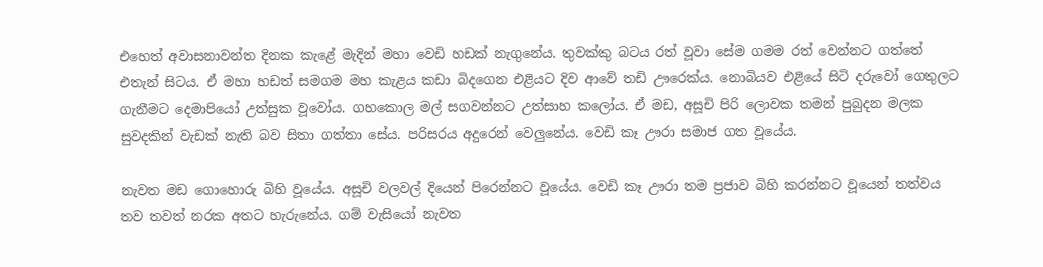එහෙත් අවාසනාවන්ත දිනක කැළේ මැදින් මහා වෙඩි හඩක් නැගුනේය. තුවක්කු බටය රත් වූවා සේම ගමම රත් වෙන්නට ගත්තේ එතැන් සිටය. ඒ මහා හඩත් සමගම මහ කැළය කඩා බිදගෙන එළියට දිව ආවේ තඩි ඌරෙක්ය. නොබියව එළියේ සිටි දරුවෝ ගෙතුලට ගැනීමට දෙමාපියෝ උත්සුක වූවෝය. ගහකොල මල් සගවන්නට උත්සාහ කලෝය. ඒ මඩ, අසූචි පිරි ලොවක තමන් පුබුදන මලක සුවදකින් වැඩක් නැති බව සිතා ගත්තා සේය. පරිසරය අදුරෙන් වෙලුනේය. වෙඩි කෑ ඌරා සමාජ ගත වූයේය.

නැවත මඩ ගොහොරු බිහි වූයේය. අසූචි වලවල් දියෙන් පිරෙන්නට වූයේය. වෙඩි කෑ ඌරා තම ප්‍රජාව බිහි කරන්නට වූයෙන් තත්වය තව තවත් නරක අතට හැරුනේය. ගම් වැසියෝ නැවත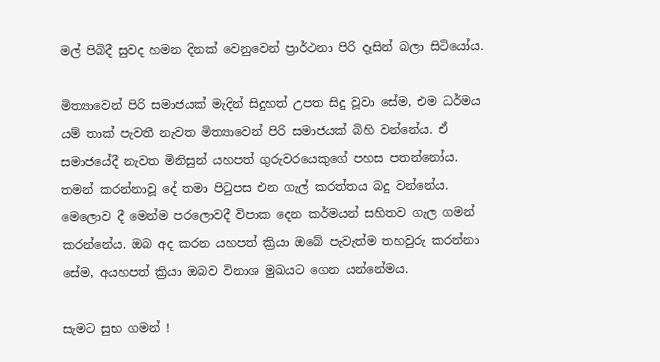මල් පිබිදී සුවද හමන දිනක් වෙනුවෙන් ප්‍රාර්ථනා පිරි දෑසින් බලා සිටියෝය.

මිත්‍යාවෙන් පිරි සමාජයක් මැදින් සිදුහත් උපත සිදු වූවා සේම, එම ධර්මය යම් තාක් පැවතී නැවත මිත්‍යාවෙන් පිරි සමාජයක් බිහි වන්නේය. ඒ සමාජයේදී නැවත මිනිසුන් යහපත් ගුරුවරයෙකුගේ පහස පතන්නෝය. තමන් කරන්නාවූ දේ තමා පිටුපස එන ගැල් කරත්තය බදු වන්නේය. මෙලොව දී මෙන්ම පරලොවදී විපාක දෙන කර්මයන් සහිතව ගැල ගමන් කරන්නේය. ඔබ අද කරන යහපත් ක්‍රියා ඔබේ පැවැත්ම තහවුරු කරන්නා සේම, අයහපත් ක්‍රියා ඔබව විනාශ මුඛයට ගෙන යන්නේමය.

සැමට සුභ ගමන් !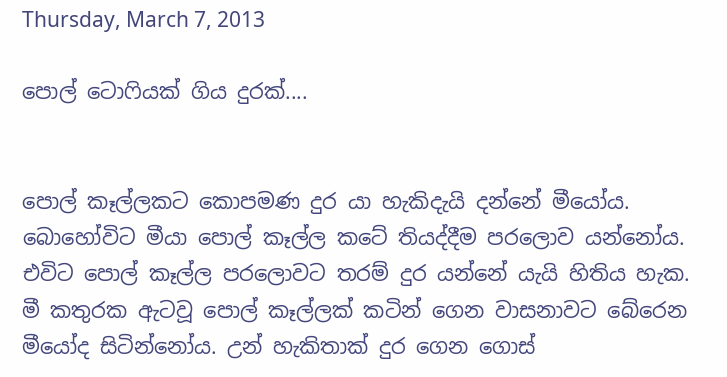Thursday, March 7, 2013

පොල් ටොෆියක් ගිය දුරක්....


පොල් කෑල්ලකට කොපමණ දුර යා හැකිදැයි දන්නේ මීයෝය. බොහෝවිට මීයා පොල් කෑල්ල කටේ තියද්දීම පරලොව යන්නෝය. එවිට පොල් කෑල්ල පරලොවට තරම් දුර යන්නේ යැයි හිතිය හැක. මී කතුරක ඇටවූ පොල් කෑල්ලක් කටින් ගෙන වාසනාවට බේරෙන මීයෝද සිටින්නෝය. උන් හැකිතාක් දුර ගෙන ගොස්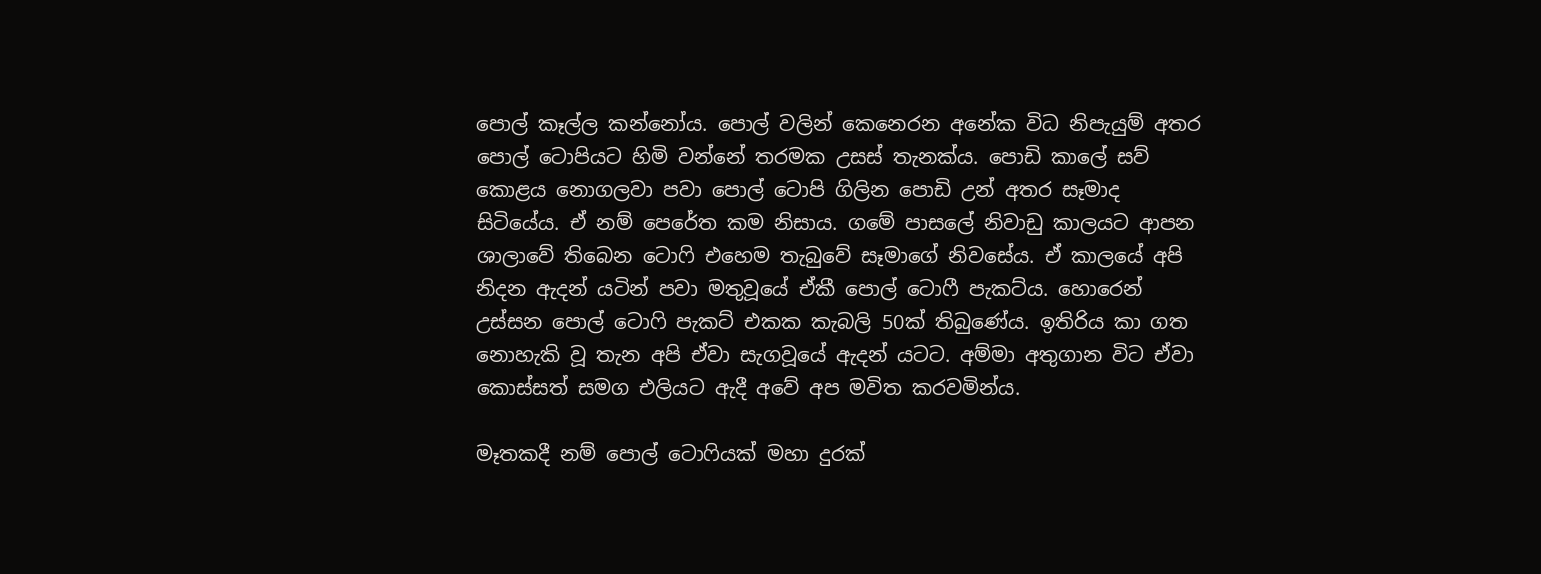පොල් කෑල්ල කන්නෝය. පොල් වලින් කෙනෙරන අනේක විධ නිපැයුම් අතර පොල් ටොපියට හිමි වන්නේ තරමක උසස් තැනක්ය. පොඩි කාලේ සව් කොළය නොගලවා පවා පොල් ටොපි ගිලින පොඩි උන් අතර සෑමාද සිටියේය. ඒ නම් පෙරේත කම නිසාය. ගමේ පාසලේ නිවාඩු කාලයට ආපන ශාලාවේ තිබෙන ටොෆි එහෙම තැබුවේ සෑමාගේ නිවසේය. ඒ කාලයේ අපි නිදන ඇදන් යටින් පවා මතුවූයේ ඒකී පොල් ටොෆී පැකට්ය. හොරෙන් උස්සන පොල් ටොෆි පැකට් එකක කැබලි 50ක් තිබුණේය. ඉතිරිය කා ගත නොහැකි වූ තැන අපි ඒවා සැගවූයේ ඇදන් යටට. අම්මා අතුගාන විට ඒවා කොස්සත් සමග එලියට ඇදී අවේ අප මවිත කරවමින්ය.

මෑතකදී නම් පොල් ටොෆියක් මහා දුරක්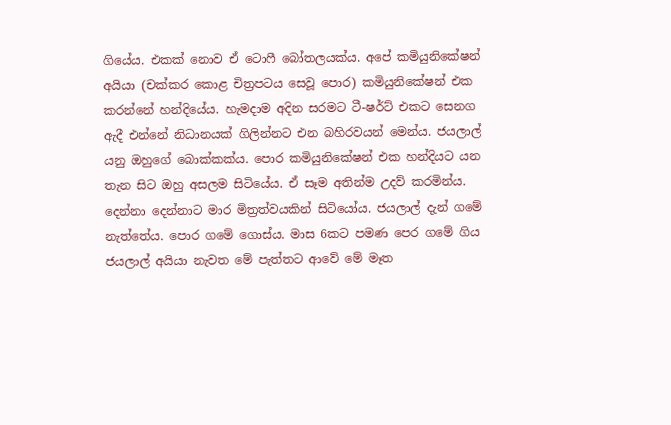ගියේය. එකක් නොව ඒ ටොෆී බෝතලයක්ය. අපේ කමියුනිකේෂන් අයියා (චක්කර කොළ චිත්‍රපටය සෙවූ පොර) කමියුනිකේෂන් එක කරන්නේ හන්දියේය. හැමදාම අදින සරමට ටී-ෂර්ට් එකට සෙනග ඇදී එන්නේ නිධානයක් ගිලින්නට එන බහිරවයන් මෙන්ය. ජයලාල් යනු ඔහුගේ බොක්කක්ය. පොර කමියුනිකේෂන් එක හන්දියට යන තැන සිට ඔහු අසලම සිටියේය. ඒ සෑම අතින්ම උදව් කරමින්ය. දෙන්නා දෙන්නාට මාර මිත්‍රත්වයකින් සිටියෝය. ජයලාල් දැන් ගමේ නැත්තේය. පොර ගමේ ගොස්ය. මාස 6කට පමණ පෙර ගමේ ගිය ජයලාල් අයියා නැවත මේ පැත්තට ආවේ මේ මෑත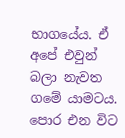භාගයේය. ඒ අපේ එවුන් බලා නැවත ගමේ යාමටය. පොර එන විට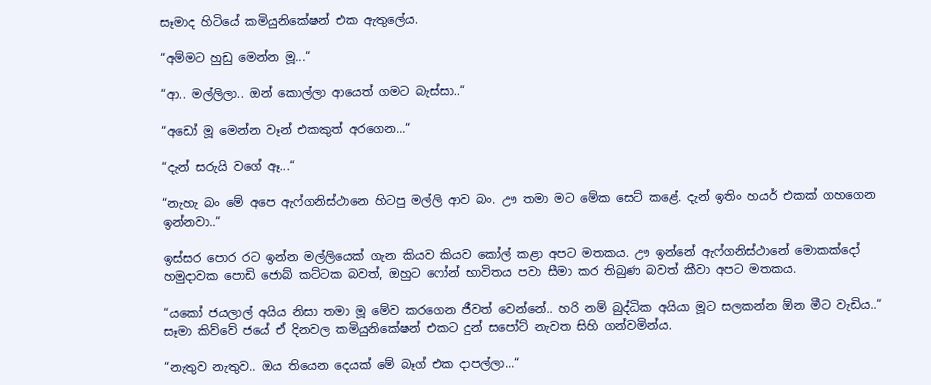සෑමාද හිටියේ කමියුනිකේෂන් එක ඇතුලේය.

“අම්මට හුඩු මෙන්න මූ...“

“ආ.. මල්ලිලා.. ඔන් කොල්ලා ආයෙත් ගමට බැස්සා..“

“අඩෝ මූ මෙන්න වෑන් එකකුත් අරගෙන...“

“දැන් සරුයි වගේ ඈ...“

“නැහැ බං මේ අපෙ ඇෆ්ගනිස්ථානෙ හිටපු මල්ලි ආව බං. ඌ තමා මට මේක සෙට් කළේ. දැන් ඉතිං හයර් එකක් ගහගෙන ඉන්නවා..“

ඉස්සර පොර රට ඉන්න මල්ලියෙක් ගැන කියව කියව කෝල් කළා අපට මතකය. ඌ ඉන්නේ ඇෆ්ගනිස්ථානේ මොකක්දෝ හමුදාවක පොඩි ජොබ් කට්ටක බවත්, ඔහුට ෆෝන් භාවිතය පවා සීමා කර තිබුණ බවත් කීවා අපට මතකය.

“යකෝ ජයලාල් අයිය නිසා තමා මූ මේව කරගෙන ජීවත් වෙන්නේ.. හරි නම් බුද්ධික අයියා මූට සලකන්න ඕන මීට වැඩිය..“ සෑමා කිව්වේ ජයේ ඒ දිනවල කමියුනිකේෂන් එකට දුන් සපෝට් නැවත සිහි ගන්වමින්ය.

“නැතුව නැතුව.. ඔය තියෙන දෙයක් මේ බෑග් එක දාපල්ලා...“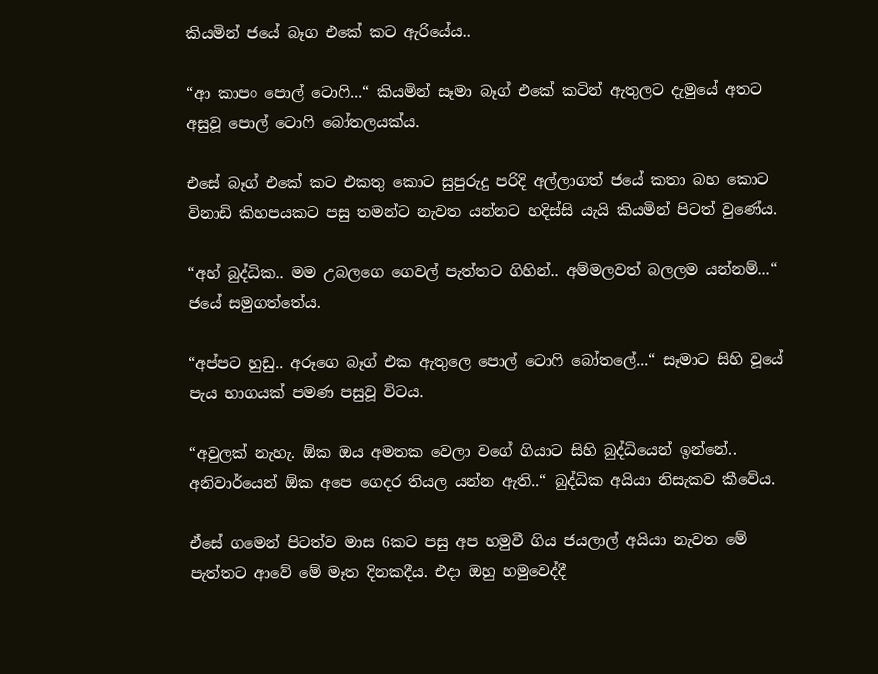කියමින් ජයේ බෑග එකේ කට ඇරියේය..

“ආ කාපං පොල් ටොෆි...“ කියමින් සෑමා බෑග් එකේ කටින් ඇතුලට දැමුයේ අතට අසුවූ පොල් ටොෆි බෝතලයක්ය.

එසේ බෑග් එකේ කට එකතු කොට සුපුරුදු පරිදි අල්ලාගත් ජයේ කතා බහ කොට විනාඩි කිහපයකට පසු තමන්ට නැවත යන්නට හදිස්සි යැයි කියමින් පිටත් වුණේය.

“අහ් බුද්ධික.. මම උබලගෙ ගෙවල් පැත්තට ගිහින්.. අම්මලවත් බලලම යන්නම්...“ ජයේ සමුගත්තේය.

“අප්පට හුඩු.. අරූගෙ බෑග් එක ඇතුලෙ පොල් ටොෆි බෝතලේ...“ සෑමාට සිහි වූයේ පැය භාගයක් පමණ පසුවූ විටය.

“අවුලක් නැහැ. ඕක ඔය අමතක වෙලා වගේ ගියාට සිහි බුද්ධියෙන් ඉන්නේ.. අනිවාර්යෙන් ඕක අපෙ ගෙදර තියල යන්න ඇති..“ බුද්ධික අයියා නිසැකව කීවේය.

ඒසේ ගමෙන් පිටත්ව මාස 6කට පසු අප හමුවී ගිය ජයලාල් අයියා නැවත මේ පැත්තට ආවේ මේ මෑත දිනකදීය. එදා ඔහු හමුවෙද්දී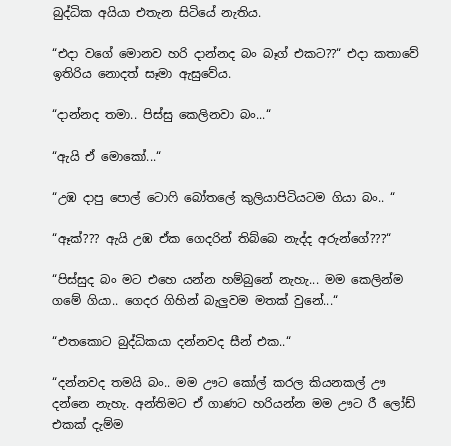බුද්ධික අයියා එතැන සිටියේ නැතිය.

“එදා වගේ මොනව හරි දාන්නද බං බෑග් එකට??“ එදා කතාවේ ඉතිරිය නොදත් සෑමා ඇසුවේය.

“දාන්නද තමා.. පිස්සු කෙලිනවා බං...“

“ඇයි ඒ මොකෝ...“

“උඹ දාපු පොල් ටොෆි බෝතලේ කුලියාපිටියටම ගියා බං.. “

“ඈක්??? ඇයි උඹ ඒක ගෙදරින් තිබ්බෙ නැද්ද අරුන්ගේ???“

“පිස්සුද බං මට එහෙ යන්න හම්බුනේ නැහැ... මම කෙලින්ම ගමේ ගියා.. ගෙදර ගිහින් බැලුවම මතක් වුනේ...“

“එතකොට බුද්ධිකයා දන්නවද සීන් එක..“

“දන්නවද තමයි බං.. මම ඌට කෝල් කරල කියනකල් ඌ දන්නෙ නැහැ. අන්තිමට ඒ ගාණට හරියන්න මම ඌට රී ලෝඩ් එකක් දැම්ම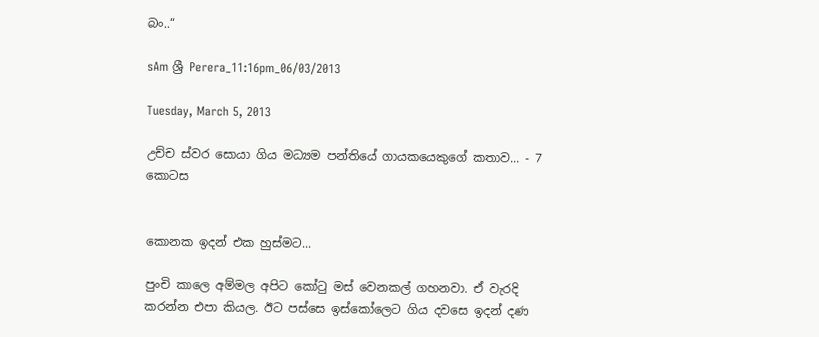බං..“

sAm ශ්‍රී Perera_11:16pm_06/03/2013

Tuesday, March 5, 2013

උච්ච ස්වර සොයා ගිය මධ්‍යම පන්තියේ ගායකයෙකුගේ කතාව... - 7 කොටස


කොනක ඉදන් එක හුස්මට...

පුංචි කාලෙ අම්මල අපිට කෝටු මස් වෙනකල් ගහනවා. ඒ වැරදි කරන්න එපා කියල. ඊට පස්සෙ ඉස්කෝලෙට ගිය දවසෙ ඉදන් දණ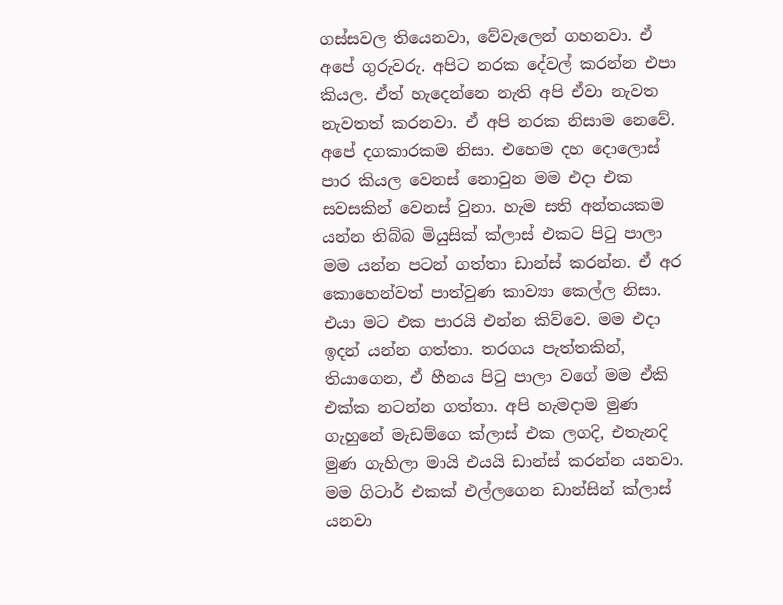ගස්සවල තියෙනවා, වේවැලෙන් ගහනවා. ඒ අපේ ගුරුවරු. අපිට නරක දේවල් කරන්න එපා කියල. ඒත් හැදෙන්නෙ නැති අපි ඒවා නැවත නැවතත් කරනවා. ඒ අපි නරක නිසාම නෙවේ. අපේ දගකාරකම නිසා. එහෙම දහ දොලොස් පාර කියල වෙනස් නොවුන මම එදා එක සවසකින් වෙනස් වුනා. හැම සති අන්තයකම යන්න තිබ්බ මියුසික් ක්ලාස් එකට පිටු පාලා මම යන්න පටන් ගත්තා ඩාන්ස් කරන්න. ඒ අර කොහෙන්වත් පාත්වුණ කාව්‍යා කෙල්ල නිසා. එයා මට එක පාරයි එන්න කිව්වෙ. මම එදා ඉදන් යන්න ගත්තා. තරගය පැත්තකින්, තියාගෙන, ඒ හීනය පිටු පාලා වගේ මම ඒකි එක්ක නටන්න ගත්තා. අපි හැමදාම මුණ ගැහුනේ මැඩම්ගෙ ක්ලාස් එක ලගදි, එතැනදි මුණ ගැහිලා මායි එයයි ඩාන්ස් කරන්න යනවා. මම ගිටාර් එකක් එල්ලගෙන ඩාන්සින් ක්ලාස් යනවා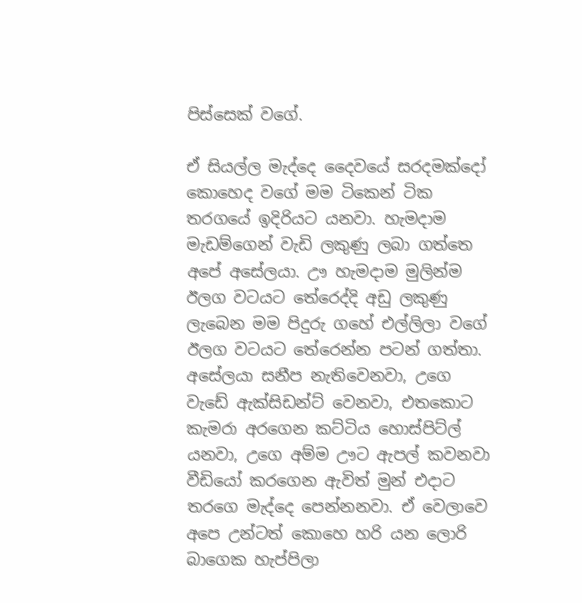පිස්සෙක් වගේ.

ඒ සියල්ල මැද්දෙ දෛවයේ සරදමක්දෝ කොහෙද වගේ මම ටිකෙන් ටික තරගයේ ඉදිරියට යනවා. හැමදාම මැඩම්ගෙන් වැඩි ලකුණු ලබා ගත්තෙ අපේ අසේලයා. ඌ හැමදාම මුලින්ම ඊලග වටයට තේරෙද්දි අඩු ලකුණු ලැබෙන මම පිදුරු ගහේ එල්ලිලා වගේ ඊලග වටයට තේරෙන්න පටන් ගත්තා. අසේලයා සනීප නැතිවෙනවා, උගෙ වැඩේ ඇක්සිඩන්ට් වෙනවා, එතකොට කැමරා අරගෙන කට්ටිය හොස්පිට්ල් යනවා, උගෙ අම්ම ඌට ඇපල් කවනවා වීඩියෝ කරගෙන ඇවිත් මුන් එදාට තරගෙ මැද්දෙ පෙන්නනවා. ඒ වෙලාවෙ අපෙ උන්ටත් කොහෙ හරි යන ලොරි බාගෙක හැප්පිලා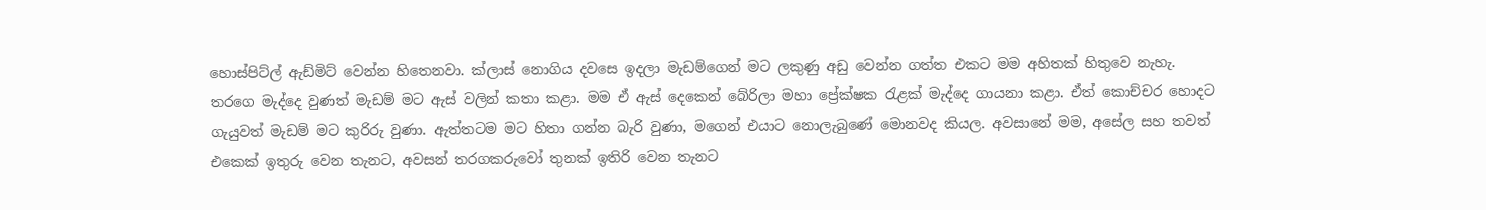හොස්පිට්ල් ඇඩ්මිට් වෙන්න හිතෙනවා. ක්ලාස් නොගිය දවසෙ ඉදලා මැඩම්ගෙන් මට ලකුණු අඩු වෙන්න ගත්ත එකට මම අහිතක් හිතුවෙ නැහැ. තරගෙ මැද්දෙ වුණත් මැඩම් මට ඇස් වලින් කතා කළා. මම ඒ ඇස් දෙකෙන් බේරිලා මහා ප්‍රේක්ෂක රැළක් මැද්දෙ ගායනා කළා. ඒත් කොච්චර හොදට ගැයුවත් මැඩම් මට කුරිරු වුණා. ඇත්තටම මට හිතා ගන්න බැරි වුණා, මගෙන් එයාට නොලැබුණේ මොනවද කියල. අවසානේ මම, අසේල සහ තවත් එකෙක් ඉතුරු වෙන තැනට, අවසන් තරගකරුවෝ තුනක් ඉතිරි වෙන තැනට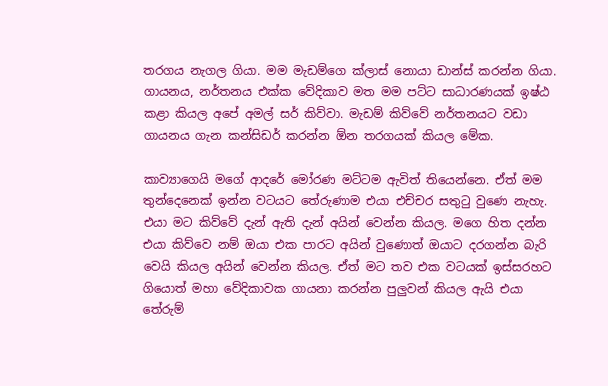තරගය නැගල ගියා. මම මැඩම්ගෙ ක්ලාස් නොයා ඩාන්ස් කරන්න ගියා. ගායනය, නර්තනය එක්ක වේදිකාව මත මම පට්ට සාධාරණයක් ඉෂ්ඨ කළා කියල අපේ අමල් සර් කිව්වා. මැඩම් කිව්වේ නර්තනයට වඩා ගායනය ගැන කන්සිඩර් කරන්න ඕන තරගයක් කියල මේක.

කාව්‍යාගෙයි මගේ ආදරේ මෝරණ මට්ටම ඇවිත් තියෙන්නෙ. ඒත් මම තුන්දෙනෙක් ඉන්න වටයට තේරුණාම එයා එච්චර සතුටු වුණෙ නැහැ. එයා මට කිව්වේ දැන් ඇති දැන් අයින් වෙන්න කියල. මගෙ හිත දන්න එයා කිව්වෙ නම් ඔයා එක පාරට අයින් වුණොත් ඔයාට දරගන්න බැරි වෙයි කියල අයින් වෙන්න කියල. ඒත් මට තව එක වටයක් ඉස්සරහට ගියොත් මහා වේදිකාවක ගායනා කරන්න පුලුවන් කියල ඇයි එයා තේරුම්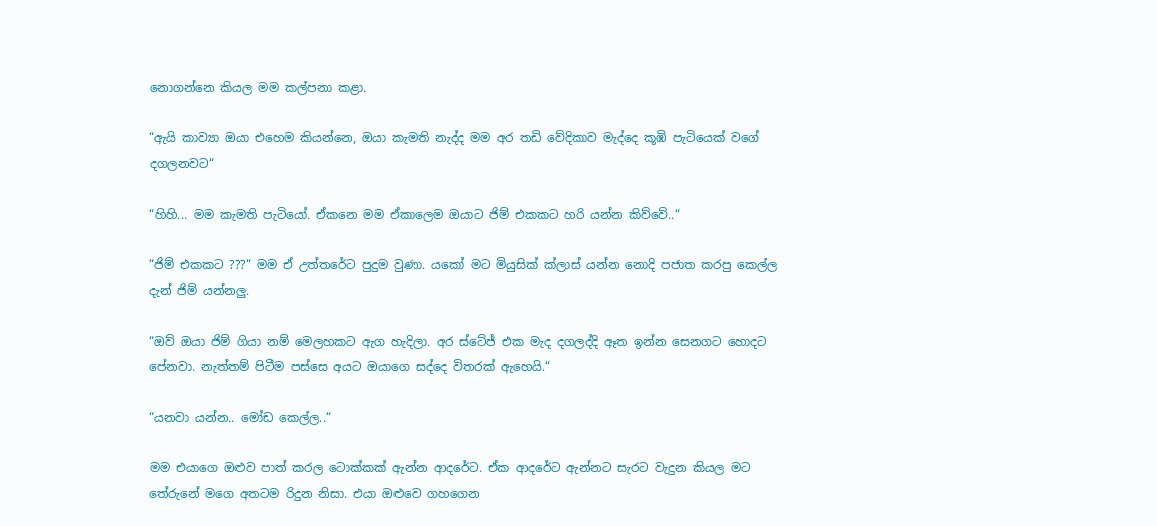නොගන්නෙ කියල මම කල්පනා කළා.

“ඇයි කාව්‍යා ඔයා එහෙම කියන්නෙ, ඔයා කැමති නැද්ද මම අර තඩි වේදිකාව මැද්දෙ කූඹි පැටියෙක් වගේ දගලනවට“

“හිහි... මම කැමති පැටියෝ. ඒකනෙ මම ඒකාලෙම ඔයාට ජිම් එකකට හරි යන්න කිව්වේ..“

“ජිම් එකකට ???“ මම ඒ උත්තරේට පුදුම වුණා. යකෝ මට මියුසික් ක්ලාස් යන්න නොදි පජාත කරපු කෙල්ල දැන් ජිම් යන්නලු.

“ඔව් ඔයා ජිම් ගියා නම් මෙලහකට ඇග හැදිලා. අර ස්ටේජ් එක මැද දගලද්දි ඈත ඉන්න සෙනගට හොදට පේනවා. නැත්තම් පිටීම පස්සෙ අයට ඔයාගෙ සද්දෙ විතරක් ඇහෙයි.“

“යනවා යන්න.. මෝඩ කෙල්ල..“

මම එයාගෙ ඔළුව පාත් කරල ටොක්කක් ඇන්න ආදරේට. ඒක ආදරේට ඇන්නට සැරට වැදුන කියල මට තේරුනේ මගෙ අතටම රිදුන නිසා. එයා ඔළුවෙ ගහගෙන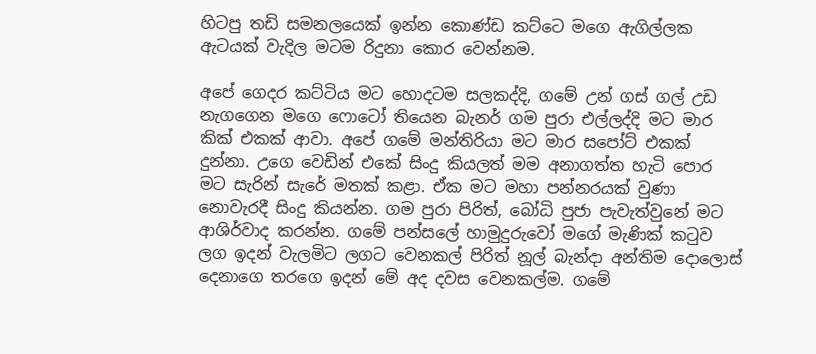හිටපු තඩි සමනලයෙක් ඉන්න කොණ්ඩ කට්ටෙ මගෙ ඇගිල්ලක ඇටයක් වැදිල මටම රිදුනා කොර වෙන්නම.

අපේ ගෙදර කට්ටිය මට හොදටම සලකද්දි, ගමේ උන් ගස් ගල් උඩ නැගගෙන මගෙ ෆොටෝ තියෙන බැනර් ගම පුරා එල්ලද්දි මට මාර කික් එකක් ආවා. අපේ ගමේ මන්තිරියා මට මාර සපෝට් එකක් දුන්නා. උගෙ වෙඩින් එකේ සිංදු කියලත් මම අනාගත්ත හැටි පොර මට සැරින් සැරේ මතක් කළා. ඒක මට මහා පන්නරයක් වුණා නොවැරදී සිංදු කියන්න. ගම පුරා පිරිත්, බෝධි පුජා පැවැත්වුනේ මට ආශිර්වාද කරන්න. ගමේ පන්සලේ හාමුදුරුවෝ මගේ මැණික් කටුව ලග ඉදන් වැලමිට ලගට වෙනකල් පිරිත් නූල් බැන්දා අන්තිම දොලොස් දෙනාගෙ තරගෙ ඉදන් මේ අද දවස වෙනකල්ම. ගමේ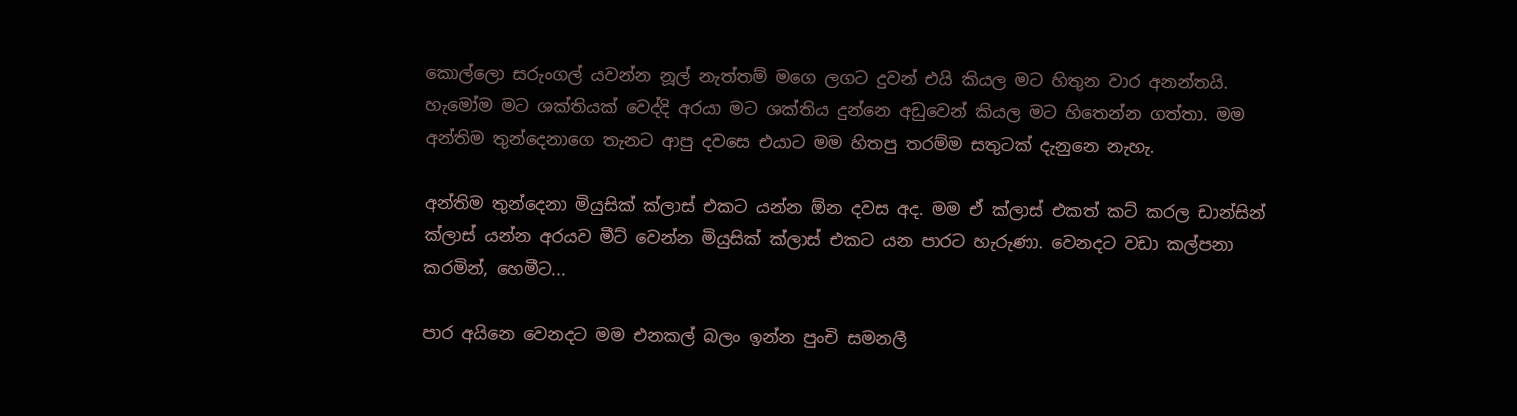කොල්ලො සරුංගල් යවන්න නූල් නැත්තම් මගෙ ලගට දුවන් එයි කියල මට හිතුන වාර අනන්තයි. හැමෝම මට ශක්තියක් වෙද්දි අරයා මට ශක්තිය දුන්නෙ අඩුවෙන් කියල මට හිතෙන්න ගත්තා. මම අන්තිම තුන්දෙනාගෙ තැනට ආපු දවසෙ එයාට මම හිතපු තරම්ම සතුටක් දැනුනෙ නැහැ.

අන්තිම තුන්දෙනා මියුසික් ක්ලාස් එකට යන්න ඕන දවස අද. මම ඒ ක්ලාස් එකත් කට් කරල ඩාන්සින් ක්ලාස් යන්න අරයව මීට් වෙන්න මියුසික් ක්ලාස් එකට යන පාරට හැරුණා. වෙනදට වඩා කල්පනා කරමින්, හෙමීට...

පාර අයිනෙ වෙනදට මම එනකල් බලං ඉන්න පුංචි සමනලී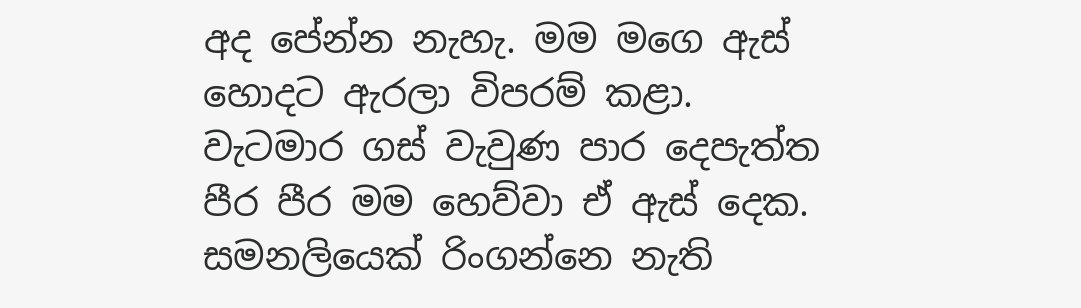අද පේන්න නැහැ. මම මගෙ ඇස් හොදට ඇරලා විපරම් කළා. වැටමාර ගස් වැවුණ පාර දෙපැත්ත පීර පීර මම හෙව්වා ඒ ඇස් දෙක. සමනලියෙක් රිංගන්නෙ නැති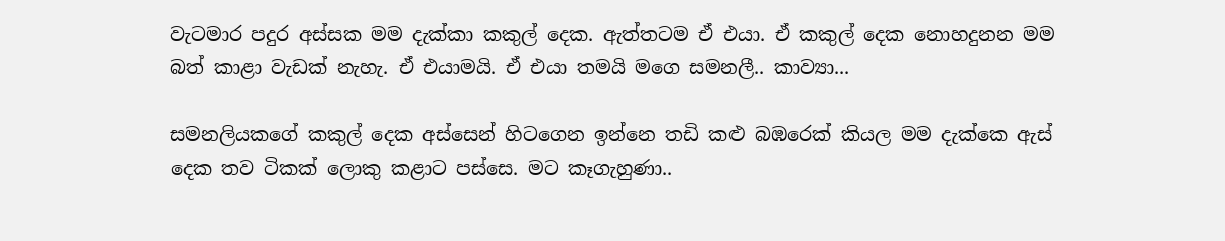වැටමාර පදුර අස්සක මම දැක්කා කකුල් දෙක. ඇත්තටම ඒ එයා. ඒ කකුල් දෙක නොහදුනන මම බත් කාළා වැඩක් නැහැ. ඒ එයාමයි. ඒ එයා තමයි මගෙ සමනලී.. කාව්‍යා...

සමනලියකගේ කකුල් දෙක අස්සෙන් හිටගෙන ඉන්නෙ තඩි කළු බඹරෙක් කියල මම දැක්කෙ ඇස් දෙක තව ටිකක් ලොකු කළාට පස්සෙ. මට කෑගැහුණා..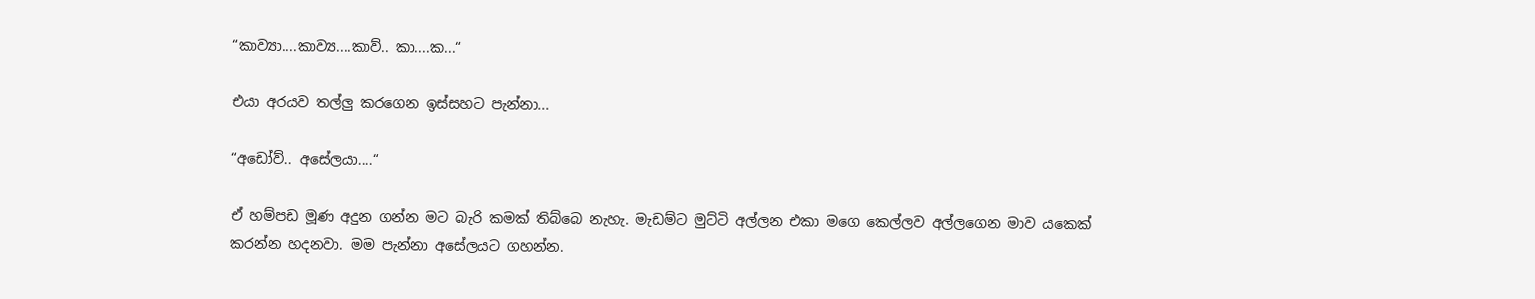“කාව්‍යා....කාව්‍ය....කාව්.. කා....ක...“

එයා අරයව තල්ලු කරගෙන ඉස්සහට පැන්නා...

“අඩෝව්.. අසේලයා....“

ඒ හම්පඩ මූණ අදුන ගන්න මට බැරි කමක් තිබ්බෙ නැහැ. මැඩම්ට මුට්ටි අල්ලන එකා මගෙ කෙල්ලව අල්ලගෙන මාව යකෙක් කරන්න හදනවා. මම පැන්නා අසේලයට ගහන්න.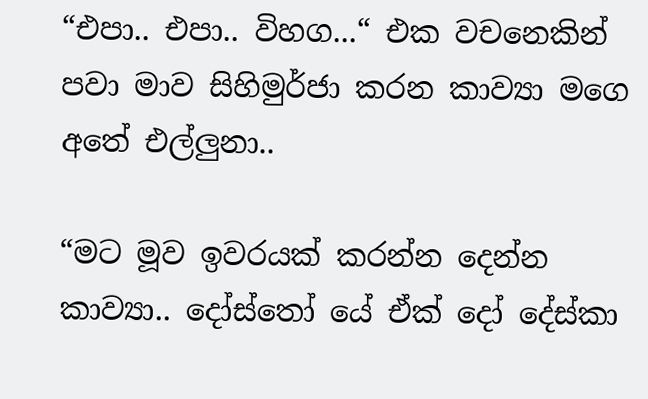“එපා.. එපා.. විහග...“ එක වචනෙකින් පවා මාව සිහිමුර්ජා කරන කාව්‍යා මගෙ අතේ එල්ලුනා..

“මට මූව ඉවරයක් කරන්න දෙන්න කාව්‍යා.. දෝස්තෝ යේ ඒක් දෝ දේස්කා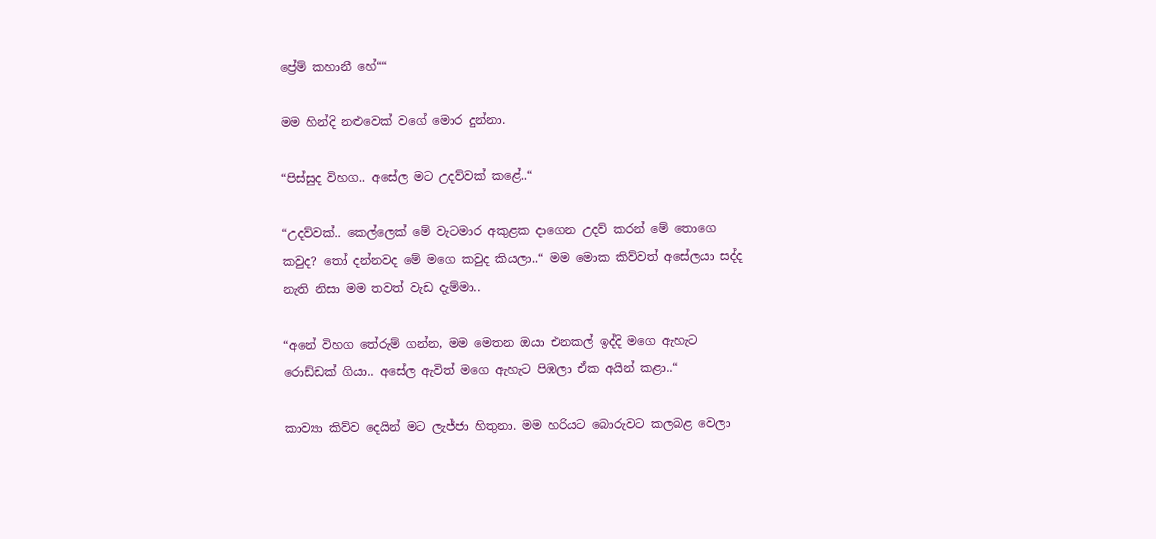ප්‍රේම් කහානී හේ““

මම හින්දි නළුවෙක් වගේ මොර දුන්නා.

“පිස්සුද විහග.. අසේල මට උදව්වක් කළේ..“

“උදව්වක්.. කෙල්ලෙක් මේ වැටමාර අකුළක දාගෙන උදව් කරන් මේ තොගෙ කවුද? තෝ දන්නවද මේ මගෙ කවුද කියලා..“ මම මොක කිව්වත් අසේලයා සද්ද නැති නිසා මම තවත් වැඩ දැම්මා..

“අනේ විහග තේරුම් ගන්න, මම මෙතන ඔයා එනකල් ඉද්දි මගෙ ඇහැට රොඩ්ඩක් ගියා.. අසේල ඇවිත් මගෙ ඇහැට පිඹලා ඒක අයින් කළා..“

කාව්‍යා කිව්ව දෙයින් මට ලැජ්ජා හිතුනා. මම හරියට බොරුවට කලබළ වෙලා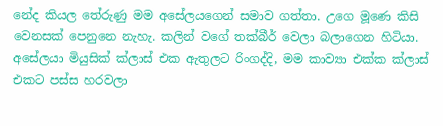නේද කියල තේරුණු මම අසේලයගෙන් සමාව ගත්තා. උගෙ මූණෙ කිසි වෙනසක් පෙනුනෙ නැහැ. කලින් වගේ තක්බීර් වෙලා බලාගෙන හිටියා. අසේලයා මියුසික් ක්ලාස් එක ඇතුලට රිංගද්දි, මම කාව්‍යා එක්ක ක්ලාස් එකට පස්ස හරවලා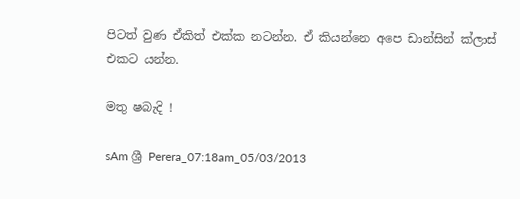පිටත් වුණ ඒකිත් එක්ක නටන්න. ඒ කියන්නෙ අපෙ ඩාන්සින් ක්ලාස් එකට යන්න.

මතු ෂබැදි !

sAm ශ්‍රී Perera_07:18am_05/03/2013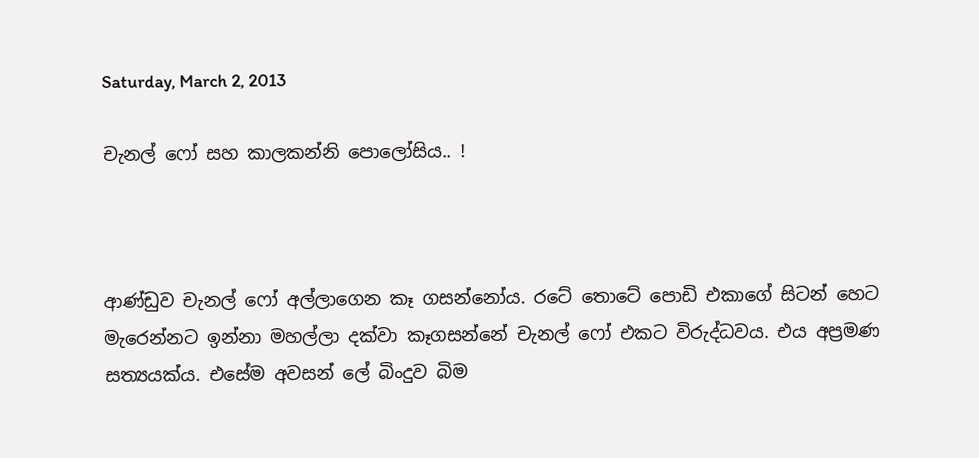Saturday, March 2, 2013

චැනල් ෆෝ සහ කාලකන්නි පොලෝසිය.. !



ආණ්ඩුව චැනල් ෆෝ අල්ලාගෙන කෑ ගසන්නෝය. රටේ තොටේ පොඩි එකාගේ සිටන් හෙට මැරෙන්නට ඉන්නා මහල්ලා දක්වා කෑගසන්නේ චැනල් ෆෝ එකට විරුද්ධවය. එය අප්‍රමණ සත්‍යයක්ය. එසේම අවසන් ලේ බිංදුව බිම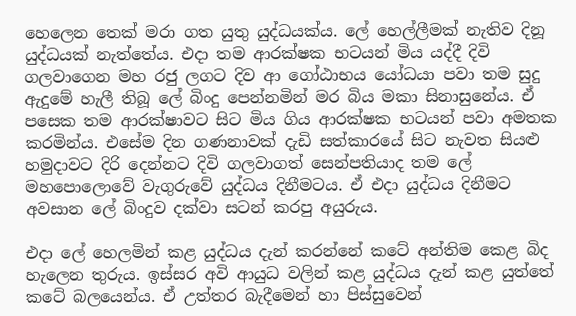හෙලෙන තෙක් මරා ගත යුතු යුද්ධයක්ය. ලේ හෙල්ලීමක් නැතිව දිනූ යුද්ධයක් නැත්තේය. එදා තම ආරක්ෂක භටයන් මිය යද්දී දිවි ගලවාගෙන මහ රජු ලගට දිව ආ ගෝඨාභය යෝධයා පවා තම සුදු ඇදුමේ හැලී තිබූ ලේ බිංදු පෙන්නමින් මර බිය මකා සිනාසුනේය. ඒ පසෙක තම ආරක්ෂාවට සිට මිය ගිය ආරක්ෂක භටයන් පවා අමතක කරමින්ය. එසේම දින ගණනාවක් දැඩි සත්කාරයේ සිට නැවත සියළු හමුදාවට දිරි දෙන්නට දිවි ගලවාගත් සෙන්පතියාද තම ලේ මහපොලොවේ වැගුරුවේ යුද්ධය දිනීමටය. ඒ එදා යුද්ධය දිනීමට අවසාන ලේ බිංදුව දක්වා සටන් කරපු අයුරුය.

එදා ලේ හෙලමින් කළ යුද්ධය දැන් කරන්නේ කටේ අන්තිම කෙළ බිද හැලෙන තුරුය. ඉස්සර අවි ආයුධ වලින් කළ යුද්ධය දැන් කළ යුත්තේ කටේ බලයෙන්ය. ඒ උත්තර බැදීමෙන් හා පිස්සුවෙන්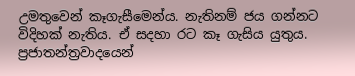උමතුවෙන් කෑගැසීමෙන්ය. නැතිනම් ජය ගන්නට විදිහක් නැතිය. ඒ සදහා රට කෑ ගැසිය යුතුය. ප්‍රජාතන්ත්‍රවාදයෙන්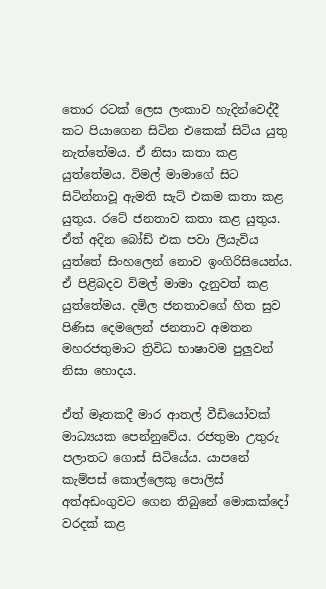තොර රටක් ලෙස ලංකාව හැදින්වෙද්දී කට පියාගෙන සිටින එකෙක් සිටිය යුතු නැත්තේමය. ඒ නිසා කතා කළ යුත්තේමය. විමල් මාමාගේ සිට සිටින්නාවූ ඇමති සැට් එකම කතා කළ යුතුය. රටේ ජනතාව කතා කළ යුතුය. ඒත් අදින බෝඩ් එක පවා ලියැවිය යුත්තේ සිංහලෙන් නොව ඉංගිරිසියෙන්ය. ඒ පිළිබදව විමල් මාමා දැනුවත් කළ යුත්තේමය. දමිල ජනතාවගේ හිත සුව පිණිස දෙමලෙන් ජනතාව අමතන මහරජතුමාට ත්‍රිවිධ භාෂාවම පුලුවන් නිසා හොදය.

ඒත් මෑතකදී මාර ආතල් වීඩියෝවක් මාධ්‍යයක පෙන්නුවේය. රජතුමා උතුරු පලාතට ගොස් සිටියේය. යාපනේ කැම්පස් කොල්ලෙකු පොලිස් අත්අඩංගුවට ගෙන තිබුනේ මොකක්දෝ වරදක් කළ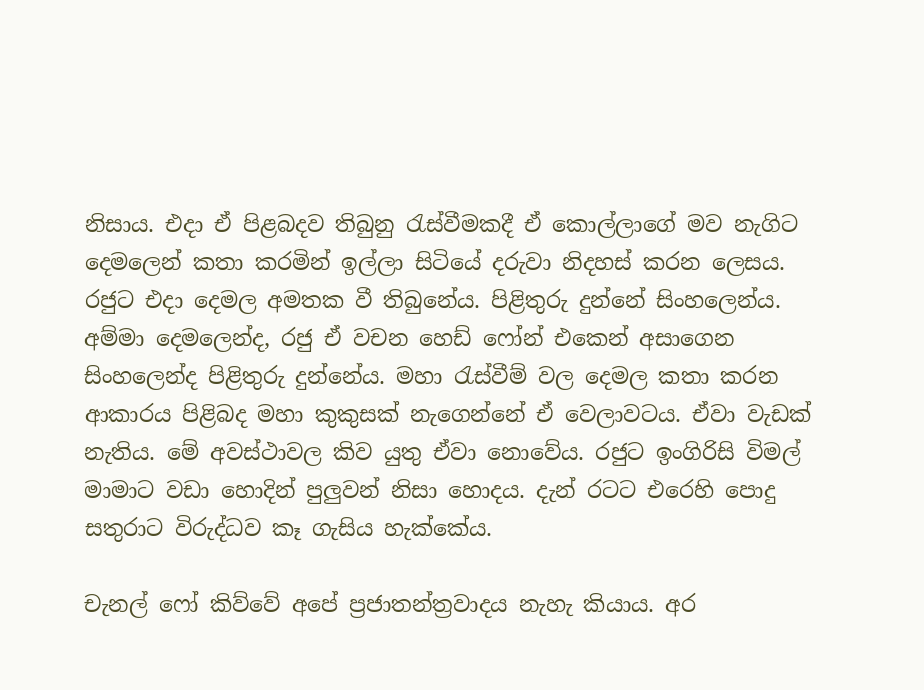නිසාය. එදා ඒ පිළබදව තිබුනු රැස්වීමකදී ඒ කොල්ලාගේ මව නැගිට දෙමලෙන් කතා කරමින් ඉල්ලා සිටියේ දරුවා නිදහස් කරන ලෙසය. රජුට එදා දෙමල අමතක වී තිබුනේය. පිළිතුරු දුන්නේ සිංහලෙන්ය. අම්මා දෙමලෙන්ද, රජු ඒ වචන හෙඩ් ෆෝන් එකෙන් අසාගෙන සිංහලෙන්ද පිළිතුරු දුන්නේය. මහා රැස්වීම් වල දෙමල කතා කරන ආකාරය පිළිබද මහා කුකුසක් නැගෙන්නේ ඒ වෙලාවටය. ඒවා වැඩක් නැතිය. මේ අවස්ථාවල කිව යුතු ඒවා නොවේය. රජුට ඉංගිරිසි විමල් මාමාට වඩා හොදින් පුලුවන් නිසා හොදය. දැන් රටට එරෙහි පොදු සතුරාට විරුද්ධව කෑ ගැසිය හැක්කේය.

චැනල් ෆෝ කිව්වේ අපේ ප්‍රජාතන්ත්‍රවාදය නැහැ කියාය. අර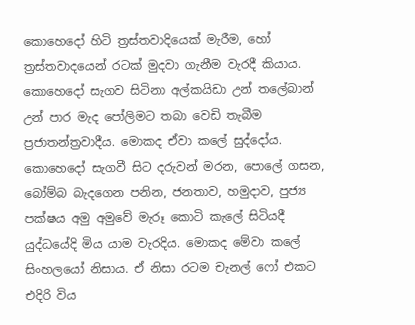කොහෙදෝ හිටි ත්‍රස්තවාදියෙක් මැරීම, හෝ ත්‍රස්තවාදයෙන් රටක් මුදවා ගැනීම වැරදී කියාය. කොහෙදෝ සැගව සිටිනා අල්කයිඩා උන් තලේබාන් උන් පාර මැද පෝලිමට තබා වෙඩි තැබීම ප්‍රජාතන්ත්‍රවාදීය. මොකද ඒවා කලේ සුද්දෝය. කොහෙදෝ සැගවී සිට දරුවන් මරන, පොලේ ගසන, බෝම්බ බැදගෙන පනින, ජනතාව, හමුදාව, පුජ්‍ය පක්ෂය අමු අමුවේ මැරූ කොටි කැලේ සිටියදී යුද්ධයේදි මිය යාම වැරදිය. මොකද මේවා කලේ සිංහලයෝ නිසාය. ඒ නිසා රටම චැනල් ෆෝ එකට එදිරි විය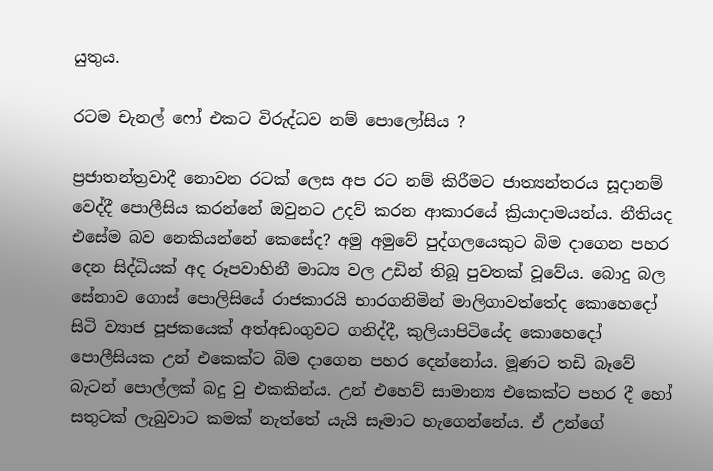යුතුය.

රටම චැනල් ෆෝ එකට විරුද්ධව නම් පොලෝසිය ?

ප්‍රජාතන්ත්‍රවාදී නොවන රටක් ලෙස අප රට නම් කිරීමට ජාත්‍යන්තරය සූදානම් වෙද්දී පොලීසිය කරන්නේ ඔවුනට උදව් කරන ආකාරයේ ක්‍රියාදාමයන්ය. නීතියද එසේම බව නෙකියන්නේ කෙසේද? අමු අමුවේ පුද්ගලයෙකුට බිම දාගෙන පහර දෙන සිද්ධියක් අද රූපවාහිනී මාධ්‍ය වල උඩින් තිබූ පුවතක් වූවේය. බොදු බල සේනාව ගොස් පොලිසියේ රාජකාරයි භාරගනිමින් මාලිගාවත්තේද කොහෙදෝ සිටි ව්‍යාජ පූජකයෙක් අත්අඩංගුවට ගනිද්දී, කුලියාපිටියේද කොහෙදෝ පොලීසියක උන් එකෙක්ට බිම දාගෙන පහර දෙන්නෝය. මූණට තඩි බෑවේ බැටන් පොල්ලක් බදු වු එකකින්ය. උන් එහෙව් සාමාන්‍ය එකෙක්ට පහර දී හෝ සතුටක් ලැබුවාට කමක් නැත්තේ යැයි සෑමාට හැගෙන්නේය. ඒ උන්ගේ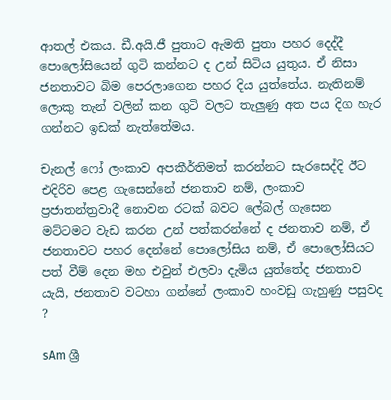ආතල් එකය. ඩී.අයි.ජී පුතාට ඇමති පුතා පහර දෙද්දී පොලෝසියෙන් ගුටි කන්නට ද උන් සිටිය යුතුය. ඒ නිසා ජනතාවට බිම පෙරලාගෙන පහර දිය යුත්තේය. නැතිනම් ලොකු තැන් වලින් කන ගුටි වලට තැලුණු අත පය දිග හැර ගන්නට ඉඩක් නැත්තේමය.

චැනල් ෆෝ ලංකාව අපකීර්තිමත් කරන්නට සැරසෙද්දි ඊට එදිරිව පෙළ ගැසෙන්නේ ජනතාව නම්, ලංකාව ප්‍රජාතන්ත්‍රවාදී නොවන රටක් බවට ලේබල් ගැසෙන මට්ටමට වැඩ කරන උන් පත්කරන්නේ ද ජනතාව නම්, ඒ ජනතාවට පහර දෙන්නේ පොලෝසිය නම්, ඒ පොලෝසියට පත් වීම් දෙන මහ එවුන් එලවා දැමිය යුත්තේද ජනතාව යැයි, ජනතාව වටහා ගන්නේ ලංකාව හංවඩු ගැහුණු පසුවද ?

sAm ශ්‍රී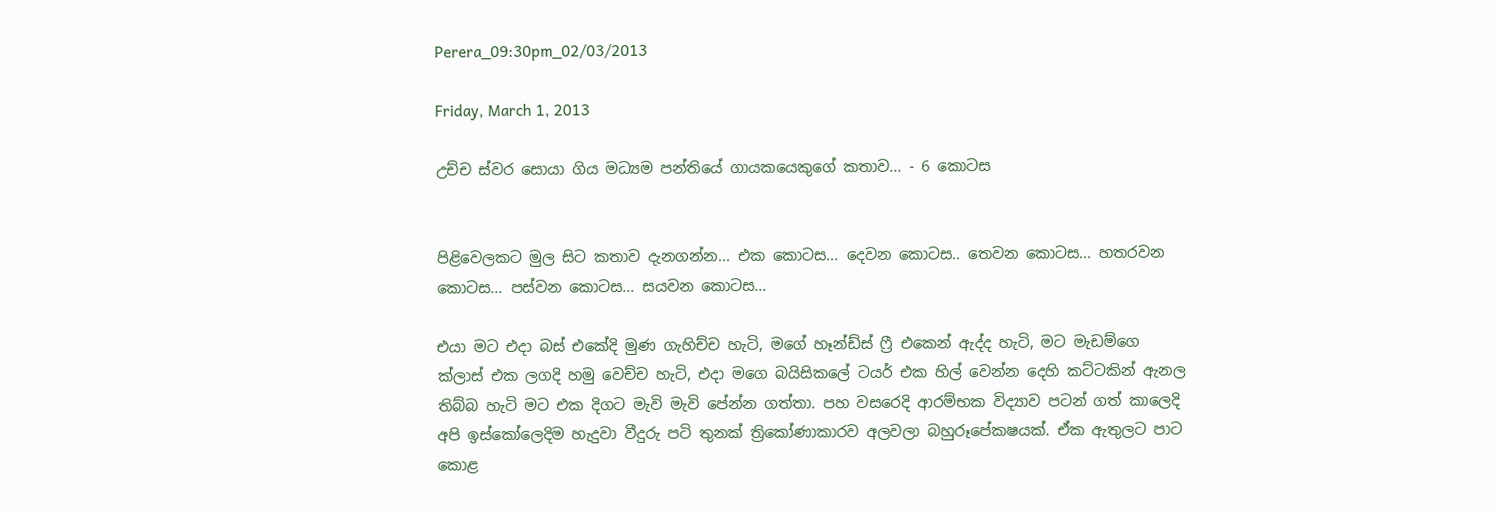Perera_09:30pm_02/03/2013

Friday, March 1, 2013

උච්ච ස්වර සොයා ගිය මධ්‍යම පන්තියේ ගායකයෙකුගේ කතාව... - 6 කොටස


පිළිවෙලකට මුල සිට කතාව දැනගන්න... එක කොටස... දෙවන කොටස.. තෙවන කොටස... හතරවන කොටස... පස්වන කොටස... සයවන කොටස...

එයා මට එදා බස් එකේදි මුණ ගැහිච්ච හැටි, මගේ හෑන්ඩ්ස් ෆ්‍රී එකෙන් ඇද්ද හැටි, මට මැඩම්ගෙ ක්ලාස් එක ලගදි හමු වෙච්ච හැටි, එදා මගෙ බයිසිකලේ ටයර් එක හිල් වෙන්න දෙහි කට්ටකින් ඇනල තිබ්බ හැටි මට එක දිගට මැවි මැවි පේන්න ගත්තා. පහ වසරෙදි ආරම්භක විද්‍යාව පටන් ගත් කාලෙදි අපි ඉස්කෝලෙදිම හැදුවා වීදුරු පටි තුනක් ත්‍රිකෝණාකාරව අලවලා බහුරූපේකෂයක්. ඒක ඇතුලට පාට කොළ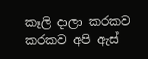කෑලි දාලා කරකව කරකව අපි ඇස්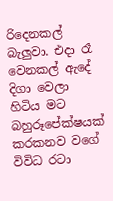රිදෙනකල් බැලුවා. එදා රෑ වෙනකල් ඇදේ දිගා වෙලා හිටිය මට බහුරූපේක්ෂයක් කරකනව වගේ විවිධ රටා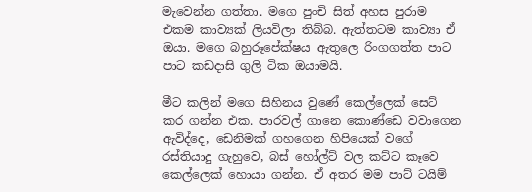මැවෙන්න ගත්තා. මගෙ පුංචි සිත් අහස පුරාම එකම කාව්‍යක් ලියවිලා තිබ්බ. ඇත්තටම කාව්‍යා ඒ ඔයා. මගෙ බහුරූපේක්ෂය ඇතුලෙ රිංගගත්ත පාට පාට කඩදාසි ගුලි ටික ඔයාමයි.

මීට කලින් මගෙ සිහිනය වුණේ කෙල්ලෙක් සෙට් කර ගන්න එක. පාරවල් ගානෙ කොණ්ඩෙ වවාගෙන ඇවිද්දෙ, ඩෙනිමක් ගහගෙන හිපියෙක් වගේ රස්තියාදු ගැහුවෙ, බස් හෝල්ට් වල කට්ට කෑවෙ කෙල්ලෙක් හොයා ගන්න. ඒ අතර මම පාට් ටයිම්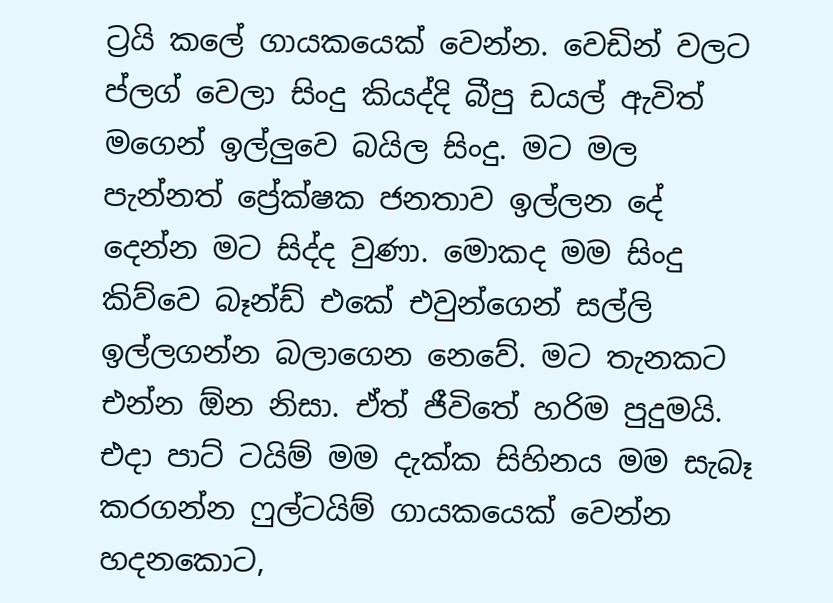ට්‍රයි කලේ ගායකයෙක් වෙන්න. වෙඩින් වලට ප්ලග් වෙලා සිංදු කියද්දි බීපු ඩයල් ඇවිත් මගෙන් ඉල්ලුවෙ බයිල සිංදු. මට මල පැන්නත් ප්‍රේක්ෂක ජනතාව ඉල්ලන දේ දෙන්න මට සිද්ද වුණා. මොකද මම සිංදු කිව්වෙ බෑන්ඩ් එකේ එවුන්ගෙන් සල්ලි ඉල්ලගන්න බලාගෙන නෙවේ. මට තැනකට එන්න ඕන නිසා. ඒත් ජීවිතේ හරිම පුදුමයි. එදා පාට් ටයිම් මම දැක්ක සිහිනය මම සැබෑ කරගන්න ෆුල්ටයිම් ගායකයෙක් වෙන්න හදනකොට,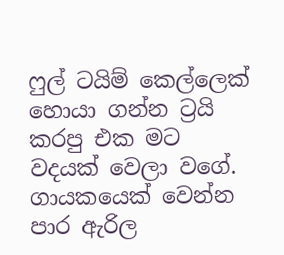ෆුල් ටයිම් කෙල්ලෙක් හොයා ගන්න ට්‍රයි කරපු එක මට වදයක් වෙලා වගේ. ගායකයෙක් වෙන්න පාර ඇරිල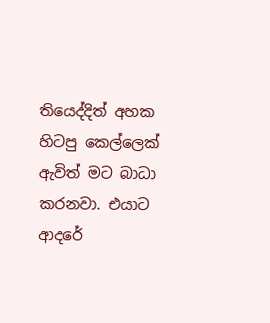තියෙද්දිත් අහක හිටපු කෙල්ලෙක් ඇවිත් මට බාධා කරනවා. එයාට ආදරේ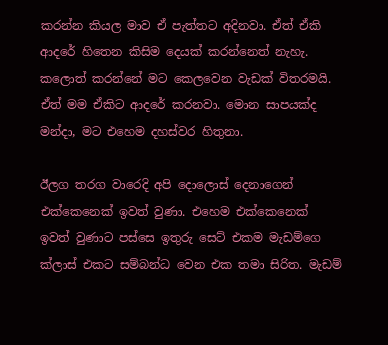කරන්න කියල මාව ඒ පැත්තට අදිනවා. ඒත් ඒකි ආදරේ හිතෙන කිසිම දෙයක් කරන්නෙත් නැහැ. කලොත් කරන්නේ මට කෙලවෙන වැඩක් විතරමයි. ඒත් මම ඒකිට ආදරේ කරනවා. මොන සාපයක්ද මන්දා, මට එහෙම දහස්වර හිතුනා.

ඊලග තරග වාරෙදි අපි දොලොස් දෙනාගෙන් එක්කෙනෙක් ඉවත් වුණා. එහෙම එක්කෙනෙක් ඉවත් වුණාට පස්සෙ ඉතුරු සෙට් එකම මැඩම්ගෙ ක්ලාස් එකට සම්බන්ධ වෙන එක තමා සිරිත. මැඩම්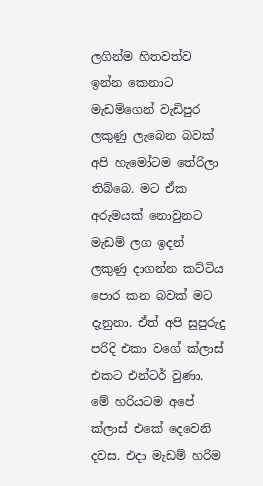ලගින්ම හිතවත්ව ඉන්න කෙනාට මැඩම්ගෙන් වැඩිපුර ලකුණු ලැබෙන බවක් අපි හැමෝටම තේරිලා තිබ්බෙ. මට ඒක අරුමයක් නොවුනට මැඩම් ලග ඉදන් ලකුණු දාගන්න කට්ටිය පොර කන බවක් මට දැනුනා. ඒත් අපි සුපුරුදු පරිදි එකා වගේ ක්ලාස් එකට එන්ටර් වුණා. මේ හරියටම අපේ ක්ලාස් එකේ දෙවෙනි දවස. එදා මැඩම් හරිම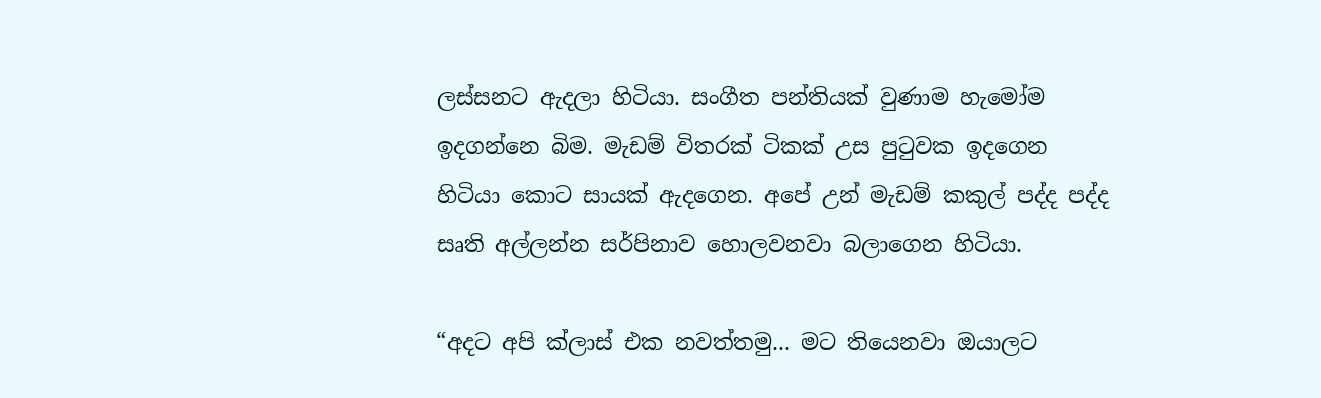ලස්සනට ඇදලා හිටියා. සංගීත පන්තියක් වුණාම හැමෝම ඉදගන්නෙ බිම. මැඩම් විතරක් ටිකක් උස පුටුවක ඉදගෙන හිටියා කොට සායක් ඇදගෙන. අපේ උන් මැඩම් කකුල් පද්ද පද්ද සෘති අල්ලන්න සර්පිනාව හොලවනවා බලාගෙන හිටියා.

“අදට අපි ක්ලාස් එක නවත්තමු... මට තියෙනවා ඔයාලට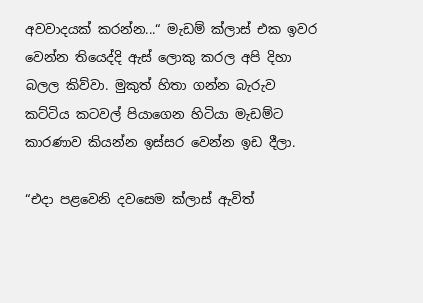අවවාදයක් කරන්න...“ මැඩම් ක්ලාස් එක ඉවර වෙන්න තියෙද්දි ඇස් ලොකු කරල අපි දිහා බලල කිව්වා. මුකුත් හිතා ගන්න බැරුව කට්ටිය කටවල් පියාගෙන හිටියා මැඩම්ට කාරණාව කියන්න ඉස්සර වෙන්න ඉඩ දීලා.

“එදා පළවෙනි දවසෙම ක්ලාස් ඇවිත්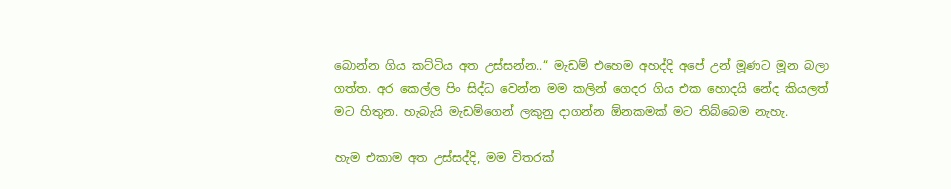බොන්න ගිය කට්ටිය අත උස්සන්න..“ මැඩම් එහෙම අහද්දි අපේ උන් මූණට මූන බලා ගත්ත. අර කෙල්ල පිං සිද්ධ වෙන්න මම කලින් ගෙදර ගිය එක හොදයි නේද කියලත් මට හිතුන. හැබැයි මැඩම්ගෙන් ලකුනු දාගන්න ඕනකමක් මට තිබ්බෙම නැහැ.

හැම එකාම අත උස්සද්දි, මම විතරක්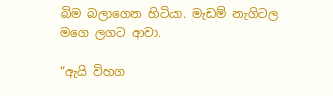බිම බලාගෙන හිටියා. මැඩම් නැගිටල මගෙ ලගට ආවා.

“ඇයි විහග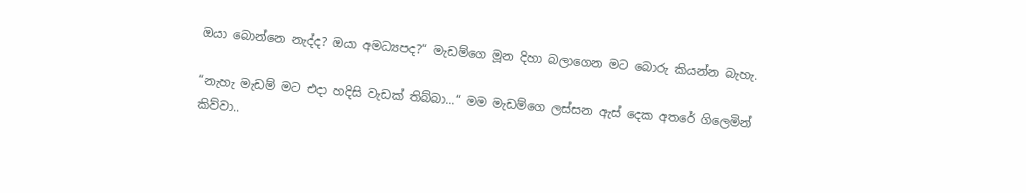ඔයා බොන්නෙ නැද්ද? ඔයා අමධ්‍යපද?“ මැඩම්ගෙ මූන දිහා බලාගෙන මට බොරු කියන්න බැහැ.

“නැහැ මැඩම් මට එදා හදිසි වැඩක් තිබ්බා...“ මම මැඩම්ගෙ ලස්සන ඇස් දෙක අතරේ ගිලෙමින් කිව්වා..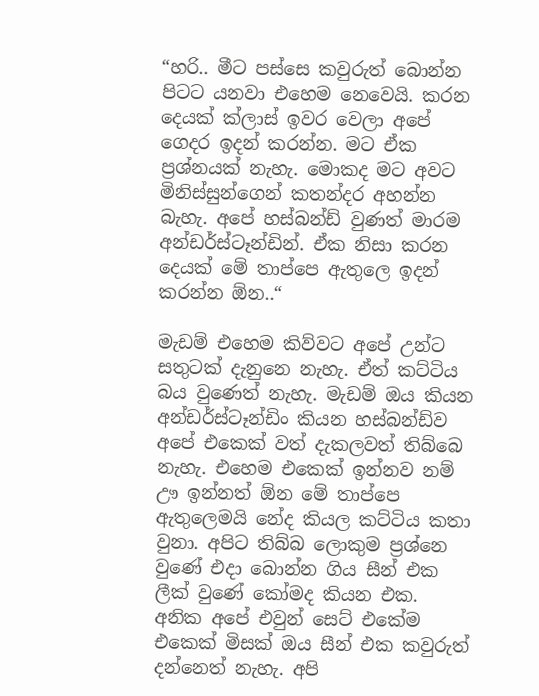“හරි.. මීට පස්සෙ කවුරුත් බොන්න පිටට යනවා එහෙම නෙවෙයි. කරන දෙයක් ක්ලාස් ඉවර වෙලා අපේ ගෙදර ඉදන් කරන්න. මට ඒක ප්‍රශ්නයක් නැහැ. මොකද මට අවට මිනිස්සුන්ගෙන් කතන්දර අහන්න බැහැ. අපේ හස්බන්ඩ් වුණත් මාරම අන්ඩර්ස්ටෑන්ඩින්. ඒක නිසා කරන දෙයක් මේ තාප්පෙ ඇතුලෙ ඉදන් කරන්න ඕන..“

මැඩම් එහෙම කිව්වට අපේ උන්ට සතුටක් දැනුනෙ නැහැ. ඒත් කට්ටිය බය වුණෙත් නැහැ. මැඩම් ඔය කියන අන්ඩර්ස්ටෑන්ඩිං කියන හස්බන්ඩ්ව අපේ එකෙක් වත් දැකලවත් තිබ්බෙ නැහැ. එහෙම එකෙක් ඉන්නව නම් ඌ ඉන්නත් ඕන මේ තාප්පෙ ඇතුලෙමයි නේද කියල කට්ටිය කතා වුනා. අපිට තිබ්බ ලොකුම ප්‍රශ්නෙ වුණේ එදා බොන්න ගිය සීන් එක ලීක් වුණේ කෝමද කියන එක. අනික අපේ එවුන් සෙට් එකේම එකෙක් මිසක් ඔය සීන් එක කවුරුත් දන්නෙත් නැහැ. අපි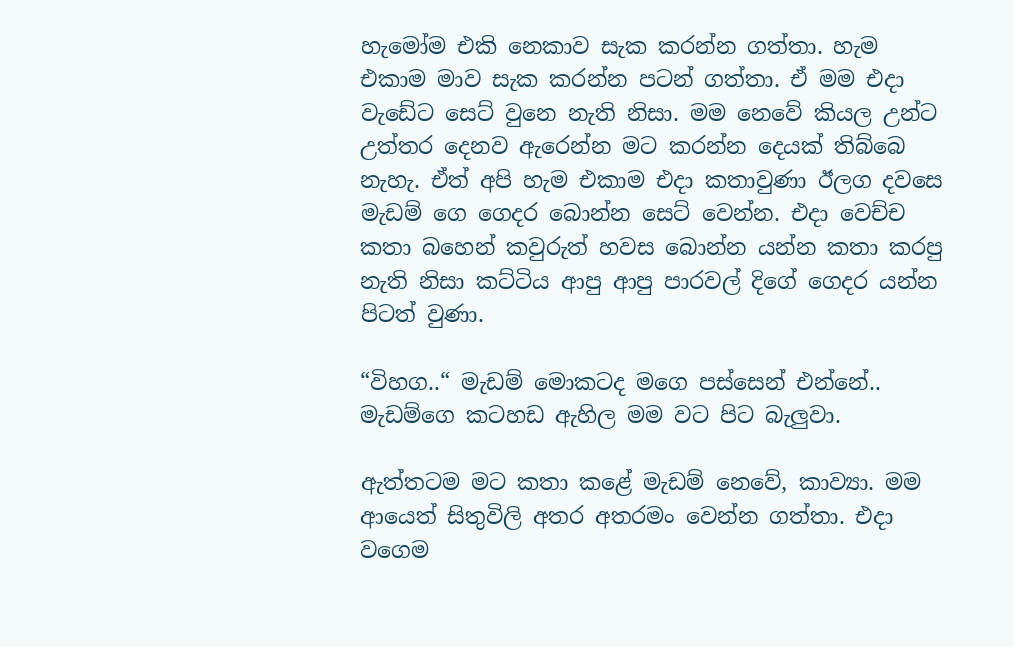හැමෝම එකි නෙකාව සැක කරන්න ගත්තා. හැම එකාම මාව සැක කරන්න පටන් ගත්තා. ඒ මම එදා වැඩේට සෙට් වුනෙ නැති නිසා. මම නෙවේ කියල උන්ට උත්තර දෙනව ඇරෙන්න මට කරන්න දෙයක් තිබ්බෙ නැහැ. ඒත් අපි හැම එකාම එදා කතාවුණා ඊලග දවසෙ මැඩම් ගෙ ගෙදර බොන්න සෙට් වෙන්න. එදා වෙච්ච කතා බහෙන් කවුරුත් හවස බොන්න යන්න කතා කරපු නැති නිසා කට්ටිය ආපු ආපු පාරවල් දිගේ ගෙදර යන්න පිටත් වුණා.

“විහග..“ මැඩම් මොකටද මගෙ පස්සෙන් එන්නේ.. මැඩම්ගෙ කටහඩ ඇහිල මම වට පිට බැලුවා.

ඇත්තටම මට කතා කළේ මැඩම් නෙවේ, කාව්‍යා. මම ආයෙත් සිතුවිලි අතර අතරමං වෙන්න ගත්තා. එදා වගෙම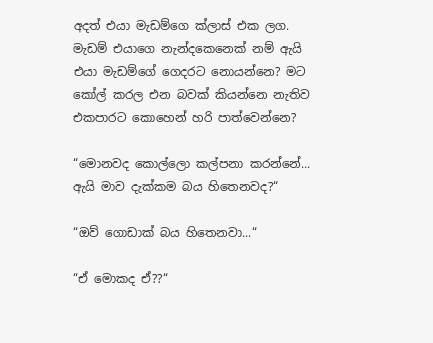අදත් එයා මැඩම්ගෙ ක්ලාස් එක ලග. මැඩම් එයාගෙ නැන්දකෙනෙක් නම් ඇයි එයා මැඩම්ගේ ගෙදරට නොයන්නෙ? මට කෝල් කරල එන බවක් කියන්නෙ නැතිව එකපාරට කොහෙන් හරි පාත්වෙන්නෙ?

“මොනවද කොල්ලො කල්පනා කරන්නේ... ඇයි මාව දැක්කම බය හිතෙනවද?“

“ඔව් ගොඩාක් බය හිතෙනවා...“

“ඒ මොකද ඒ??“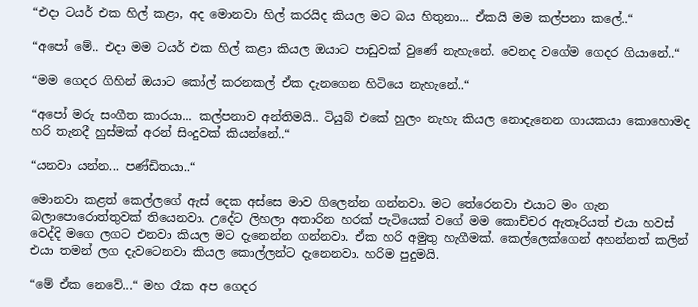“එදා ටයර් එක හිල් කළා, අද මොනවා හිල් කරයිද කියල මට බය හිතුනා... ඒකයි මම කල්පනා කලේ..“

“අපෝ මේ.. එදා මම ටයර් එක හිල් කළා කියල ඔයාට පාඩුවක් වුණේ නැහැනේ. වෙනද වගේම ගෙදර ගියානේ..“

“මම ගෙදර ගිහින් ඔයාට කෝල් කරනකල් ඒක දැනගෙන හිටියෙ නැහැනේ..“

“අපෝ මරු සංගීත කාරයා... කල්පනාව අන්තිමයි.. ටියුබ් එකේ හුලං නැහැ කියල නොදැනෙන ගායකයා කොහොමද හරි තැනදී හුස්මක් අරන් සිංදුවක් කියන්නේ..“

“යනවා යන්න... පණ්ඩිතයා..“

මොනවා කළත් කෙල්ලගේ ඇස් දෙක අස්සෙ මාව ගිලෙන්න ගන්නවා. මට තේරෙනවා එයාට මං ගැන බලාපොරොත්තුවක් තියෙනවා. උදේට ලිහලා අතාරින හරක් පැටියෙක් වගේ මම කොච්චර ඇතෑරියත් එයා හවස් වෙද්දි මගෙ ලගට එනවා කියල මට දැනෙන්න ගන්නවා. ඒක හරි අමුතු හැගීමක්. කෙල්ලෙක්ගෙන් අහන්නත් කලින් එයා තමන් ලග දැවටෙනවා කියල කොල්ලන්ට දැනෙනවා. හරිම පුදුමයි.

“මේ ඒක නෙවේ...“ මහ රෑක අප ගෙදර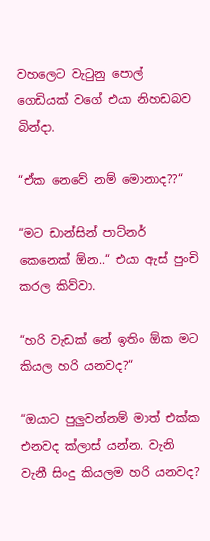වහලෙට වැටුනු පොල් ගෙඩියක් වගේ එයා නිහඩබව බින්දා.

“ඒක නෙවේ නම් මොනාද??“

“මට ඩාන්සින් පාට්නර් කෙනෙක් ඕන..“ එයා ඇස් පුංචි කරල කිව්වා.

“හරි වැඩක් නේ ඉතිං ඕක මට කියල හරි යනවද?“

“ඔයාට පුලුවන්නම් මාත් එක්ක එනවද ක්ලාස් යන්න. වැනි වැනී සිංදු කියලම හරි යනවද?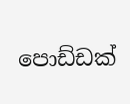පොඩ්ඩක්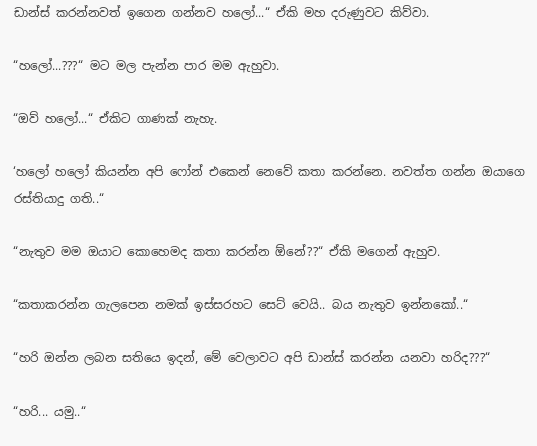ඩාන්ස් කරන්නවත් ඉගෙන ගන්නව හලෝ...“ ඒකි මහ දරුණුවට කිව්වා.

“හලෝ...???“ මට මල පැන්න පාර මම ඇහුවා.

“ඔව් හලෝ...“ ඒකිට ගාණක් නැහැ.

‘හලෝ හලෝ කියන්න අපි ෆෝන් එකෙන් නෙවේ කතා කරන්නෙ. නවත්ත ගන්න ඔයාගෙ රස්තියාදු ගති..“

“නැතුව මම ඔයාට කොහෙමද කතා කරන්න ඕනේ??“ ඒකි මගෙන් ඇහුව.

“කතාකරන්න ගැලපෙන නමක් ඉස්සරහට සෙට් වෙයි.. බය නැතුව ඉන්නකෝ..“

“හරි ඔන්න ලබන සතියෙ ඉදන්, මේ වෙලාවට අපි ඩාන්ස් කරන්න යනවා හරිද???“

“හරි... යමු..“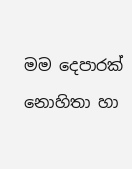මම දෙපාරක් නොහිතා හා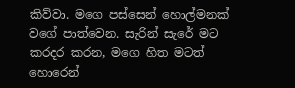කිව්වා. මගෙ පස්සෙන් හොල්මනක් වගේ පාත්වෙන. සැරින් සැරේ මට කරදර කරන, මගෙ හිත මටත් හොරෙන්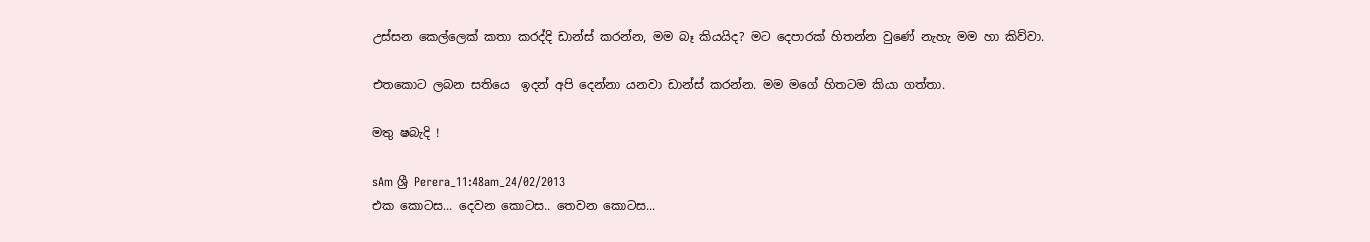උස්සන කෙල්ලෙක් කතා කරද්දි ඩාන්ස් කරන්න, මම බෑ කියයිද? මට දෙපාරක් හිතන්න වුණේ නැහැ මම හා කිව්වා.

එතකොට ලබන සතියෙ  ඉදන් අපි දෙන්නා යනවා ඩාන්ස් කරන්න. මම මගේ හිතටම කියා ගත්තා.

මතු ෂබැදි !

sAm ශ්‍රී Perera_11:48am_24/02/2013
එක කොටස... දෙවන කොටස.. තෙවන කොටස...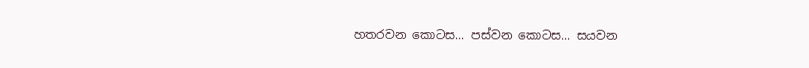හතරවන කොටස... පස්වන කොටස... සයවන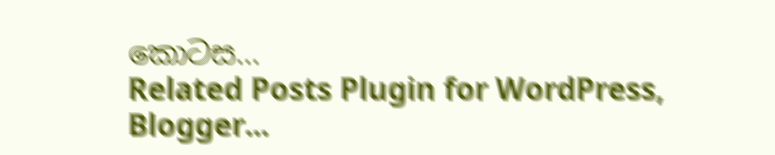කොටස...
Related Posts Plugin for WordPress, Blogger...